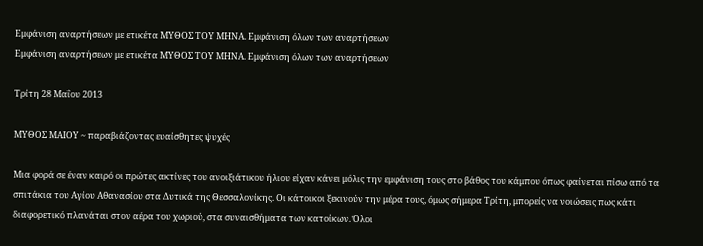Εμφάνιση αναρτήσεων με ετικέτα ΜΥΘΟΣ ΤΟΥ ΜΗΝΑ. Εμφάνιση όλων των αναρτήσεων
Εμφάνιση αναρτήσεων με ετικέτα ΜΥΘΟΣ ΤΟΥ ΜΗΝΑ. Εμφάνιση όλων των αναρτήσεων

Τρίτη 28 Μαΐου 2013

MYΘΟΣ ΜΑΙΟΥ ~ παραβιάζοντας ευαίσθητες ψυχές

Μια φορά σε έναν καιρό οι πρώτες ακτίνες του ανοιξιάτικου ήλιου είχαν κάνει μόλις την εμφάνιση τους στο βάθος του κάμπου όπως φαίνεται πίσω από τα σπιτάκια του Αγίου Αθανασίου στα Δυτικά της Θεσσαλονίκης. Οι κάτοικοι ξεκινούν την μέρα τους, όμως σήμερα Τρίτη, μπορείς να νοιώσεις πως κάτι διαφορετικό πλανάται στον αέρα του χωριού, στα συναισθήματα των κατοίκων. Όλοι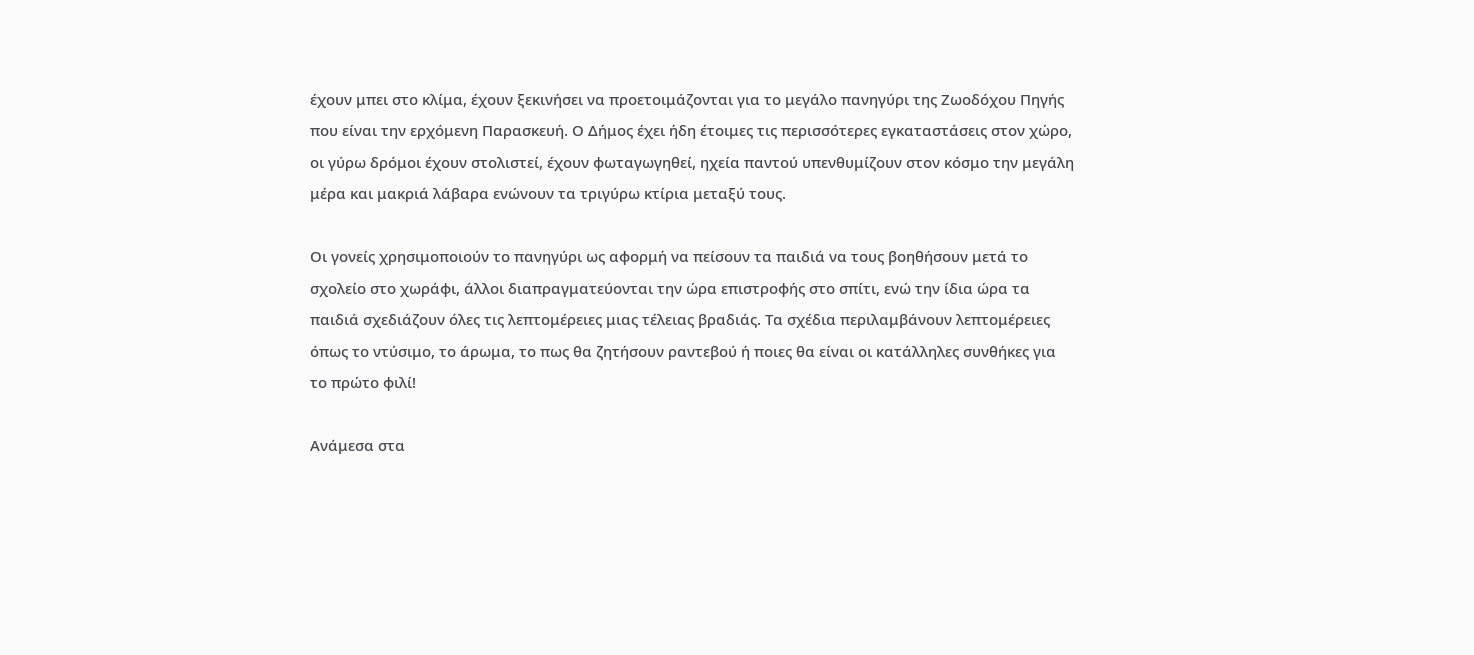έχουν μπει στο κλίμα, έχουν ξεκινήσει να προετοιμάζονται για το μεγάλο πανηγύρι της Ζωοδόχου Πηγής που είναι την ερχόμενη Παρασκευή. Ο Δήμος έχει ήδη έτοιμες τις περισσότερες εγκαταστάσεις στον χώρο, οι γύρω δρόμοι έχουν στολιστεί, έχουν φωταγωγηθεί, ηχεία παντού υπενθυμίζουν στον κόσμο την μεγάλη μέρα και μακριά λάβαρα ενώνουν τα τριγύρω κτίρια μεταξύ τους.

Οι γονείς χρησιμοποιούν το πανηγύρι ως αφορμή να πείσουν τα παιδιά να τους βοηθήσουν μετά το σχολείο στο χωράφι, άλλοι διαπραγματεύονται την ώρα επιστροφής στο σπίτι, ενώ την ίδια ώρα τα παιδιά σχεδιάζουν όλες τις λεπτομέρειες μιας τέλειας βραδιάς. Τα σχέδια περιλαμβάνουν λεπτομέρειες όπως το ντύσιμο, το άρωμα, το πως θα ζητήσουν ραντεβού ή ποιες θα είναι οι κατάλληλες συνθήκες για το πρώτο φιλί!

Ανάμεσα στα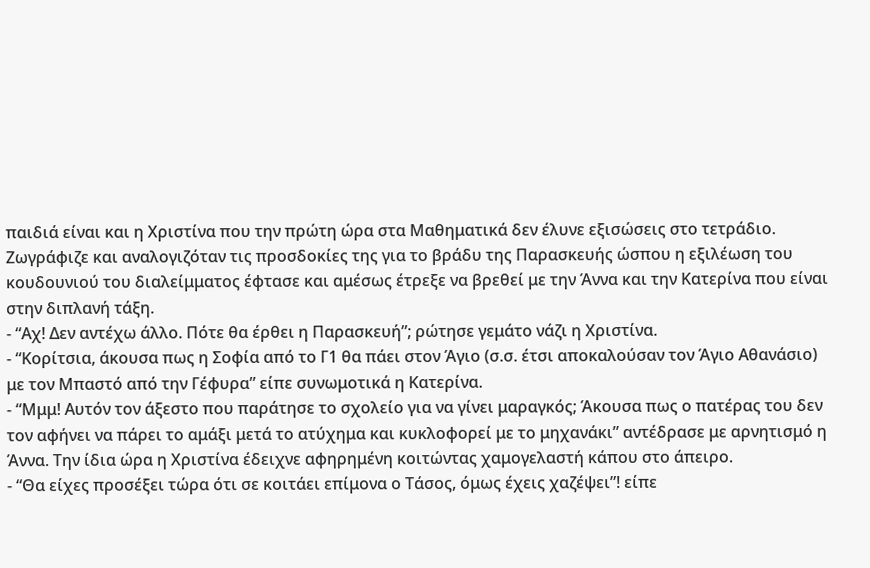παιδιά είναι και η Χριστίνα που την πρώτη ώρα στα Μαθηματικά δεν έλυνε εξισώσεις στο τετράδιο. Ζωγράφιζε και αναλογιζόταν τις προσδοκίες της για το βράδυ της Παρασκευής ώσπου η εξιλέωση του κουδουνιού του διαλείμματος έφτασε και αμέσως έτρεξε να βρεθεί με την Άννα και την Κατερίνα που είναι στην διπλανή τάξη.
- “Αχ! Δεν αντέχω άλλο. Πότε θα έρθει η Παρασκευή”; ρώτησε γεμάτο νάζι η Χριστίνα.
- “Κορίτσια, άκουσα πως η Σοφία από το Γ1 θα πάει στον Άγιο (σ.σ. έτσι αποκαλούσαν τον Άγιο Αθανάσιο) με τον Μπαστό από την Γέφυρα” είπε συνωμοτικά η Κατερίνα.
- “Μμμ! Αυτόν τον άξεστο που παράτησε το σχολείο για να γίνει μαραγκός; Άκουσα πως ο πατέρας του δεν τον αφήνει να πάρει το αμάξι μετά το ατύχημα και κυκλοφορεί με το μηχανάκι” αντέδρασε με αρνητισμό η Άννα. Την ίδια ώρα η Χριστίνα έδειχνε αφηρημένη κοιτώντας χαμογελαστή κάπου στο άπειρο.
- “Θα είχες προσέξει τώρα ότι σε κοιτάει επίμονα ο Τάσος, όμως έχεις χαζέψει”! είπε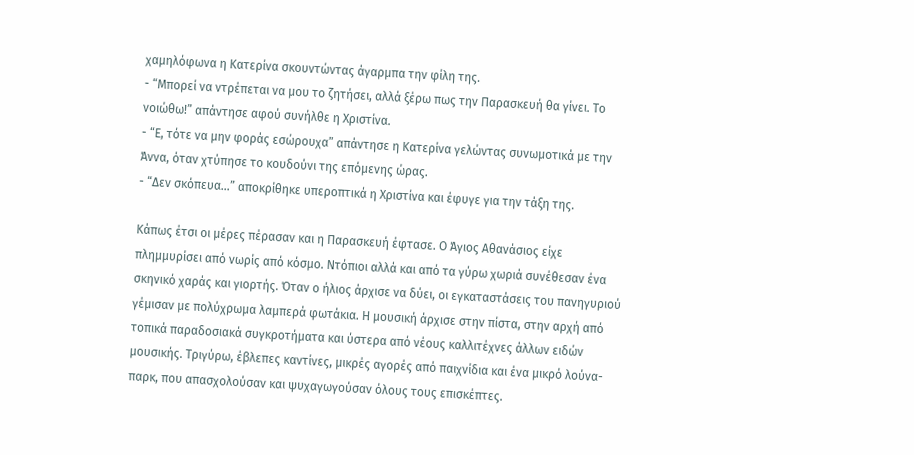χαμηλόφωνα η Κατερίνα σκουντώντας άγαρμπα την φίλη της.
- “Μπορεί να ντρέπεται να μου το ζητήσει, αλλά ξέρω πως την Παρασκευή θα γίνει. Το νοιώθω!” απάντησε αφού συνήλθε η Χριστίνα.
- “Ε, τότε να μην φοράς εσώρουχα” απάντησε η Κατερίνα γελώντας συνωμοτικά με την Άννα, όταν χτύπησε το κουδούνι της επόμενης ώρας.
- “Δεν σκόπευα…” αποκρίθηκε υπεροπτικά η Χριστίνα και έφυγε για την τάξη της.

Κάπως έτσι οι μέρες πέρασαν και η Παρασκευή έφτασε. Ο Άγιος Αθανάσιος είχε πλημμυρίσει από νωρίς από κόσμο. Ντόπιοι αλλά και από τα γύρω χωριά συνέθεσαν ένα σκηνικό χαράς και γιορτής. Όταν ο ήλιος άρχισε να δύει, οι εγκαταστάσεις του πανηγυριού γέμισαν με πολύχρωμα λαμπερά φωτάκια. Η μουσική άρχισε στην πίστα, στην αρχή από τοπικά παραδοσιακά συγκροτήματα και ύστερα από νέους καλλιτέχνες άλλων ειδών μουσικής. Τριγύρω, έβλεπες καντίνες, μικρές αγορές από παιχνίδια και ένα μικρό λούνα-παρκ, που απασχολούσαν και ψυχαγωγούσαν όλους τους επισκέπτες.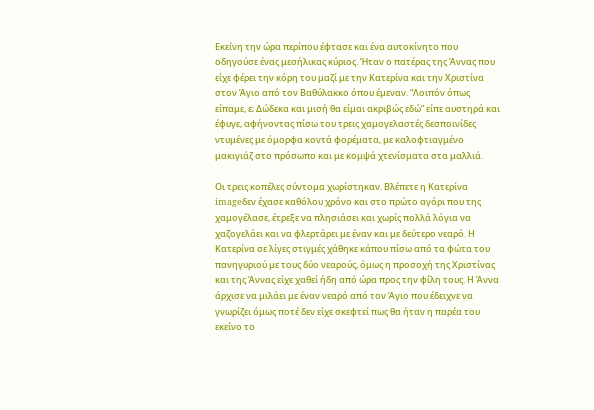Εκείνη την ώρα περίπου έφτασε και ένα αυτοκίνητο που οδηγούσε ένας μεσήλικας κύριος. Ήταν ο πατέρας της Άννας που είχε φέρει την κόρη του μαζί με την Κατερίνα και την Χριστίνα στον Άγιο από τον Βαθύλακκο όπου έμεναν. “Λοιπόν όπως είπαμε, ε; Δώδεκα και μισή θα είμαι ακριβώς εδώ” είπε αυστηρά και έφυγε, αφήνοντας πίσω του τρεις χαμογελαστές δεσποινίδες ντυμένες με όμορφα κοντά φορέματα, με καλοφτιαγμένο μακιγιάζ στο πρόσωπο και με κομψά χτενίσματα στα μαλλιά.

Οι τρεις κοπέλες σύντομα χωρίστηκαν. Βλέπετε η Κατερίνα imageδεν έχασε καθόλου χρόνο και στο πρώτο αγόρι που της χαμογέλασε, έτρεξε να πλησιάσει και χωρίς πολλά λόγια να χαζογελάει και να φλερτάρει με έναν και με δεύτερο νεαρό. Η Κατερίνα σε λίγες στιγμές χάθηκε κάπου πίσω από τα φώτα του πανηγυριού με τους δύο νεαρούς, όμως η προσοχή της Χριστίνας και της Άννας είχε χαθεί ήδη από ώρα προς την φίλη τους. Η Άννα άρχισε να μιλάει με έναν νεαρό από τον Άγιο που έδειχνε να γνωρίζει όμως ποτέ δεν είχε σκεφτεί πως θα ήταν η παρέα του εκείνο το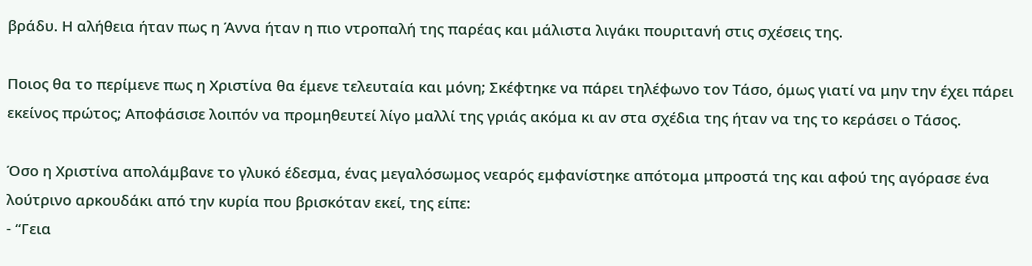βράδυ. Η αλήθεια ήταν πως η Άννα ήταν η πιο ντροπαλή της παρέας και μάλιστα λιγάκι πουριτανή στις σχέσεις της.

Ποιος θα το περίμενε πως η Χριστίνα θα έμενε τελευταία και μόνη; Σκέφτηκε να πάρει τηλέφωνο τον Τάσο, όμως γιατί να μην την έχει πάρει εκείνος πρώτος; Αποφάσισε λοιπόν να προμηθευτεί λίγο μαλλί της γριάς ακόμα κι αν στα σχέδια της ήταν να της το κεράσει ο Τάσος.

Όσο η Χριστίνα απολάμβανε το γλυκό έδεσμα, ένας μεγαλόσωμος νεαρός εμφανίστηκε απότομα μπροστά της και αφού της αγόρασε ένα λούτρινο αρκουδάκι από την κυρία που βρισκόταν εκεί, της είπε:
- “Γεια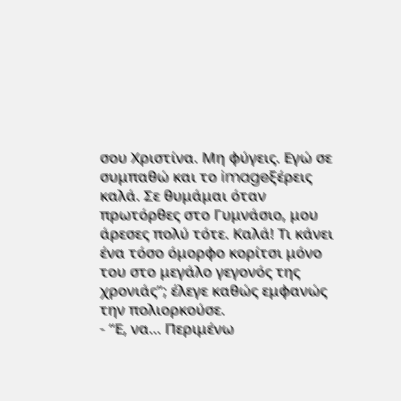σου Χριστίνα. Μη φύγεις. Εγώ σε συμπαθώ και το imageξέρεις καλά. Σε θυμάμαι όταν πρωτόρθες στο Γυμνάσιο, μου άρεσες πολύ τότε. Καλά! Τι κάνει ένα τόσο όμορφο κορίτσι μόνο του στο μεγάλο γεγονός της χρονιάς”; έλεγε καθώς εμφανώς την πολιορκούσε.
- “Ε, να… Περιμένω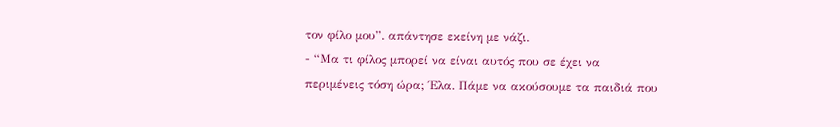τον φίλο μου”. απάντησε εκείνη με νάζι.
- “Μα τι φίλος μπορεί να είναι αυτός που σε έχει να περιμένεις τόση ώρα; Έλα. Πάμε να ακούσουμε τα παιδιά που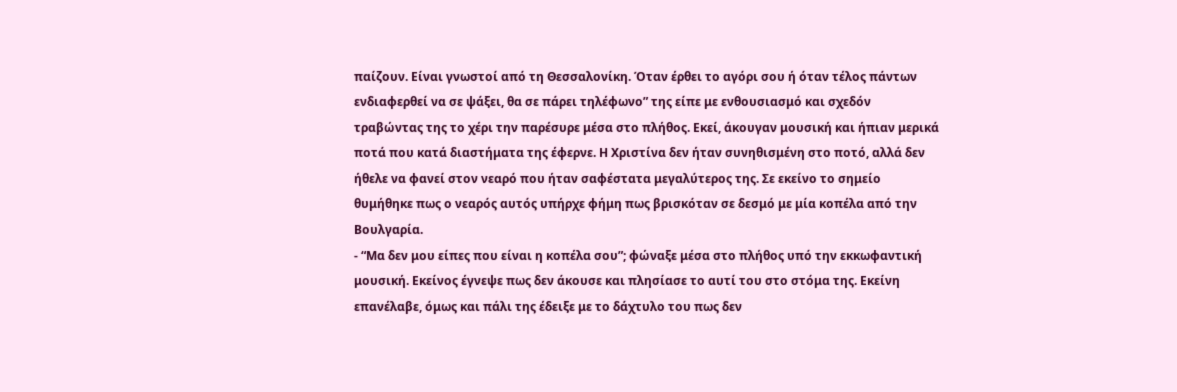παίζουν. Είναι γνωστοί από τη Θεσσαλονίκη. Όταν έρθει το αγόρι σου ή όταν τέλος πάντων ενδιαφερθεί να σε ψάξει, θα σε πάρει τηλέφωνο” της είπε με ενθουσιασμό και σχεδόν τραβώντας της το χέρι την παρέσυρε μέσα στο πλήθος. Εκεί, άκουγαν μουσική και ήπιαν μερικά ποτά που κατά διαστήματα της έφερνε. Η Χριστίνα δεν ήταν συνηθισμένη στο ποτό, αλλά δεν ήθελε να φανεί στον νεαρό που ήταν σαφέστατα μεγαλύτερος της. Σε εκείνο το σημείο θυμήθηκε πως ο νεαρός αυτός υπήρχε φήμη πως βρισκόταν σε δεσμό με μία κοπέλα από την Βουλγαρία.
- “Μα δεν μου είπες που είναι η κοπέλα σου”; φώναξε μέσα στο πλήθος υπό την εκκωφαντική μουσική. Εκείνος έγνεψε πως δεν άκουσε και πλησίασε το αυτί του στο στόμα της. Εκείνη επανέλαβε, όμως και πάλι της έδειξε με το δάχτυλο του πως δεν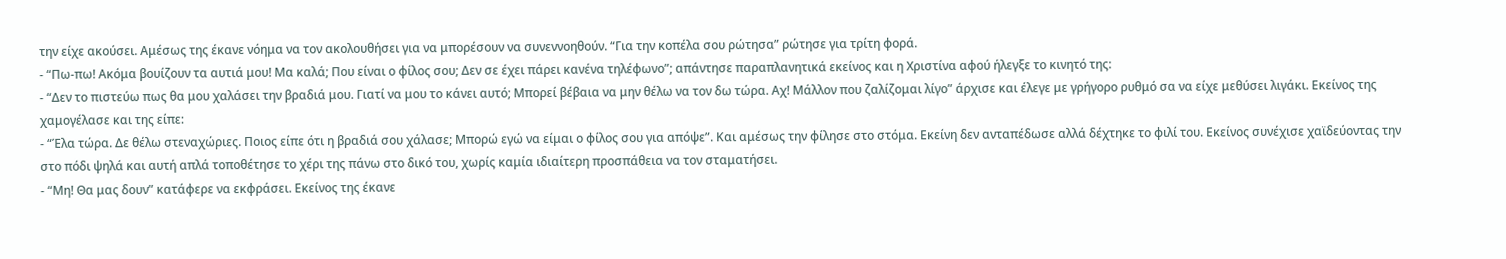την είχε ακούσει. Αμέσως της έκανε νόημα να τον ακολουθήσει για να μπορέσουν να συνεννοηθούν. “Για την κοπέλα σου ρώτησα” ρώτησε για τρίτη φορά.
- “Πω-πω! Ακόμα βουίζουν τα αυτιά μου! Μα καλά; Που είναι ο φίλος σου; Δεν σε έχει πάρει κανένα τηλέφωνο”; απάντησε παραπλανητικά εκείνος και η Χριστίνα αφού ήλεγξε το κινητό της:
- “Δεν το πιστεύω πως θα μου χαλάσει την βραδιά μου. Γιατί να μου το κάνει αυτό; Μπορεί βέβαια να μην θέλω να τον δω τώρα. Αχ! Μάλλον που ζαλίζομαι λίγο” άρχισε και έλεγε με γρήγορο ρυθμό σα να είχε μεθύσει λιγάκι. Εκείνος της χαμογέλασε και της είπε:
- “Έλα τώρα. Δε θέλω στεναχώριες. Ποιος είπε ότι η βραδιά σου χάλασε; Μπορώ εγώ να είμαι ο φίλος σου για απόψε”. Και αμέσως την φίλησε στο στόμα. Εκείνη δεν ανταπέδωσε αλλά δέχτηκε το φιλί του. Εκείνος συνέχισε χαϊδεύοντας την στο πόδι ψηλά και αυτή απλά τοποθέτησε το χέρι της πάνω στο δικό του, χωρίς καμία ιδιαίτερη προσπάθεια να τον σταματήσει.
- “Μη! Θα μας δουν” κατάφερε να εκφράσει. Εκείνος της έκανε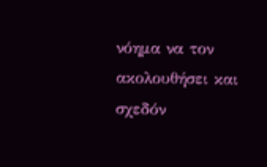νόημα να τον ακολουθήσει και σχεδόν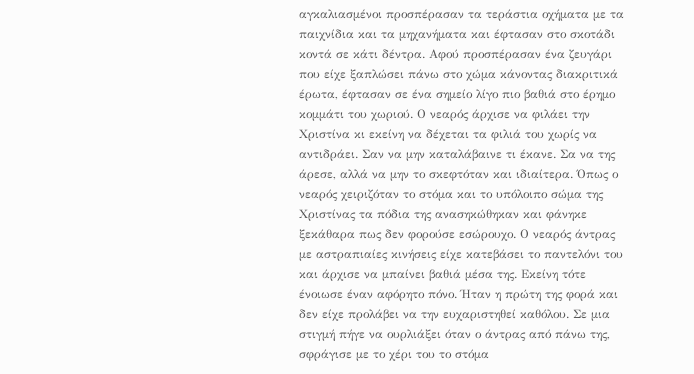αγκαλιασμένοι προσπέρασαν τα τεράστια οχήματα με τα παιχνίδια και τα μηχανήματα και έφτασαν στο σκοτάδι κοντά σε κάτι δέντρα. Αφού προσπέρασαν ένα ζευγάρι που είχε ξαπλώσει πάνω στο χώμα κάνοντας διακριτικά έρωτα, έφτασαν σε ένα σημείο λίγο πιο βαθιά στο έρημο κομμάτι του χωριού. Ο νεαρός άρχισε να φιλάει την Χριστίνα κι εκείνη να δέχεται τα φιλιά του χωρίς να αντιδράει. Σαν να μην καταλάβαινε τι έκανε. Σα να της άρεσε, αλλά να μην το σκεφτόταν και ιδιαίτερα. Όπως ο νεαρός χειριζόταν το στόμα και το υπόλοιπο σώμα της Χριστίνας τα πόδια της ανασηκώθηκαν και φάνηκε ξεκάθαρα πως δεν φορούσε εσώρουχο. Ο νεαρός άντρας με αστραπιαίες κινήσεις είχε κατεβάσει το παντελόνι του και άρχισε να μπαίνει βαθιά μέσα της. Εκείνη τότε ένοιωσε έναν αφόρητο πόνο. Ήταν η πρώτη της φορά και δεν είχε προλάβει να την ευχαριστηθεί καθόλου. Σε μια στιγμή πήγε να ουρλιάξει όταν ο άντρας από πάνω της, σφράγισε με το χέρι του το στόμα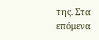της. Στα επόμενα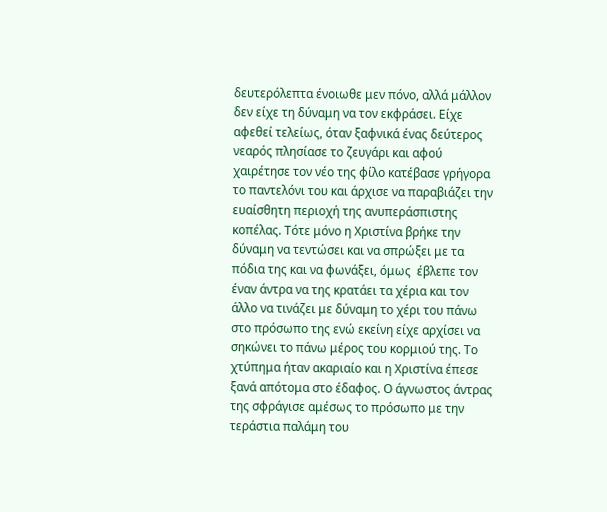δευτερόλεπτα ένοιωθε μεν πόνο, αλλά μάλλον δεν είχε τη δύναμη να τον εκφράσει. Είχε αφεθεί τελείως, όταν ξαφνικά ένας δεύτερος νεαρός πλησίασε το ζευγάρι και αφού χαιρέτησε τον νέο της φίλο κατέβασε γρήγορα το παντελόνι του και άρχισε να παραβιάζει την ευαίσθητη περιοχή της ανυπεράσπιστης κοπέλας. Τότε μόνο η Χριστίνα βρήκε την δύναμη να τεντώσει και να σπρώξει με τα πόδια της και να φωνάξει, όμως  έβλεπε τον έναν άντρα να της κρατάει τα χέρια και τον άλλο να τινάζει με δύναμη το χέρι του πάνω στο πρόσωπο της ενώ εκείνη είχε αρχίσει να σηκώνει το πάνω μέρος του κορμιού της. Το χτύπημα ήταν ακαριαίο και η Χριστίνα έπεσε ξανά απότομα στο έδαφος. Ο άγνωστος άντρας της σφράγισε αμέσως το πρόσωπο με την τεράστια παλάμη του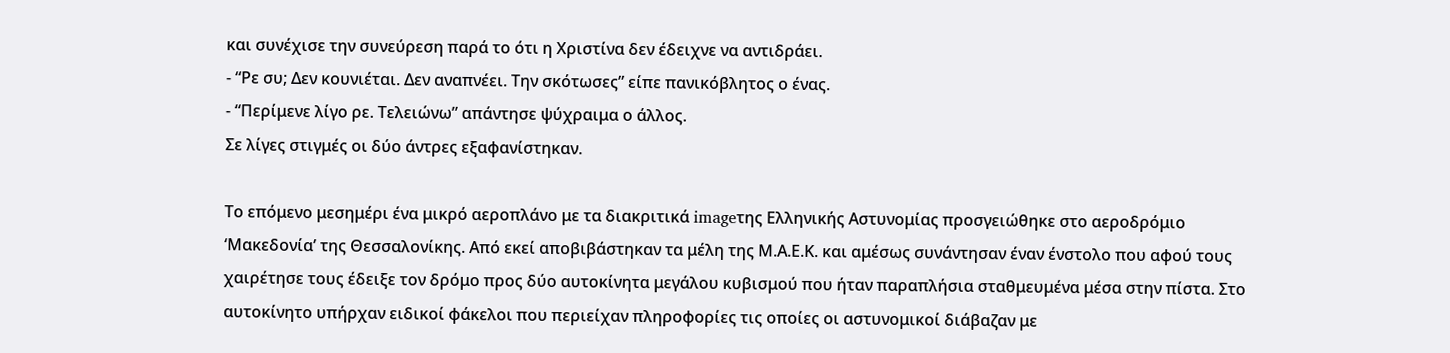και συνέχισε την συνεύρεση παρά το ότι η Χριστίνα δεν έδειχνε να αντιδράει.
- “Ρε συ; Δεν κουνιέται. Δεν αναπνέει. Την σκότωσες” είπε πανικόβλητος ο ένας.
- “Περίμενε λίγο ρε. Τελειώνω” απάντησε ψύχραιμα ο άλλος.
Σε λίγες στιγμές οι δύο άντρες εξαφανίστηκαν.

Το επόμενο μεσημέρι ένα μικρό αεροπλάνο με τα διακριτικά imageτης Ελληνικής Αστυνομίας προσγειώθηκε στο αεροδρόμιο ‘Μακεδονία’ της Θεσσαλονίκης. Από εκεί αποβιβάστηκαν τα μέλη της Μ.Α.Ε.Κ. και αμέσως συνάντησαν έναν ένστολο που αφού τους χαιρέτησε τους έδειξε τον δρόμο προς δύο αυτοκίνητα μεγάλου κυβισμού που ήταν παραπλήσια σταθμευμένα μέσα στην πίστα. Στο αυτοκίνητο υπήρχαν ειδικοί φάκελοι που περιείχαν πληροφορίες τις οποίες οι αστυνομικοί διάβαζαν με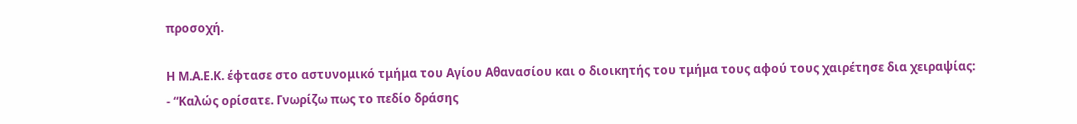προσοχή.

Η Μ.Α.Ε.Κ. έφτασε στο αστυνομικό τμήμα του Αγίου Αθανασίου και ο διοικητής του τμήμα τους αφού τους χαιρέτησε δια χειραψίας:
- “Καλώς ορίσατε. Γνωρίζω πως το πεδίο δράσης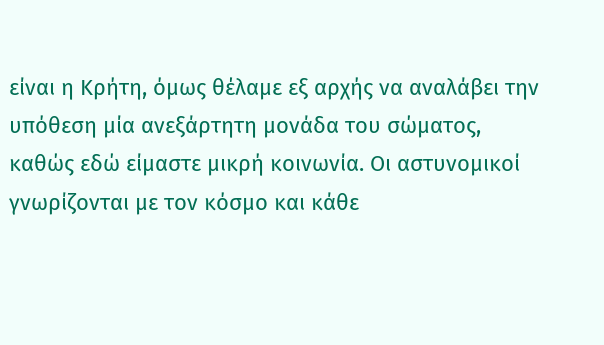είναι η Κρήτη, όμως θέλαμε εξ αρχής να αναλάβει την υπόθεση μία ανεξάρτητη μονάδα του σώματος, καθώς εδώ είμαστε μικρή κοινωνία. Οι αστυνομικοί γνωρίζονται με τον κόσμο και κάθε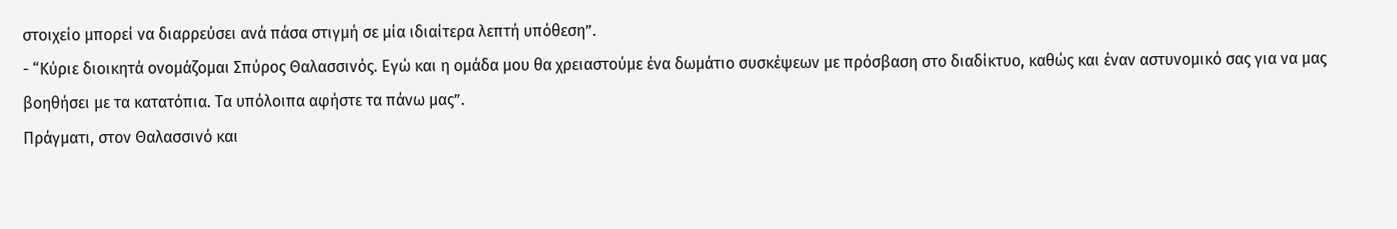στοιχείο μπορεί να διαρρεύσει ανά πάσα στιγμή σε μία ιδιαίτερα λεπτή υπόθεση”.
- “Κύριε διοικητά ονομάζομαι Σπύρος Θαλασσινός. Εγώ και η ομάδα μου θα χρειαστούμε ένα δωμάτιο συσκέψεων με πρόσβαση στο διαδίκτυο, καθώς και έναν αστυνομικό σας για να μας βοηθήσει με τα κατατόπια. Τα υπόλοιπα αφήστε τα πάνω μας”.
Πράγματι, στον Θαλασσινό και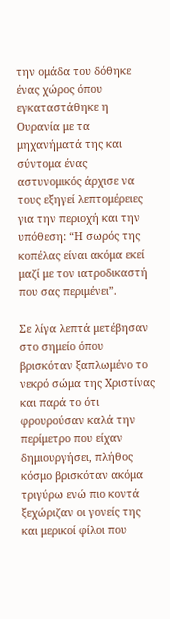την ομάδα του δόθηκε ένας χώρος όπου εγκαταστάθηκε η Ουρανία με τα μηχανήματά της και σύντομα ένας αστυνομικός άρχισε να τους εξηγεί λεπτομέρειες για την περιοχή και την υπόθεση: “Η σωρός της κοπέλας είναι ακόμα εκεί μαζί με τον ιατροδικαστή που σας περιμένει”.

Σε λίγα λεπτά μετέβησαν στο σημείο όπου βρισκόταν ξαπλωμένο το νεκρό σώμα της Χριστίνας και παρά το ότι φρουρούσαν καλά την περίμετρο που είχαν δημιουργήσει, πλήθος κόσμο βρισκόταν ακόμα τριγύρω ενώ πιο κοντά ξεχώριζαν οι γονείς της και μερικοί φίλοι που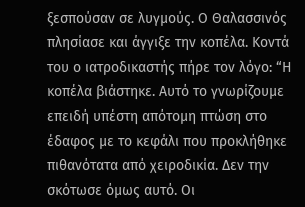ξεσπούσαν σε λυγμούς. Ο Θαλασσινός πλησίασε και άγγιξε την κοπέλα. Κοντά του ο ιατροδικαστής πήρε τον λόγο: “Η κοπέλα βιάστηκε. Αυτό το γνωρίζουμε επειδή υπέστη απότομη πτώση στο έδαφος με το κεφάλι που προκλήθηκε πιθανότατα από χειροδικία. Δεν την σκότωσε όμως αυτό. Οι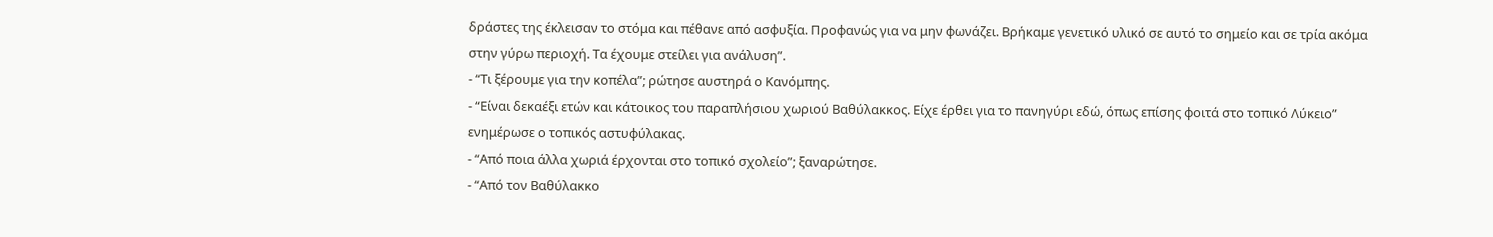δράστες της έκλεισαν το στόμα και πέθανε από ασφυξία. Προφανώς για να μην φωνάζει. Βρήκαμε γενετικό υλικό σε αυτό το σημείο και σε τρία ακόμα στην γύρω περιοχή. Τα έχουμε στείλει για ανάλυση”.
- “Τι ξέρουμε για την κοπέλα”; ρώτησε αυστηρά ο Κανόμπης.
- “Είναι δεκαέξι ετών και κάτοικος του παραπλήσιου χωριού Βαθύλακκος. Είχε έρθει για το πανηγύρι εδώ, όπως επίσης φοιτά στο τοπικό Λύκειο” ενημέρωσε ο τοπικός αστυφύλακας.
- “Από ποια άλλα χωριά έρχονται στο τοπικό σχολείο”; ξαναρώτησε.
- “Από τον Βαθύλακκο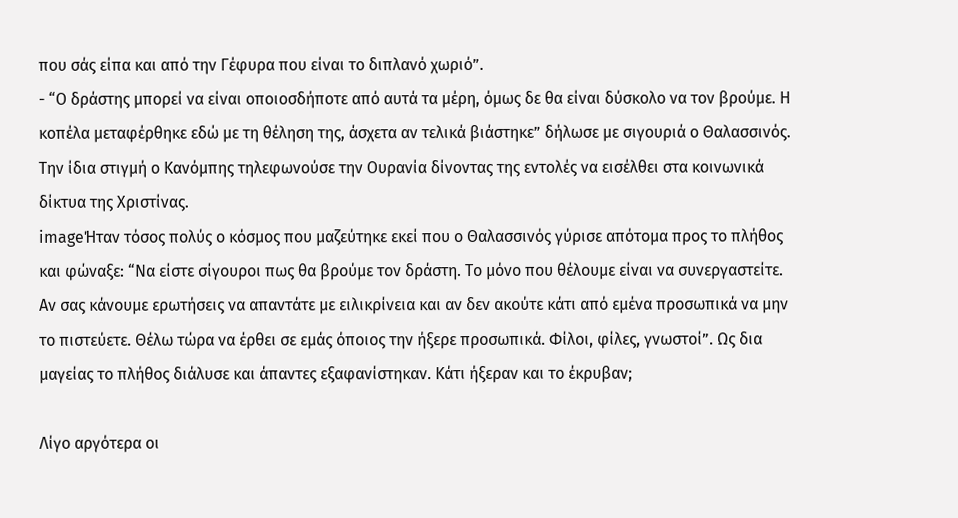που σάς είπα και από την Γέφυρα που είναι το διπλανό χωριό”.
- “Ο δράστης μπορεί να είναι οποιοσδήποτε από αυτά τα μέρη, όμως δε θα είναι δύσκολο να τον βρούμε. Η κοπέλα μεταφέρθηκε εδώ με τη θέληση της, άσχετα αν τελικά βιάστηκε” δήλωσε με σιγουριά ο Θαλασσινός. Την ίδια στιγμή ο Κανόμπης τηλεφωνούσε την Ουρανία δίνοντας της εντολές να εισέλθει στα κοινωνικά δίκτυα της Χριστίνας.
imageΉταν τόσος πολύς ο κόσμος που μαζεύτηκε εκεί που ο Θαλασσινός γύρισε απότομα προς το πλήθος και φώναξε: “Να είστε σίγουροι πως θα βρούμε τον δράστη. Το μόνο που θέλουμε είναι να συνεργαστείτε. Αν σας κάνουμε ερωτήσεις να απαντάτε με ειλικρίνεια και αν δεν ακούτε κάτι από εμένα προσωπικά να μην το πιστεύετε. Θέλω τώρα να έρθει σε εμάς όποιος την ήξερε προσωπικά. Φίλοι, φίλες, γνωστοί”. Ως δια μαγείας το πλήθος διάλυσε και άπαντες εξαφανίστηκαν. Κάτι ήξεραν και το έκρυβαν;

Λίγο αργότερα οι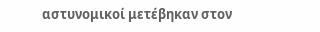αστυνομικοί μετέβηκαν στον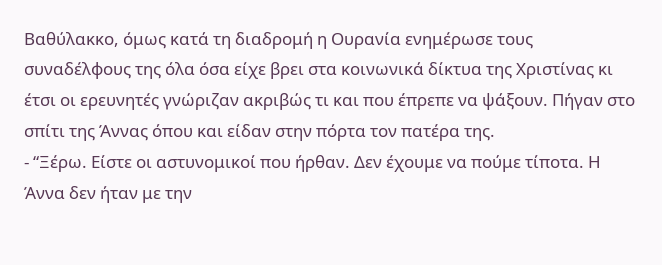Βαθύλακκο, όμως κατά τη διαδρομή η Ουρανία ενημέρωσε τους συναδέλφους της όλα όσα είχε βρει στα κοινωνικά δίκτυα της Χριστίνας κι έτσι οι ερευνητές γνώριζαν ακριβώς τι και που έπρεπε να ψάξουν. Πήγαν στο σπίτι της Άννας όπου και είδαν στην πόρτα τον πατέρα της.
- “Ξέρω. Είστε οι αστυνομικοί που ήρθαν. Δεν έχουμε να πούμε τίποτα. Η Άννα δεν ήταν με την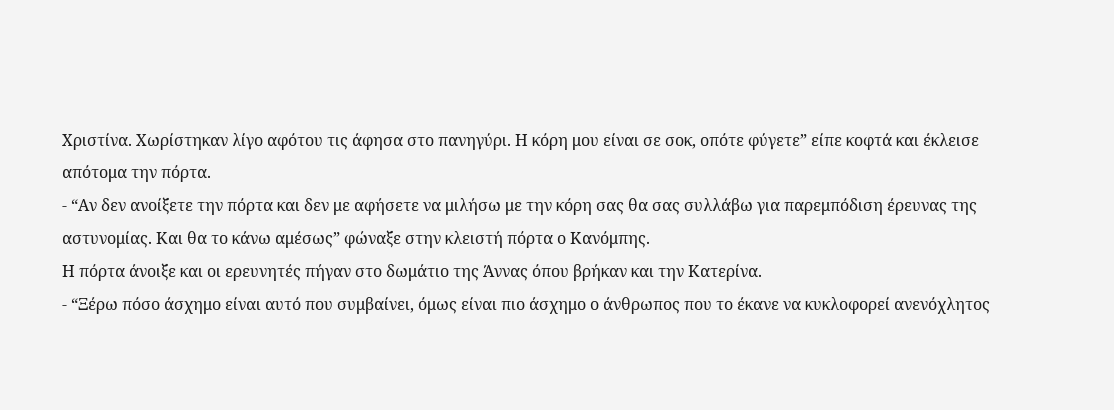Χριστίνα. Χωρίστηκαν λίγο αφότου τις άφησα στο πανηγύρι. Η κόρη μου είναι σε σοκ, οπότε φύγετε” είπε κοφτά και έκλεισε απότομα την πόρτα.
- “Αν δεν ανοίξετε την πόρτα και δεν με αφήσετε να μιλήσω με την κόρη σας θα σας συλλάβω για παρεμπόδιση έρευνας της αστυνομίας. Και θα το κάνω αμέσως” φώναξε στην κλειστή πόρτα ο Κανόμπης.
Η πόρτα άνοιξε και οι ερευνητές πήγαν στο δωμάτιο της Άννας όπου βρήκαν και την Κατερίνα.
- “Ξέρω πόσο άσχημο είναι αυτό που συμβαίνει, όμως είναι πιο άσχημο ο άνθρωπος που το έκανε να κυκλοφορεί ανενόχλητος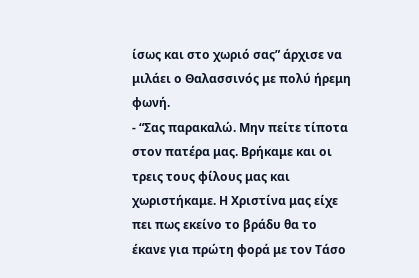ίσως και στο χωριό σας” άρχισε να μιλάει ο Θαλασσινός με πολύ ήρεμη φωνή.
- “Σας παρακαλώ. Μην πείτε τίποτα στον πατέρα μας. Βρήκαμε και οι τρεις τους φίλους μας και χωριστήκαμε. Η Χριστίνα μας είχε πει πως εκείνο το βράδυ θα το έκανε για πρώτη φορά με τον Τάσο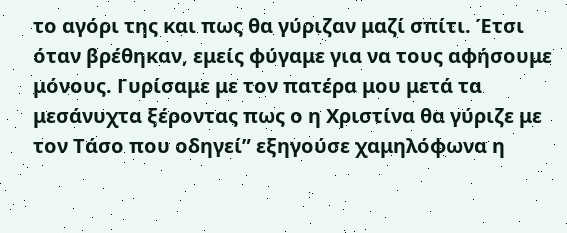το αγόρι της και πως θα γύριζαν μαζί σπίτι. Έτσι όταν βρέθηκαν, εμείς φύγαμε για να τους αφήσουμε μόνους. Γυρίσαμε με τον πατέρα μου μετά τα μεσάνυχτα ξέροντας πως ο η Χριστίνα θα γύριζε με τον Τάσο που οδηγεί” εξηγούσε χαμηλόφωνα η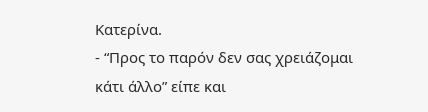Κατερίνα.
- “Προς το παρόν δεν σας χρειάζομαι κάτι άλλο” είπε και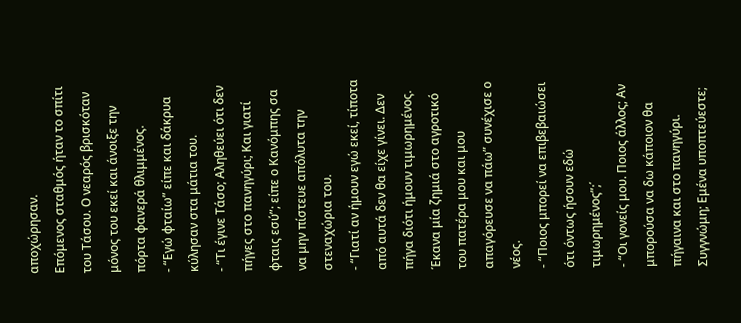αποχώρησαν.
Επόμενος σταθμός ήταν το σπίτι του Τάσου. Ο νεαρός βρισκόταν μόνος του εκεί και άνοιξε την πόρτα φανερά θλιμμένος.
- “Εγώ φταίω” είπε και δάκρυα κύλησαν στα μάτια του.
- “Τι έγινε Τάσο; Αληθεύει ότι δεν πήγες στο πανηγύρι; Και γιατί φταις εσύ”; είπε ο Κανόμπης σα να μην πίστευε απόλυτα την στεναχώρια του.
- “Γιατί αν ήμουν εγώ εκεί, τίποτα από αυτά δεν θα είχε γίνει. Δεν πήγα διότι ήμουν τιμωρημένος. Έκανα μία ζημιά στο αγροτικό του πατέρα μου και μου απαγόρευσε να πάω” συνέχισε ο νέος.
- “Ποιος μπορεί να επιβεβαιώσει ότι όντως ήσουν εδώ τιμωρημένος”;΄
- “Οι γονείς μου. Ποιος άλλος; Αν μπορούσα να δω κάποιον θα πήγαινα και στο πανηγύρι. Συγγνώμη; Εμένα υποπτεύεστε;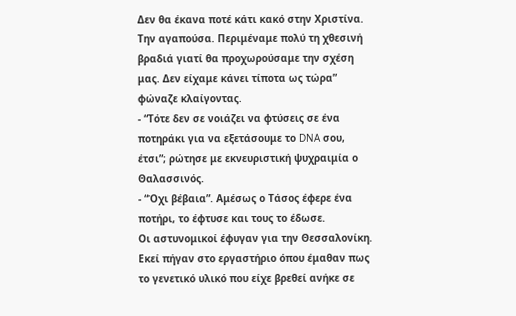Δεν θα έκανα ποτέ κάτι κακό στην Χριστίνα. Την αγαπούσα. Περιμέναμε πολύ τη χθεσινή βραδιά γιατί θα προχωρούσαμε την σχέση μας. Δεν είχαμε κάνει τίποτα ως τώρα” φώναζε κλαίγοντας.
- “Τότε δεν σε νοιάζει να φτύσεις σε ένα ποτηράκι για να εξετάσουμε το DNA σου, έτσι”; ρώτησε με εκνευριστική ψυχραιμία ο Θαλασσινός.
- “Όχι βέβαια”. Αμέσως ο Τάσος έφερε ένα ποτήρι, το έφτυσε και τους το έδωσε.
Οι αστυνομικοί έφυγαν για την Θεσσαλονίκη. Εκεί πήγαν στο εργαστήριο όπου έμαθαν πως το γενετικό υλικό που είχε βρεθεί ανήκε σε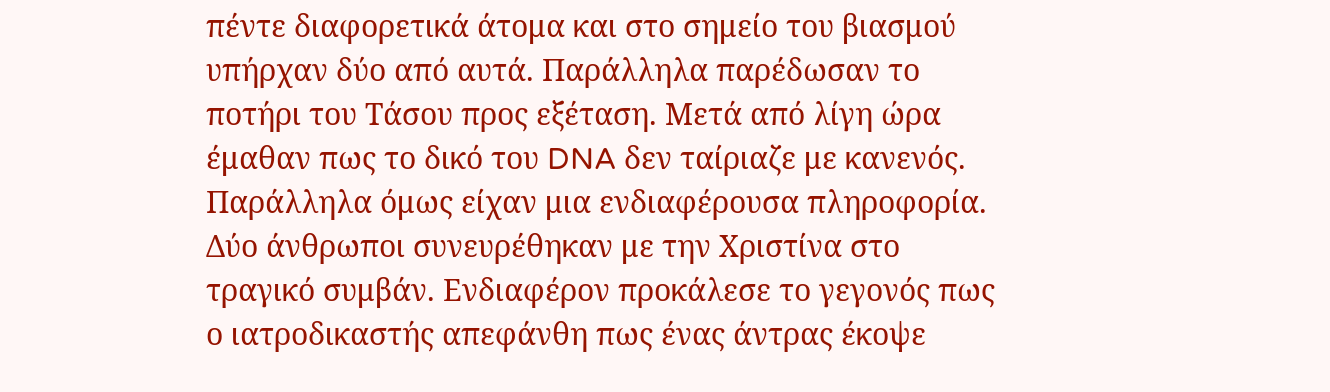πέντε διαφορετικά άτομα και στο σημείο του βιασμού υπήρχαν δύο από αυτά. Παράλληλα παρέδωσαν το ποτήρι του Τάσου προς εξέταση. Μετά από λίγη ώρα έμαθαν πως το δικό του DNA δεν ταίριαζε με κανενός. Παράλληλα όμως είχαν μια ενδιαφέρουσα πληροφορία. Δύο άνθρωποι συνευρέθηκαν με την Χριστίνα στο τραγικό συμβάν. Ενδιαφέρον προκάλεσε το γεγονός πως ο ιατροδικαστής απεφάνθη πως ένας άντρας έκοψε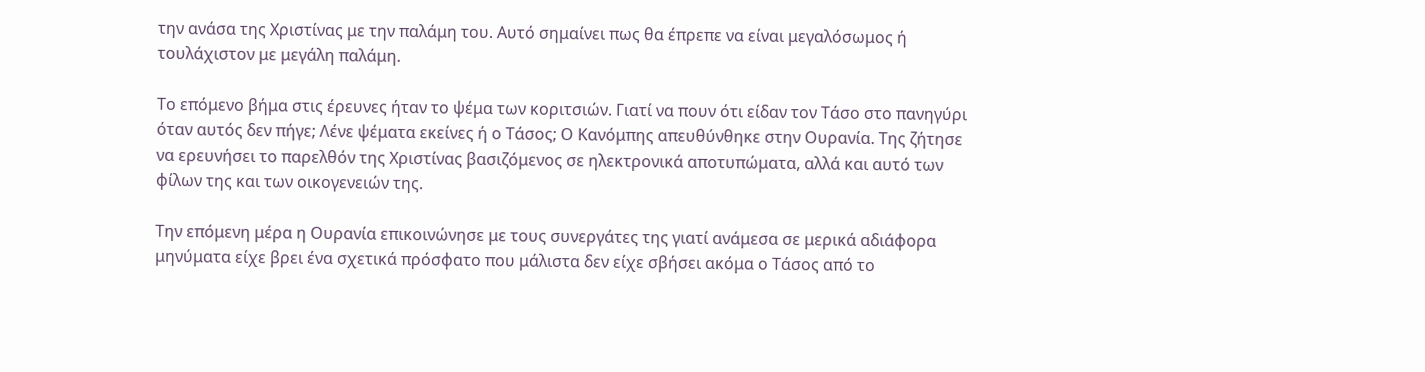την ανάσα της Χριστίνας με την παλάμη του. Αυτό σημαίνει πως θα έπρεπε να είναι μεγαλόσωμος ή τουλάχιστον με μεγάλη παλάμη.

Το επόμενο βήμα στις έρευνες ήταν το ψέμα των κοριτσιών. Γιατί να πουν ότι είδαν τον Τάσο στο πανηγύρι όταν αυτός δεν πήγε; Λένε ψέματα εκείνες ή ο Τάσος; Ο Κανόμπης απευθύνθηκε στην Ουρανία. Της ζήτησε να ερευνήσει το παρελθόν της Χριστίνας βασιζόμενος σε ηλεκτρονικά αποτυπώματα, αλλά και αυτό των φίλων της και των οικογενειών της.

Την επόμενη μέρα η Ουρανία επικοινώνησε με τους συνεργάτες της γιατί ανάμεσα σε μερικά αδιάφορα μηνύματα είχε βρει ένα σχετικά πρόσφατο που μάλιστα δεν είχε σβήσει ακόμα ο Τάσος από το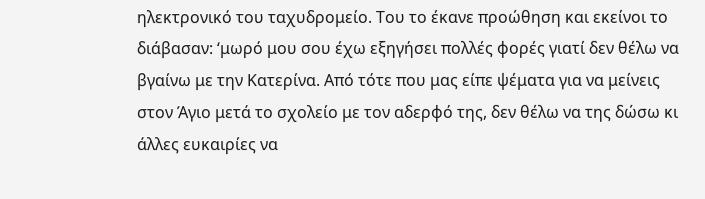ηλεκτρονικό του ταχυδρομείο. Του το έκανε προώθηση και εκείνοι το διάβασαν: ‘μωρό μου σου έχω εξηγήσει πολλές φορές γιατί δεν θέλω να βγαίνω με την Κατερίνα. Από τότε που μας είπε ψέματα για να μείνεις στον Άγιο μετά το σχολείο με τον αδερφό της, δεν θέλω να της δώσω κι άλλες ευκαιρίες να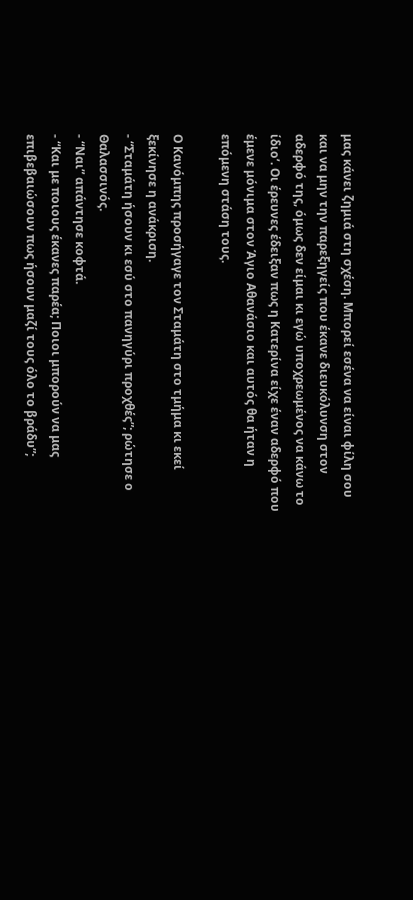μας κάνει ζημιά στη σχέση. Μπορεί εσένα να είναι φίλη σου και να μην την παρεξηγείς που έκανε διευκόλυνση στον αδερφό της, όμως δεν είμαι κι εγώ υποχρεωμένος να κάνω το ίδιο’. Οι έρευνες έδειξαν πως η Κατερίνα είχε έναν αδερφό που έμενε μόνιμα στον Άγιο Αθανάσιο και αυτός θα ήταν η επόμενη στάση τους.

Ο Κανόμπης προσήγαγε τον Σταμάτη στο τμήμα κι εκεί ξεκίνησε η ανάκριση.
- “Σταμάτη ήσουν κι εσύ στο πανηγύρι προχθές”; ρώτησε ο Θαλασσινός.
- “Ναι” απάντησε κοφτά.
- “Και με ποιους έκανες παρέα; Ποιοι μπορούν να μας επιβεβαιώσουν πως ήσουν μαζί τους όλο το βράδυ”;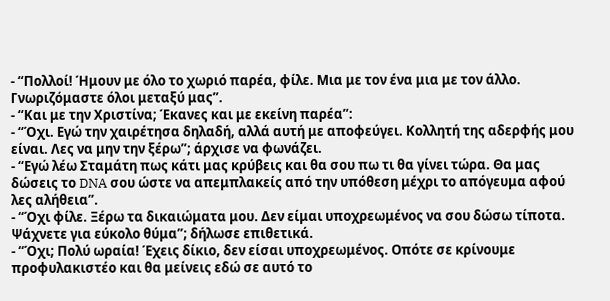- “Πολλοί! Ήμουν με όλο το χωριό παρέα, φίλε. Μια με τον ένα μια με τον άλλο. Γνωριζόμαστε όλοι μεταξύ μας”.
- “Και με την Χριστίνα; Έκανες και με εκείνη παρέα”:
- “Όχι. Εγώ την χαιρέτησα δηλαδή, αλλά αυτή με αποφεύγει. Κολλητή της αδερφής μου είναι. Λες να μην την ξέρω”; άρχισε να φωνάζει.
- “Εγώ λέω Σταμάτη πως κάτι μας κρύβεις και θα σου πω τι θα γίνει τώρα. Θα μας δώσεις το DNA σου ώστε να απεμπλακείς από την υπόθεση μέχρι το απόγευμα αφού λες αλήθεια”.
- “Όχι φίλε. Ξέρω τα δικαιώματα μου. Δεν είμαι υποχρεωμένος να σου δώσω τίποτα. Ψάχνετε για εύκολο θύμα”; δήλωσε επιθετικά.
- “Όχι; Πολύ ωραία! Έχεις δίκιο, δεν είσαι υποχρεωμένος. Οπότε σε κρίνουμε προφυλακιστέο και θα μείνεις εδώ σε αυτό το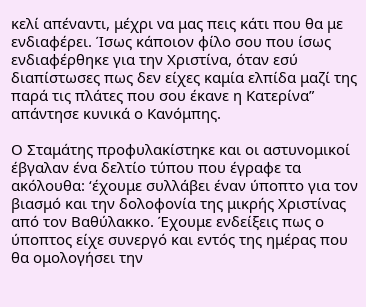κελί απέναντι, μέχρι να μας πεις κάτι που θα με ενδιαφέρει. Ίσως κάποιον φίλο σου που ίσως ενδιαφέρθηκε για την Χριστίνα, όταν εσύ διαπίστωσες πως δεν είχες καμία ελπίδα μαζί της παρά τις πλάτες που σου έκανε η Κατερίνα” απάντησε κυνικά ο Κανόμπης.

Ο Σταμάτης προφυλακίστηκε και οι αστυνομικοί έβγαλαν ένα δελτίο τύπου που έγραφε τα ακόλουθα: ‘έχουμε συλλάβει έναν ύποπτο για τον βιασμό και την δολοφονία της μικρής Χριστίνας από τον Βαθύλακκο. Έχουμε ενδείξεις πως ο ύποπτος είχε συνεργό και εντός της ημέρας που θα ομολογήσει την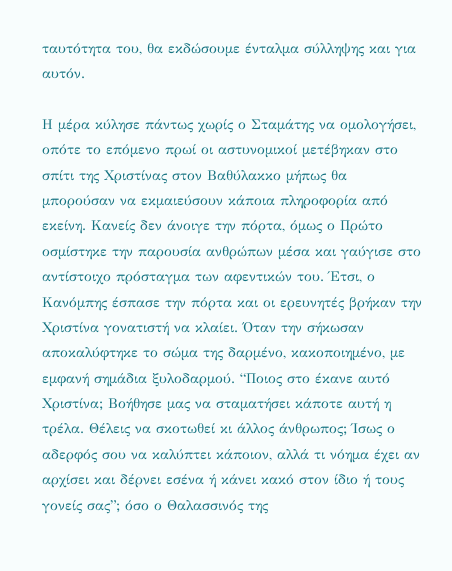ταυτότητα του, θα εκδώσουμε ένταλμα σύλληψης και για αυτόν.

Η μέρα κύλησε πάντως χωρίς ο Σταμάτης να ομολογήσει, οπότε το επόμενο πρωί οι αστυνομικοί μετέβηκαν στο σπίτι της Χριστίνας στον Βαθύλακκο μήπως θα μπορούσαν να εκμαιεύσουν κάποια πληροφορία από εκείνη. Κανείς δεν άνοιγε την πόρτα, όμως ο Πρώτο οσμίστηκε την παρουσία ανθρώπων μέσα και γαύγισε στο αντίστοιχο πρόσταγμα των αφεντικών του. Έτσι, ο Κανόμπης έσπασε την πόρτα και οι ερευνητές βρήκαν την Χριστίνα γονατιστή να κλαίει. Όταν την σήκωσαν αποκαλύφτηκε το σώμα της δαρμένο, κακοποιημένο, με εμφανή σημάδια ξυλοδαρμού. “Ποιος στο έκανε αυτό Χριστίνα; Βοήθησε μας να σταματήσει κάποτε αυτή η τρέλα. Θέλεις να σκοτωθεί κι άλλος άνθρωπος; Ίσως ο αδερφός σου να καλύπτει κάποιον, αλλά τι νόημα έχει αν αρχίσει και δέρνει εσένα ή κάνει κακό στον ίδιο ή τους γονείς σας”; όσο ο Θαλασσινός της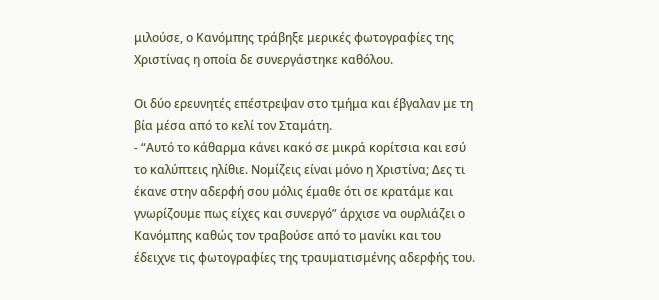μιλούσε, ο Κανόμπης τράβηξε μερικές φωτογραφίες της Χριστίνας η οποία δε συνεργάστηκε καθόλου.

Οι δύο ερευνητές επέστρεψαν στο τμήμα και έβγαλαν με τη βία μέσα από το κελί τον Σταμάτη.
- “Αυτό το κάθαρμα κάνει κακό σε μικρά κορίτσια και εσύ το καλύπτεις ηλίθιε. Νομίζεις είναι μόνο η Χριστίνα; Δες τι έκανε στην αδερφή σου μόλις έμαθε ότι σε κρατάμε και γνωρίζουμε πως είχες και συνεργό” άρχισε να ουρλιάζει ο Κανόμπης καθώς τον τραβούσε από το μανίκι και του έδειχνε τις φωτογραφίες της τραυματισμένης αδερφής του.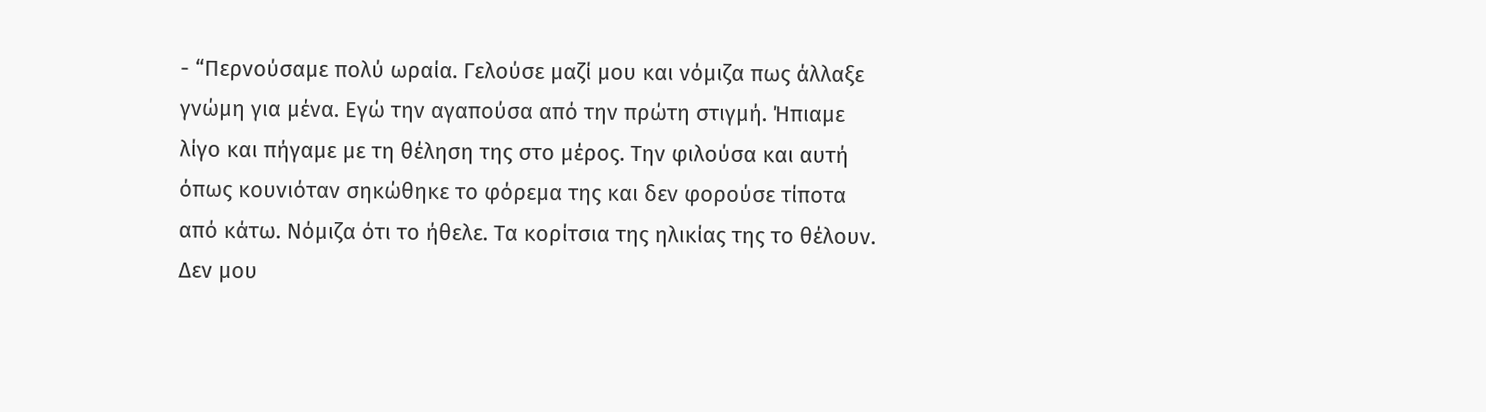- “Περνούσαμε πολύ ωραία. Γελούσε μαζί μου και νόμιζα πως άλλαξε γνώμη για μένα. Εγώ την αγαπούσα από την πρώτη στιγμή. Ήπιαμε λίγο και πήγαμε με τη θέληση της στο μέρος. Την φιλούσα και αυτή όπως κουνιόταν σηκώθηκε το φόρεμα της και δεν φορούσε τίποτα από κάτω. Νόμιζα ότι το ήθελε. Τα κορίτσια της ηλικίας της το θέλουν. Δεν μου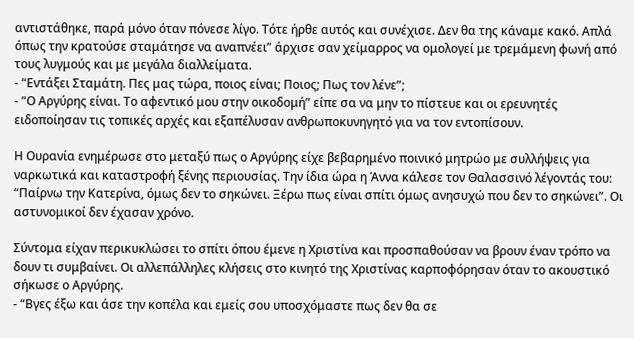αντιστάθηκε, παρά μόνο όταν πόνεσε λίγο. Τότε ήρθε αυτός και συνέχισε. Δεν θα της κάναμε κακό. Απλά όπως την κρατούσε σταμάτησε να αναπνέει” άρχισε σαν χείμαρρος να ομολογεί με τρεμάμενη φωνή από τους λυγμούς και με μεγάλα διαλλείματα.
- “Εντάξει Σταμάτη. Πες μας τώρα, ποιος είναι; Ποιος; Πως τον λένε”;
- “Ο Αργύρης είναι. Το αφεντικό μου στην οικοδομή” είπε σα να μην το πίστευε και οι ερευνητές ειδοποίησαν τις τοπικές αρχές και εξαπέλυσαν ανθρωποκυνηγητό για να τον εντοπίσουν.

Η Ουρανία ενημέρωσε στο μεταξύ πως ο Αργύρης είχε βεβαρημένο ποινικό μητρώο με συλλήψεις για ναρκωτικά και καταστροφή ξένης περιουσίας. Την ίδια ώρα η Άννα κάλεσε τον Θαλασσινό λέγοντάς του: “Παίρνω την Κατερίνα, όμως δεν το σηκώνει. Ξέρω πως είναι σπίτι όμως ανησυχώ που δεν το σηκώνει”. Οι αστυνομικοί δεν έχασαν χρόνο.

Σύντομα είχαν περικυκλώσει το σπίτι όπου έμενε η Χριστίνα και προσπαθούσαν να βρουν έναν τρόπο να δουν τι συμβαίνει. Οι αλλεπάλληλες κλήσεις στο κινητό της Χριστίνας καρποφόρησαν όταν το ακουστικό σήκωσε ο Αργύρης.
- “Βγες έξω και άσε την κοπέλα και εμείς σου υποσχόμαστε πως δεν θα σε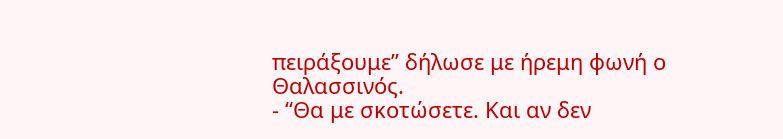πειράξουμε” δήλωσε με ήρεμη φωνή ο Θαλασσινός.
- “Θα με σκοτώσετε. Και αν δεν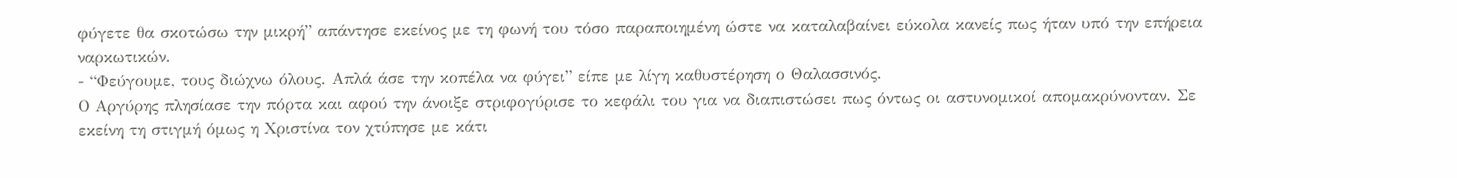φύγετε θα σκοτώσω την μικρή” απάντησε εκείνος με τη φωνή του τόσο παραποιημένη ώστε να καταλαβαίνει εύκολα κανείς πως ήταν υπό την επήρεια ναρκωτικών.
- “Φεύγουμε, τους διώχνω όλους. Απλά άσε την κοπέλα να φύγει” είπε με λίγη καθυστέρηση ο Θαλασσινός.
Ο Αργύρης πλησίασε την πόρτα και αφού την άνοιξε στριφογύρισε το κεφάλι του για να διαπιστώσει πως όντως οι αστυνομικοί απομακρύνονταν. Σε εκείνη τη στιγμή όμως η Χριστίνα τον χτύπησε με κάτι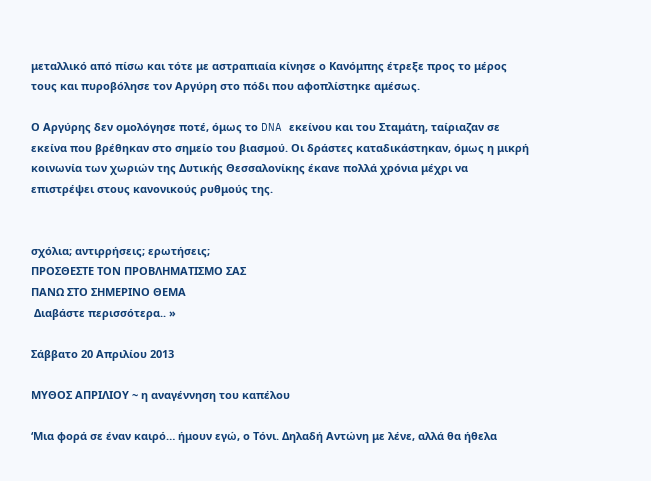μεταλλικό από πίσω και τότε με αστραπιαία κίνησε ο Κανόμπης έτρεξε προς το μέρος τους και πυροβόλησε τον Αργύρη στο πόδι που αφοπλίστηκε αμέσως.

Ο Αργύρης δεν ομολόγησε ποτέ, όμως το DNA εκείνου και του Σταμάτη, ταίριαζαν σε εκείνα που βρέθηκαν στο σημείο του βιασμού. Οι δράστες καταδικάστηκαν, όμως η μικρή κοινωνία των χωριών της Δυτικής Θεσσαλονίκης έκανε πολλά χρόνια μέχρι να επιστρέψει στους κανονικούς ρυθμούς της.


σχόλια; αντιρρήσεις; ερωτήσεις;
ΠΡΟΣΘΕΣΤΕ ΤΟΝ ΠΡΟΒΛΗΜΑΤΙΣΜΟ ΣΑΣ
ΠΑΝΩ ΣΤΟ ΣΗΜΕΡΙΝΟ ΘΕΜΑ
 Διαβάστε περισσότερα.. »

Σάββατο 20 Απριλίου 2013

MYΘΟΣ ΑΠΡΙΛΙΟΥ ~ η αναγέννηση του καπέλου

‘Μια φορά σε έναν καιρό… ήμουν εγώ, ο Τόνι. Δηλαδή Αντώνη με λένε, αλλά θα ήθελα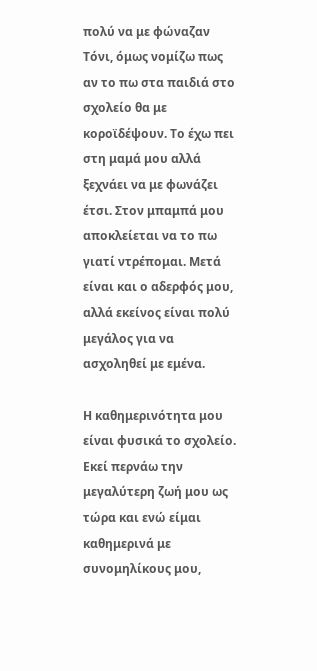πολύ να με φώναζαν Τόνι, όμως νομίζω πως αν το πω στα παιδιά στο σχολείο θα με κοροϊδέψουν. Το έχω πει στη μαμά μου αλλά ξεχνάει να με φωνάζει έτσι. Στον μπαμπά μου αποκλείεται να το πω γιατί ντρέπομαι. Μετά είναι και ο αδερφός μου, αλλά εκείνος είναι πολύ μεγάλος για να ασχοληθεί με εμένα.

Η καθημερινότητα μου είναι φυσικά το σχολείο. Εκεί περνάω την μεγαλύτερη ζωή μου ως τώρα και ενώ είμαι καθημερινά με συνομηλίκους μου,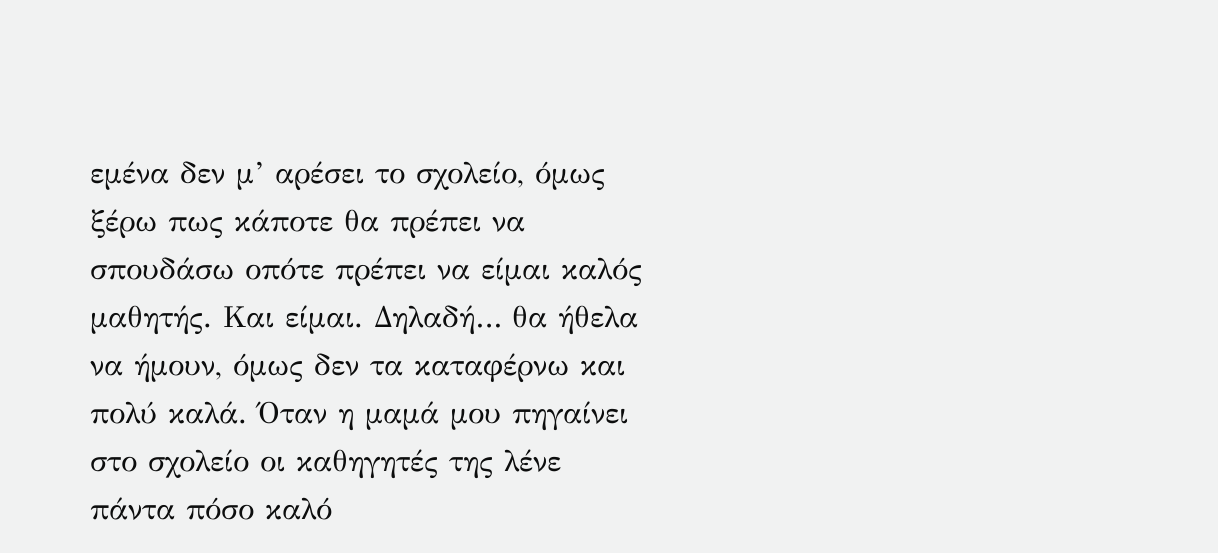εμένα δεν μ’ αρέσει το σχολείο, όμως ξέρω πως κάποτε θα πρέπει να σπουδάσω οπότε πρέπει να είμαι καλός μαθητής. Και είμαι. Δηλαδή… θα ήθελα να ήμουν, όμως δεν τα καταφέρνω και πολύ καλά. Όταν η μαμά μου πηγαίνει στο σχολείο οι καθηγητές της λένε πάντα πόσο καλό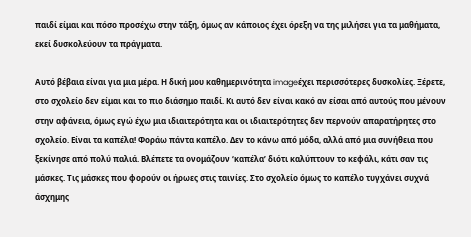παιδί είμαι και πόσο προσέχω στην τάξη, όμως αν κάποιος έχει όρεξη να της μιλήσει για τα μαθήματα, εκεί δυσκολεύουν τα πράγματα.

Αυτό βέβαια είναι για μια μέρα. Η δική μου καθημερινότητα imageέχει περισσότερες δυσκολίες. Ξέρετε, στο σχολείο δεν είμαι και το πιο διάσημο παιδί. Κι αυτό δεν είναι κακό αν είσαι από αυτούς που μένουν στην αφάνεια, όμως εγώ έχω μια ιδιαιτερότητα και οι ιδιαιτερότητες δεν περνούν απαρατήρητες στο σχολείο. Είναι τα καπέλα! Φοράω πάντα καπέλο. Δεν το κάνω από μόδα, αλλά από μια συνήθεια που ξεκίνησε από πολύ παλιά. Βλέπετε τα ονομάζουν ‘καπέλα’ διότι καλύπτουν το κεφάλι, κάτι σαν τις μάσκες. Τις μάσκες που φορούν οι ήρωες στις ταινίες. Στο σχολείο όμως το καπέλο τυγχάνει συχνά άσχημης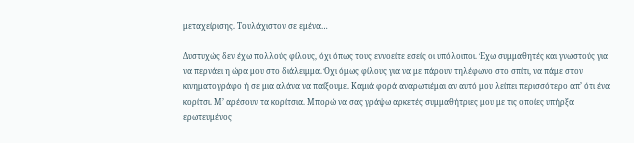μεταχείρισης. Τουλάχιστον σε εμένα…

Δυστυχώς δεν έχω πολλούς φίλους, όχι όπως τους εννοείτε εσείς οι υπόλοιποι. Έχω συμμαθητές και γνωστούς για να περνάει η ώρα μου στο διάλειμμα. Όχι όμως φίλους για να με πάρουν τηλέφωνο στο σπίτι, να πάμε στον κινηματογράφο ή σε μια αλάνα να παίξουμε. Καμιά φορά αναρωτιέμαι αν αυτό μου λείπει περισσότερο απ’ ότι ένα κορίτσι. Μ’ αρέσουν τα κορίτσια. Μπορώ να σας γράψω αρκετές συμμαθήτριες μου με τις οποίες υπήρξα ερωτευμένος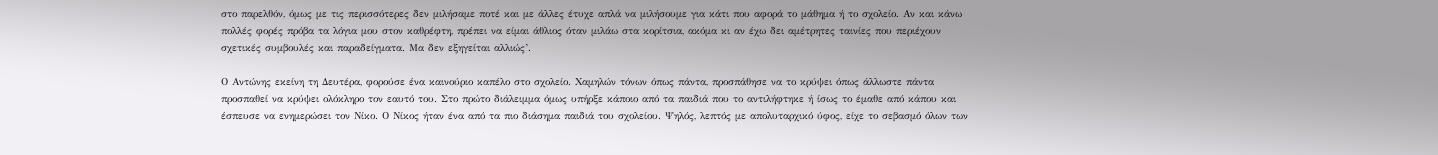στο παρελθόν, όμως με τις περισσότερες δεν μιλήσαμε ποτέ και με άλλες έτυχε απλά να μιλήσουμε για κάτι που αφορά το μάθημα ή το σχολείο. Αν και κάνω πολλές φορές πρόβα τα λόγια μου στον καθρέφτη, πρέπει να είμαι άθλιος όταν μιλάω στα κορίτσια, ακόμα κι αν έχω δει αμέτρητες ταινίες που περιέχουν σχετικές συμβουλές και παραδείγματα. Μα δεν εξηγείται αλλιώς’.

Ο Αντώνης εκείνη τη Δευτέρα, φορούσε ένα καινούριο καπέλο στο σχολείο. Χαμηλών τόνων όπως πάντα, προσπάθησε να το κρύψει όπως άλλωστε πάντα προσπαθεί να κρύψει ολόκληρο τον εαυτό του. Στο πρώτο διάλειμμα όμως υπήρξε κάποιο από τα παιδιά που το αντιλήφτηκε ή ίσως το έμαθε από κάπου και έσπευσε να ενημερώσει τον Νίκο. Ο Νίκος ήταν ένα από τα πιο διάσημα παιδιά του σχολείου. Ψηλός, λεπτός με απολυταρχικό ύφος, είχε το σεβασμό όλων των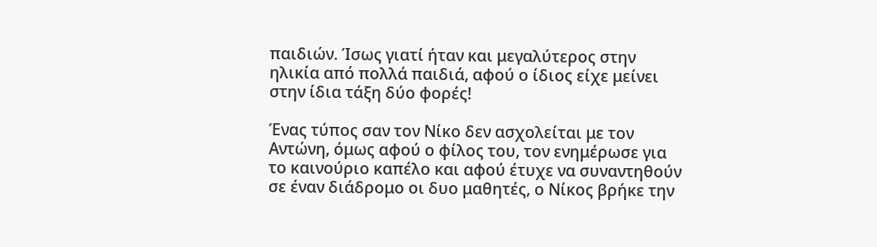παιδιών. Ίσως γιατί ήταν και μεγαλύτερος στην ηλικία από πολλά παιδιά, αφού ο ίδιος είχε μείνει στην ίδια τάξη δύο φορές!

Ένας τύπος σαν τον Νίκο δεν ασχολείται με τον Αντώνη, όμως αφού ο φίλος του, τον ενημέρωσε για το καινούριο καπέλο και αφού έτυχε να συναντηθούν σε έναν διάδρομο οι δυο μαθητές, ο Νίκος βρήκε την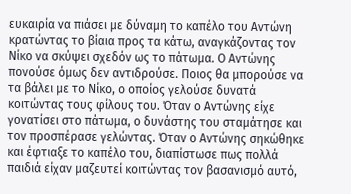ευκαιρία να πιάσει με δύναμη το καπέλο του Αντώνη κρατώντας το βίαια προς τα κάτω, αναγκάζοντας τον Νίκο να σκύψει σχεδόν ως το πάτωμα. Ο Αντώνης πονούσε όμως δεν αντιδρούσε. Ποιος θα μπορούσε να τα βάλει με το Νίκο, ο οποίος γελούσε δυνατά κοιτώντας τους φίλους του. Όταν ο Αντώνης είχε γονατίσει στο πάτωμα, ο δυνάστης του σταμάτησε και τον προσπέρασε γελώντας. Όταν ο Αντώνης σηκώθηκε και έφτιαξε το καπέλο του, διαπίστωσε πως πολλά παιδιά είχαν μαζευτεί κοιτώντας τον βασανισμό αυτό,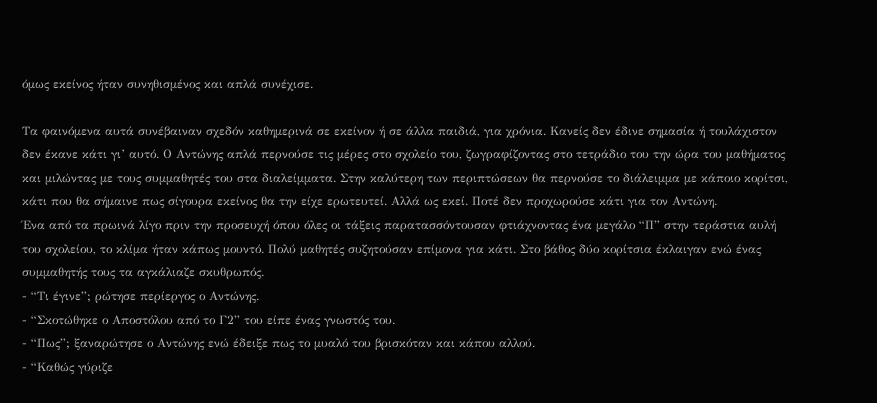όμως εκείνος ήταν συνηθισμένος και απλά συνέχισε.

Τα φαινόμενα αυτά συνέβαιναν σχεδόν καθημερινά σε εκείνον ή σε άλλα παιδιά, για χρόνια. Κανείς δεν έδινε σημασία ή τουλάχιστον δεν έκανε κάτι γι’ αυτό. Ο Αντώνης απλά περνούσε τις μέρες στο σχολείο του, ζωγραφίζοντας στο τετράδιο του την ώρα του μαθήματος και μιλώντας με τους συμμαθητές του στα διαλείμματα. Στην καλύτερη των περιπτώσεων θα περνούσε το διάλειμμα με κάποιο κορίτσι, κάτι που θα σήμαινε πως σίγουρα εκείνος θα την είχε ερωτευτεί. Αλλά ως εκεί. Ποτέ δεν προχωρούσε κάτι για τον Αντώνη.
Ένα από τα πρωινά λίγο πριν την προσευχή όπου όλες οι τάξεις παρατασσόντουσαν φτιάχνοντας ένα μεγάλο “Π” στην τεράστια αυλή του σχολείου, το κλίμα ήταν κάπως μουντό. Πολύ μαθητές συζητούσαν επίμονα για κάτι. Στο βάθος δύο κορίτσια έκλαιγαν ενώ ένας συμμαθητής τους τα αγκάλιαζε σκυθρωπός.
- “Τι έγινε”; ρώτησε περίεργος ο Αντώνης.
- “Σκοτώθηκε ο Αποστόλου από το Γ2” του είπε ένας γνωστός του.
- “Πως”; ξαναρώτησε ο Αντώνης ενώ έδειξε πως το μυαλό του βρισκόταν και κάπου αλλού.
- “Καθώς γύριζε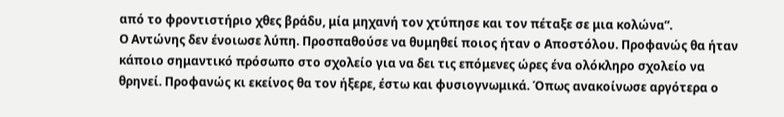από το φροντιστήριο χθες βράδυ, μία μηχανή τον χτύπησε και τον πέταξε σε μια κολώνα”.
Ο Αντώνης δεν ένοιωσε λύπη. Προσπαθούσε να θυμηθεί ποιος ήταν ο Αποστόλου. Προφανώς θα ήταν κάποιο σημαντικό πρόσωπο στο σχολείο για να δει τις επόμενες ώρες ένα ολόκληρο σχολείο να θρηνεί. Προφανώς κι εκείνος θα τον ήξερε, έστω και φυσιογνωμικά. Όπως ανακοίνωσε αργότερα ο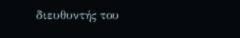διευθυντής του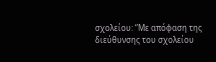σχολείου: “Με απόφαση της διεύθυνσης του σχολείου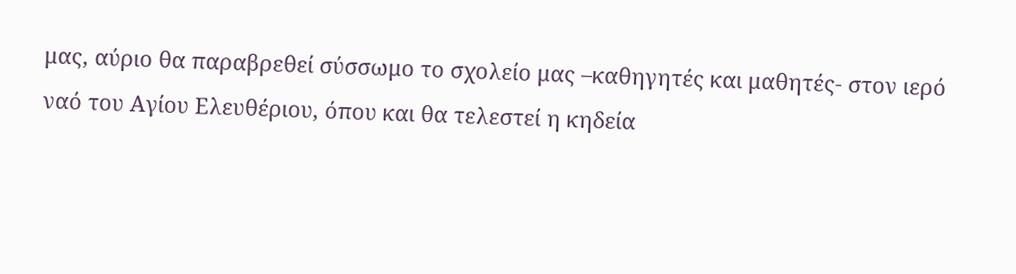μας, αύριο θα παραβρεθεί σύσσωμο το σχολείο μας –καθηγητές και μαθητές- στον ιερό ναό του Αγίου Ελευθέριου, όπου και θα τελεστεί η κηδεία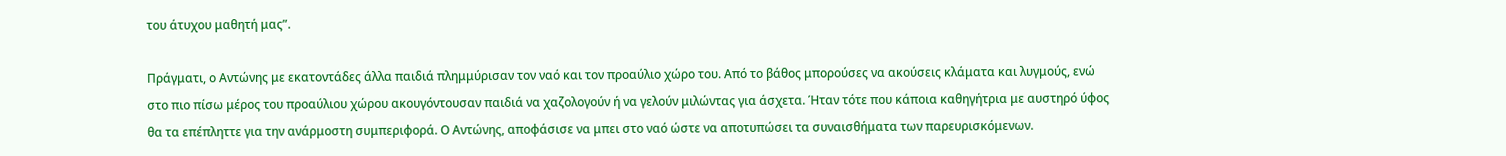του άτυχου μαθητή μας”.

Πράγματι, ο Αντώνης με εκατοντάδες άλλα παιδιά πλημμύρισαν τον ναό και τον προαύλιο χώρο του. Από το βάθος μπορούσες να ακούσεις κλάματα και λυγμούς, ενώ στο πιο πίσω μέρος του προαύλιου χώρου ακουγόντουσαν παιδιά να χαζολογούν ή να γελούν μιλώντας για άσχετα. Ήταν τότε που κάποια καθηγήτρια με αυστηρό ύφος θα τα επέπληττε για την ανάρμοστη συμπεριφορά. Ο Αντώνης, αποφάσισε να μπει στο ναό ώστε να αποτυπώσει τα συναισθήματα των παρευρισκόμενων.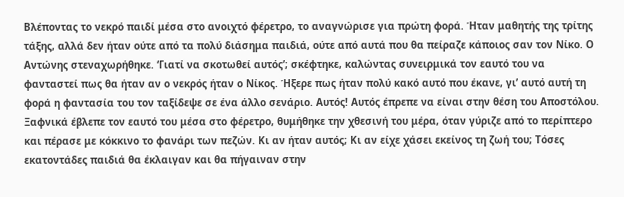Βλέποντας το νεκρό παιδί μέσα στο ανοιχτό φέρετρο, το αναγνώρισε για πρώτη φορά. Ήταν μαθητής της τρίτης τάξης, αλλά δεν ήταν ούτε από τα πολύ διάσημα παιδιά, ούτε από αυτά που θα πείραζε κάποιος σαν τον Νίκο. Ο Αντώνης στεναχωρήθηκε. ‘Γιατί να σκοτωθεί αυτός’; σκέφτηκε, καλώντας συνειρμικά τον εαυτό του να φανταστεί πως θα ήταν αν ο νεκρός ήταν ο Νίκος. Ήξερε πως ήταν πολύ κακό αυτό που έκανε, γι’ αυτό αυτή τη φορά η φαντασία του τον ταξίδεψε σε ένα άλλο σενάριο. Αυτός! Αυτός έπρεπε να είναι στην θέση του Αποστόλου. Ξαφνικά έβλεπε τον εαυτό του μέσα στο φέρετρο, θυμήθηκε την χθεσινή του μέρα, όταν γύριζε από το περίπτερο και πέρασε με κόκκινο το φανάρι των πεζών. Κι αν ήταν αυτός; Κι αν είχε χάσει εκείνος τη ζωή του; Τόσες εκατοντάδες παιδιά θα έκλαιγαν και θα πήγαιναν στην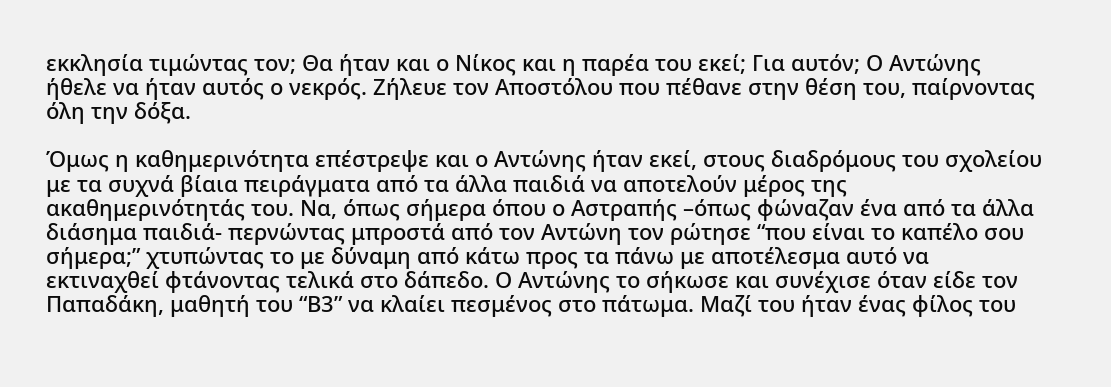εκκλησία τιμώντας τον; Θα ήταν και ο Νίκος και η παρέα του εκεί; Για αυτόν; Ο Αντώνης ήθελε να ήταν αυτός ο νεκρός. Ζήλευε τον Αποστόλου που πέθανε στην θέση του, παίρνοντας όλη την δόξα.

Όμως η καθημερινότητα επέστρεψε και ο Αντώνης ήταν εκεί, στους διαδρόμους του σχολείου με τα συχνά βίαια πειράγματα από τα άλλα παιδιά να αποτελούν μέρος της ακαθημερινότητάς του. Να, όπως σήμερα όπου ο Αστραπής –όπως φώναζαν ένα από τα άλλα διάσημα παιδιά- περνώντας μπροστά από τον Αντώνη τον ρώτησε “που είναι το καπέλο σου σήμερα;” χτυπώντας το με δύναμη από κάτω προς τα πάνω με αποτέλεσμα αυτό να εκτιναχθεί φτάνοντας τελικά στο δάπεδο. Ο Αντώνης το σήκωσε και συνέχισε όταν είδε τον Παπαδάκη, μαθητή του “Β3” να κλαίει πεσμένος στο πάτωμα. Μαζί του ήταν ένας φίλος του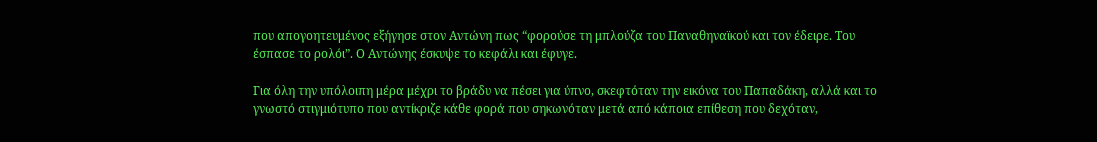που απογοητευμένος εξήγησε στον Αντώνη πως “φορούσε τη μπλούζα του Παναθηναϊκού και τον έδειρε. Του έσπασε το ρολόι”. Ο Αντώνης έσκυψε το κεφάλι και έφυγε.

Για όλη την υπόλοιπη μέρα μέχρι το βράδυ να πέσει για ύπνο, σκεφτόταν την εικόνα του Παπαδάκη, αλλά και το γνωστό στιγμιότυπο που αντίκριζε κάθε φορά που σηκωνόταν μετά από κάποια επίθεση που δεχόταν,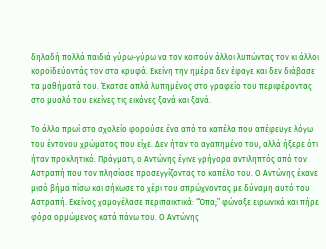δηλαδή πολλά παιδιά γύρω-γύρω να τον κοιτούν άλλοι λυπώντας τον κι άλλοι κοροϊδεύοντάς τον στα κρυφά. Εκείνη την ημέρα δεν έφαγε και δεν διάβασε τα μαθήματά του. Έκατσε απλά λυπημένος στο γραφείο του περιφέροντας στο μυαλό του εκείνες τις εικόνες ξανά και ξανά.

Το άλλο πρωί στο σχολείο φορούσε ένα από τα καπέλα που απέφευγε λόγω του έντονου χρώματος που είχε. Δεν ήταν το αγαπημένο του, αλλά ήξερε ότι ήταν προκλητικό. Πράγματι, ο Αντώνης έγινε γρήγορα αντιληπτός από τον Αστραπή που τον πλησίασε προσεγγίζοντας το καπέλο του. Ο Αντώνης έκανε μισό βήμα πίσω και σήκωσε το χέρι του σπρώχνοντας με δύναμη αυτό του Αστραπή. Εκείνος χαμογέλασε περιπαικτικά: “Όπα;” φώναξε ειρωνικά και πήρε φόρα ορμώμενος κατά πάνω του. Ο Αντώνης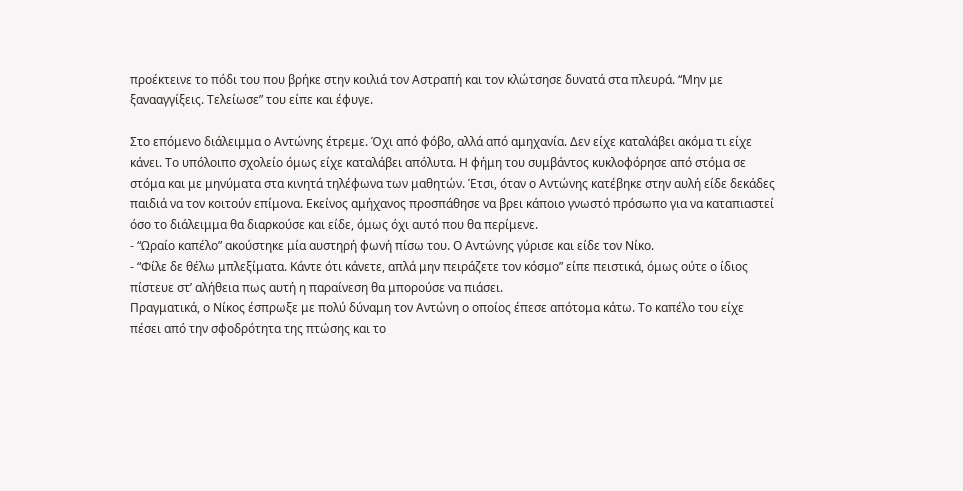προέκτεινε το πόδι του που βρήκε στην κοιλιά τον Αστραπή και τον κλώτσησε δυνατά στα πλευρά. “Μην με ξανααγγίξεις. Τελείωσε” του είπε και έφυγε.

Στο επόμενο διάλειμμα ο Αντώνης έτρεμε. Όχι από φόβο, αλλά από αμηχανία. Δεν είχε καταλάβει ακόμα τι είχε κάνει. Το υπόλοιπο σχολείο όμως είχε καταλάβει απόλυτα. Η φήμη του συμβάντος κυκλοφόρησε από στόμα σε στόμα και με μηνύματα στα κινητά τηλέφωνα των μαθητών. Έτσι, όταν ο Αντώνης κατέβηκε στην αυλή είδε δεκάδες παιδιά να τον κοιτούν επίμονα. Εκείνος αμήχανος προσπάθησε να βρει κάποιο γνωστό πρόσωπο για να καταπιαστεί όσο το διάλειμμα θα διαρκούσε και είδε, όμως όχι αυτό που θα περίμενε.
- “Ωραίο καπέλο” ακούστηκε μία αυστηρή φωνή πίσω του. Ο Αντώνης γύρισε και είδε τον Νίκο.
- “Φίλε δε θέλω μπλεξίματα. Κάντε ότι κάνετε, απλά μην πειράζετε τον κόσμο” είπε πειστικά, όμως ούτε ο ίδιος πίστευε στ’ αλήθεια πως αυτή η παραίνεση θα μπορούσε να πιάσει.
Πραγματικά, ο Νίκος έσπρωξε με πολύ δύναμη τον Αντώνη ο οποίος έπεσε απότομα κάτω. Το καπέλο του είχε πέσει από την σφοδρότητα της πτώσης και το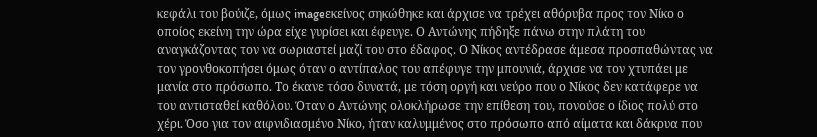κεφάλι του βούιζε, όμως imageεκείνος σηκώθηκε και άρχισε να τρέχει αθόρυβα προς τον Νίκο ο οποίος εκείνη την ώρα είχε γυρίσει και έφευγε. Ο Αντώνης πήδηξε πάνω στην πλάτη του αναγκάζοντας τον να σωριαστεί μαζί του στο έδαφος. Ο Νίκος αντέδρασε άμεσα προσπαθώντας να τον γρονθοκοπήσει όμως όταν ο αντίπαλος του απέφυγε την μπουνιά, άρχισε να τον χτυπάει με μανία στο πρόσωπο. Το έκανε τόσο δυνατά, με τόση οργή και νεύρο που ο Νίκος δεν κατάφερε να του αντισταθεί καθόλου. Όταν ο Αντώνης ολοκλήρωσε την επίθεση του, πονούσε ο ίδιος πολύ στο χέρι. Όσο για τον αιφνιδιασμένο Νίκο, ήταν καλυμμένος στο πρόσωπο από αίματα και δάκρυα που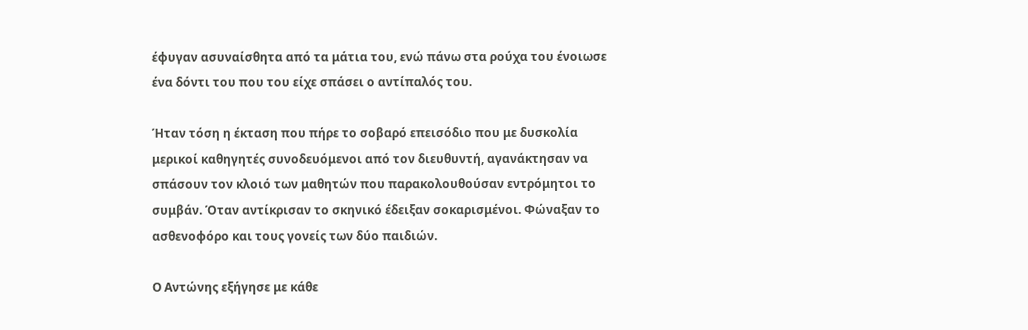έφυγαν ασυναίσθητα από τα μάτια του, ενώ πάνω στα ρούχα του ένοιωσε ένα δόντι του που του είχε σπάσει ο αντίπαλός του.

Ήταν τόση η έκταση που πήρε το σοβαρό επεισόδιο που με δυσκολία μερικοί καθηγητές συνοδευόμενοι από τον διευθυντή, αγανάκτησαν να σπάσουν τον κλοιό των μαθητών που παρακολουθούσαν εντρόμητοι το συμβάν. Όταν αντίκρισαν το σκηνικό έδειξαν σοκαρισμένοι. Φώναξαν το ασθενοφόρο και τους γονείς των δύο παιδιών.

Ο Αντώνης εξήγησε με κάθε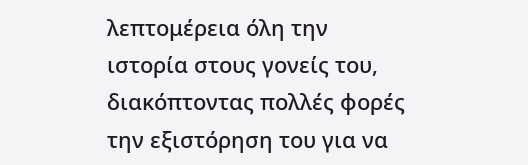λεπτομέρεια όλη την ιστορία στους γονείς του, διακόπτοντας πολλές φορές την εξιστόρηση του για να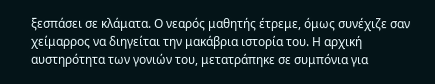ξεσπάσει σε κλάματα. Ο νεαρός μαθητής έτρεμε, όμως συνέχιζε σαν χείμαρρος να διηγείται την μακάβρια ιστορία του. Η αρχική αυστηρότητα των γονιών του, μετατράπηκε σε συμπόνια για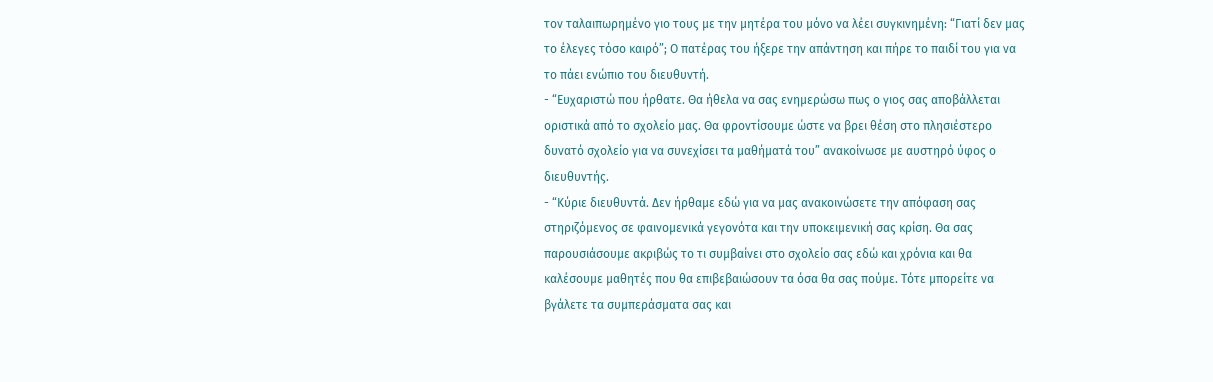τον ταλαιπωρημένο γιο τους με την μητέρα του μόνο να λέει συγκινημένη: “Γιατί δεν μας το έλεγες τόσο καιρό”; Ο πατέρας του ήξερε την απάντηση και πήρε το παιδί του για να το πάει ενώπιο του διευθυντή.
- “Ευχαριστώ που ήρθατε. Θα ήθελα να σας ενημερώσω πως ο γιος σας αποβάλλεται οριστικά από το σχολείο μας. Θα φροντίσουμε ώστε να βρει θέση στο πλησιέστερο δυνατό σχολείο για να συνεχίσει τα μαθήματά του” ανακοίνωσε με αυστηρό ύφος ο διευθυντής.
- “Κύριε διευθυντά. Δεν ήρθαμε εδώ για να μας ανακοινώσετε την απόφαση σας στηριζόμενος σε φαινομενικά γεγονότα και την υποκειμενική σας κρίση. Θα σας παρουσιάσουμε ακριβώς το τι συμβαίνει στο σχολείο σας εδώ και χρόνια και θα καλέσουμε μαθητές που θα επιβεβαιώσουν τα όσα θα σας πούμε. Τότε μπορείτε να βγάλετε τα συμπεράσματα σας και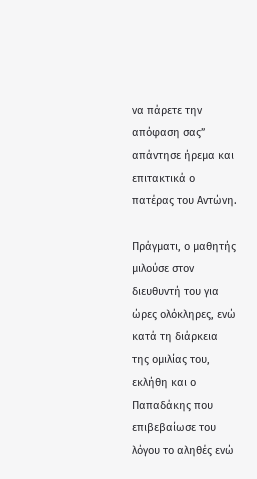να πάρετε την απόφαση σας” απάντησε ήρεμα και επιτακτικά ο πατέρας του Αντώνη.

Πράγματι, ο μαθητής μιλούσε στον διευθυντή του για ώρες ολόκληρες, ενώ κατά τη διάρκεια της ομιλίας του, εκλήθη και ο Παπαδάκης που επιβεβαίωσε του λόγου το αληθές ενώ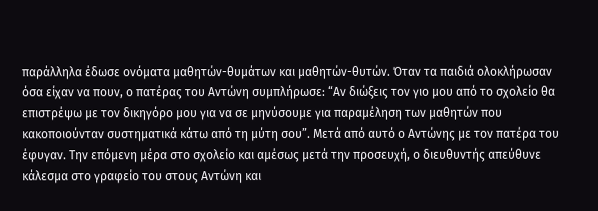παράλληλα έδωσε ονόματα μαθητών-θυμάτων και μαθητών-θυτών. Όταν τα παιδιά ολοκλήρωσαν όσα είχαν να πουν, ο πατέρας του Αντώνη συμπλήρωσε: “Αν διώξεις τον γιο μου από το σχολείο θα επιστρέψω με τον δικηγόρο μου για να σε μηνύσουμε για παραμέληση των μαθητών που κακοποιούνταν συστηματικά κάτω από τη μύτη σου”. Μετά από αυτό ο Αντώνης με τον πατέρα του έφυγαν. Την επόμενη μέρα στο σχολείο και αμέσως μετά την προσευχή, ο διευθυντής απεύθυνε κάλεσμα στο γραφείο του στους Αντώνη και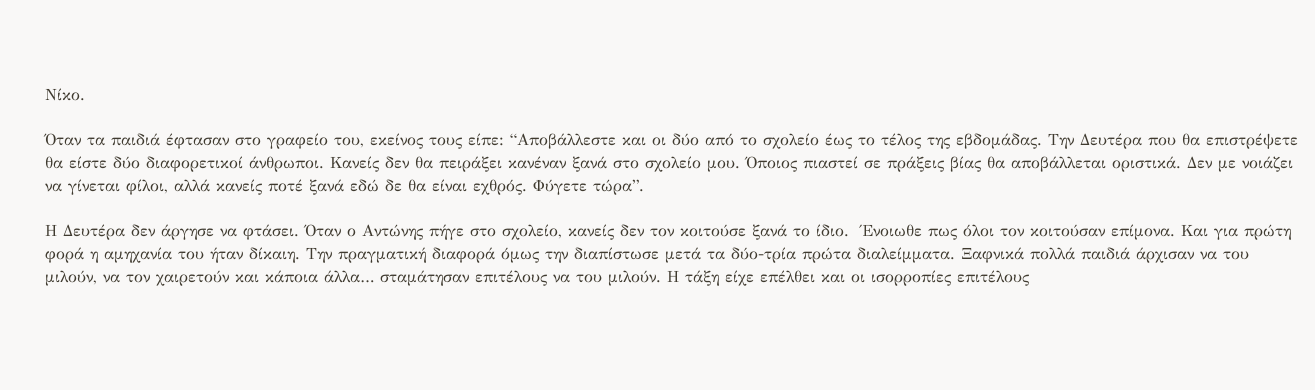Νίκο.

Όταν τα παιδιά έφτασαν στο γραφείο του, εκείνος τους είπε: “Αποβάλλεστε και οι δύο από το σχολείο έως το τέλος της εβδομάδας. Την Δευτέρα που θα επιστρέψετε θα είστε δύο διαφορετικοί άνθρωποι. Κανείς δεν θα πειράξει κανέναν ξανά στο σχολείο μου. Όποιος πιαστεί σε πράξεις βίας θα αποβάλλεται οριστικά. Δεν με νοιάζει να γίνεται φίλοι, αλλά κανείς ποτέ ξανά εδώ δε θα είναι εχθρός. Φύγετε τώρα”.

Η Δευτέρα δεν άργησε να φτάσει. Όταν ο Αντώνης πήγε στο σχολείο, κανείς δεν τον κοιτούσε ξανά το ίδιο.  Ένοιωθε πως όλοι τον κοιτούσαν επίμονα. Και για πρώτη φορά η αμηχανία του ήταν δίκαιη. Την πραγματική διαφορά όμως την διαπίστωσε μετά τα δύο-τρία πρώτα διαλείμματα. Ξαφνικά πολλά παιδιά άρχισαν να του μιλούν, να τον χαιρετούν και κάποια άλλα… σταμάτησαν επιτέλους να του μιλούν. Η τάξη είχε επέλθει και οι ισορροπίες επιτέλους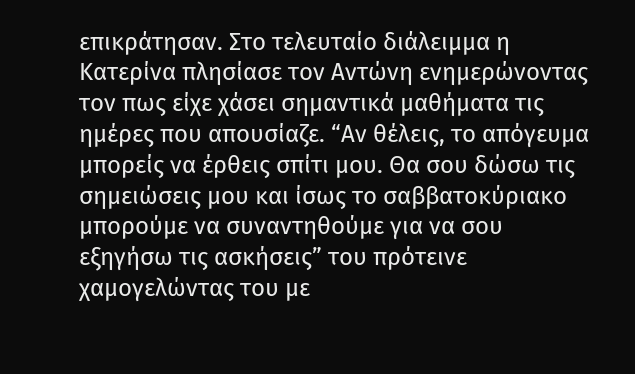επικράτησαν. Στο τελευταίο διάλειμμα η Κατερίνα πλησίασε τον Αντώνη ενημερώνοντας τον πως είχε χάσει σημαντικά μαθήματα τις ημέρες που απουσίαζε. “Αν θέλεις, το απόγευμα μπορείς να έρθεις σπίτι μου. Θα σου δώσω τις σημειώσεις μου και ίσως το σαββατοκύριακο μπορούμε να συναντηθούμε για να σου εξηγήσω τις ασκήσεις” του πρότεινε χαμογελώντας του με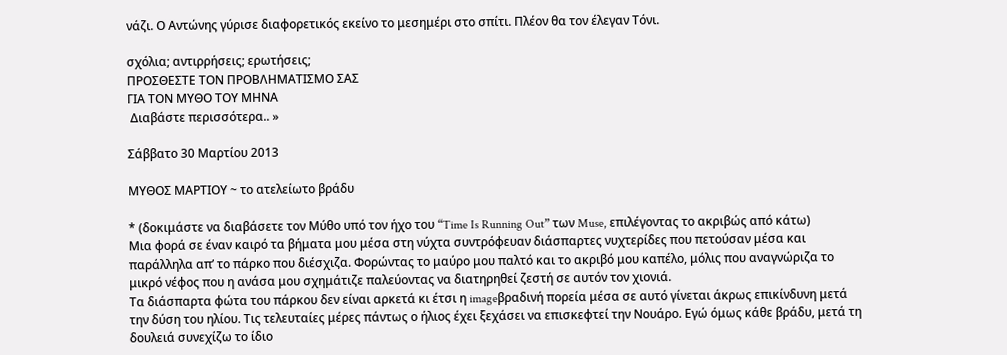νάζι. Ο Αντώνης γύρισε διαφορετικός εκείνο το μεσημέρι στο σπίτι. Πλέον θα τον έλεγαν Τόνι.

σχόλια; αντιρρήσεις; ερωτήσεις;
ΠΡΟΣΘΕΣΤΕ ΤΟΝ ΠΡΟΒΛΗΜΑΤΙΣΜΟ ΣΑΣ
ΓΙΑ ΤΟΝ ΜΥΘΟ ΤΟΥ ΜΗΝΑ
 Διαβάστε περισσότερα.. »

Σάββατο 30 Μαρτίου 2013

MYΘΟΣ ΜΑΡΤΙΟΥ ~ το ατελείωτο βράδυ

* (δοκιμάστε να διαβάσετε τον Μύθο υπό τον ήχο του “Time Is Running Out” των Muse, επιλέγοντας το ακριβώς από κάτω)
Μια φορά σε έναν καιρό τα βήματα μου μέσα στη νύχτα συντρόφευαν διάσπαρτες νυχτερίδες που πετούσαν μέσα και παράλληλα απ’ το πάρκο που διέσχιζα. Φορώντας το μαύρο μου παλτό και το ακριβό μου καπέλο, μόλις που αναγνώριζα το μικρό νέφος που η ανάσα μου σχημάτιζε παλεύοντας να διατηρηθεί ζεστή σε αυτόν τον χιονιά.
Τα διάσπαρτα φώτα του πάρκου δεν είναι αρκετά κι έτσι η imageβραδινή πορεία μέσα σε αυτό γίνεται άκρως επικίνδυνη μετά την δύση του ηλίου. Τις τελευταίες μέρες πάντως ο ήλιος έχει ξεχάσει να επισκεφτεί την Νουάρο. Εγώ όμως κάθε βράδυ, μετά τη δουλειά συνεχίζω το ίδιο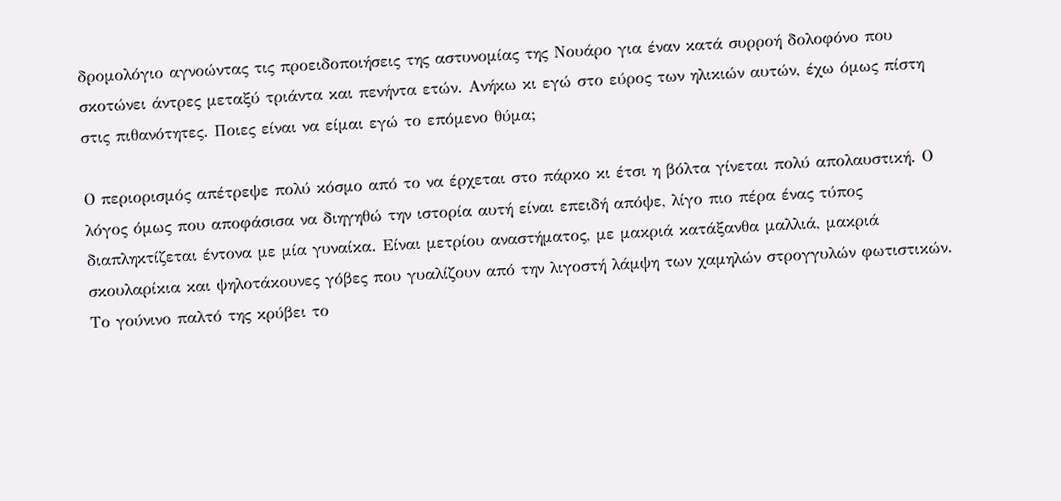δρομολόγιο αγνοώντας τις προειδοποιήσεις της αστυνομίας της Νουάρο για έναν κατά συρροή δολοφόνο που σκοτώνει άντρες μεταξύ τριάντα και πενήντα ετών. Ανήκω κι εγώ στο εύρος των ηλικιών αυτών, έχω όμως πίστη στις πιθανότητες. Ποιες είναι να είμαι εγώ το επόμενο θύμα;

Ο περιορισμός απέτρεψε πολύ κόσμο από το να έρχεται στο πάρκο κι έτσι η βόλτα γίνεται πολύ απολαυστική. Ο λόγος όμως που αποφάσισα να διηγηθώ την ιστορία αυτή είναι επειδή απόψε, λίγο πιο πέρα ένας τύπος διαπληκτίζεται έντονα με μία γυναίκα. Είναι μετρίου αναστήματος, με μακριά κατάξανθα μαλλιά, μακριά σκουλαρίκια και ψηλοτάκουνες γόβες που γυαλίζουν από την λιγοστή λάμψη των χαμηλών στρογγυλών φωτιστικών. Το γούνινο παλτό της κρύβει το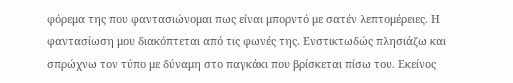φόρεμα της που φαντασιώνομαι πως είναι μπορντό με σατέν λεπτομέρειες. Η φαντασίωση μου διακόπτεται από τις φωνές της. Ενστικτωδώς πλησιάζω και σπρώχνω τον τύπο με δύναμη στο παγκάκι που βρίσκεται πίσω του. Εκείνος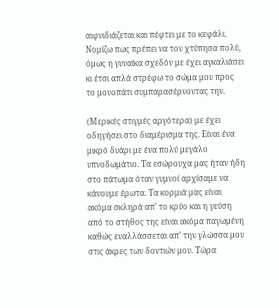αιφνιδιάζεται και πέφτει με το κεφάλι. Νομίζω πως πρέπει να τον χτύπησα πολύ, όμως η γυναίκα σχεδόν με έχει αγκαλιάσει κι έτσι απλά στρέφω το σώμα μου προς το μονοπάτι συμπαρασέρνοντας την.

(Μερικές στιγμές αργότερα) με έχει οδηγήσει στο διαμέρισμα της. Είναι ένα μικρό δυάρι με ένα πολύ μεγάλο υπνοδωμάτιο. Τα εσώρουχα μας ήταν ήδη στο πάτωμα όταν γυμνοί αρχίσαμε να κάνουμε έρωτα. Τα κορμιά μας είναι ακόμα σκληρά απ’ το κρύο και η γεύση από το στήθος της είναι ακόμα παγωμένη καθώς εναλλάσσεται απ’ την γλώσσα μου στις άκρες των δοντιών μου. Τώρα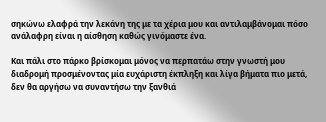σηκώνω ελαφρά την λεκάνη της με τα χέρια μου και αντιλαμβάνομαι πόσο ανάλαφρη είναι η αίσθηση καθώς γινόμαστε ένα.

Και πάλι στο πάρκο βρίσκομαι μόνος να περπατάω στην γνωστή μου διαδρομή προσμένοντας μία ευχάριστη έκπληξη και λίγα βήματα πιο μετά, δεν θα αργήσω να συναντήσω την ξανθιά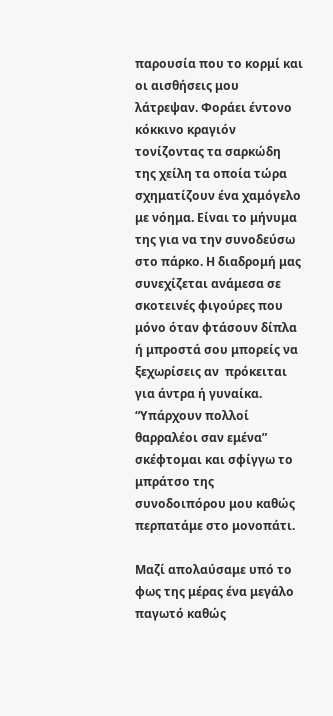παρουσία που το κορμί και οι αισθήσεις μου λάτρεψαν. Φοράει έντονο κόκκινο κραγιόν τονίζοντας τα σαρκώδη της χείλη τα οποία τώρα σχηματίζουν ένα χαμόγελο με νόημα. Είναι το μήνυμα της για να την συνοδεύσω στο πάρκο. Η διαδρομή μας συνεχίζεται ανάμεσα σε σκοτεινές φιγούρες που μόνο όταν φτάσουν δίπλα ή μπροστά σου μπορείς να ξεχωρίσεις αν  πρόκειται για άντρα ή γυναίκα. “Υπάρχουν πολλοί θαρραλέοι σαν εμένα” σκέφτομαι και σφίγγω το μπράτσο της συνοδοιπόρου μου καθώς περπατάμε στο μονοπάτι.

Μαζί απολαύσαμε υπό το φως της μέρας ένα μεγάλο παγωτό καθώς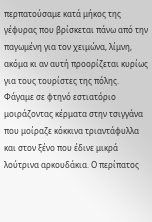περπατούσαμε κατά μήκος της γέφυρας που βρίσκεται πάνω από την παγωμένη για τον χειμώνα, λίμνη, ακόμα κι αν αυτή προορίζεται κυρίως για τους τουρίστες της πόλης. Φάγαμε σε φτηνό εστιατόριο μοιράζοντας κέρματα στην τσιγγάνα που μοίραζε κόκκινα τριαντάφυλλα και στον ξένο που έδινε μικρά λούτρινα αρκουδάκια. Ο περίπατος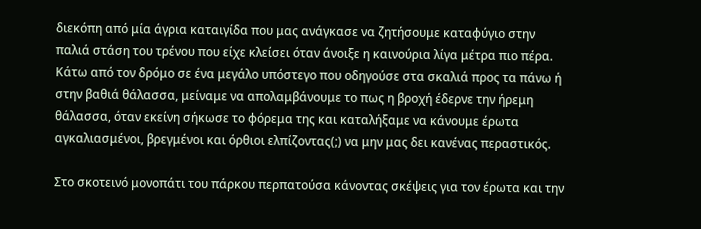διεκόπη από μία άγρια καταιγίδα που μας ανάγκασε να ζητήσουμε καταφύγιο στην παλιά στάση του τρένου που είχε κλείσει όταν άνοιξε η καινούρια λίγα μέτρα πιο πέρα. Κάτω από τον δρόμο σε ένα μεγάλο υπόστεγο που οδηγούσε στα σκαλιά προς τα πάνω ή στην βαθιά θάλασσα, μείναμε να απολαμβάνουμε το πως η βροχή έδερνε την ήρεμη θάλασσα, όταν εκείνη σήκωσε το φόρεμα της και καταλήξαμε να κάνουμε έρωτα αγκαλιασμένοι, βρεγμένοι και όρθιοι ελπίζοντας(;) να μην μας δει κανένας περαστικός.

Στο σκοτεινό μονοπάτι του πάρκου περπατούσα κάνοντας σκέψεις για τον έρωτα και την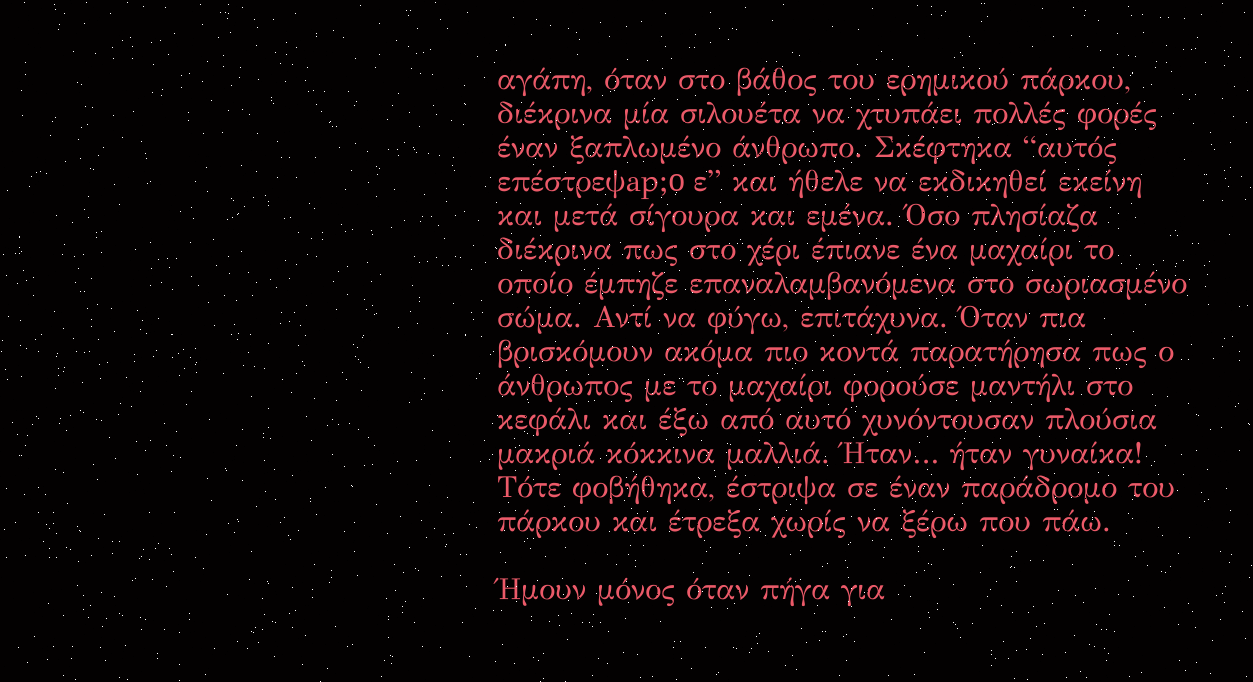αγάπη, όταν στο βάθος του ερημικού πάρκου, διέκρινα μία σιλουέτα να χτυπάει πολλές φορές έναν ξαπλωμένο άνθρωπο. Σκέφτηκα “αυτός επέστρεψap;o ε” και ήθελε να εκδικηθεί εκείνη και μετά σίγουρα και εμένα. Όσο πλησίαζα διέκρινα πως στο χέρι έπιανε ένα μαχαίρι το οποίο έμπηζε επαναλαμβανόμενα στο σωριασμένο σώμα. Αντί να φύγω, επιτάχυνα. Όταν πια βρισκόμουν ακόμα πιο κοντά παρατήρησα πως ο άνθρωπος με το μαχαίρι φορούσε μαντήλι στο κεφάλι και έξω από αυτό χυνόντουσαν πλούσια μακριά κόκκινα μαλλιά. Ήταν… ήταν γυναίκα! Τότε φοβήθηκα, έστριψα σε έναν παράδρομο του πάρκου και έτρεξα χωρίς να ξέρω που πάω.

Ήμουν μόνος όταν πήγα για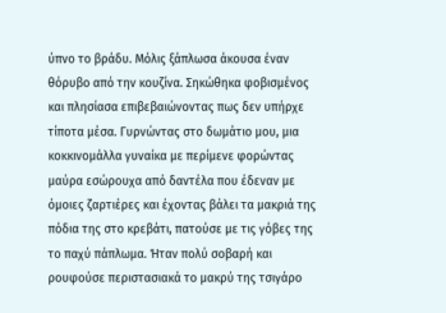ύπνο το βράδυ. Μόλις ξάπλωσα άκουσα έναν θόρυβο από την κουζίνα. Σηκώθηκα φοβισμένος και πλησίασα επιβεβαιώνοντας πως δεν υπήρχε τίποτα μέσα. Γυρνώντας στο δωμάτιο μου, μια κοκκινομάλλα γυναίκα με περίμενε φορώντας μαύρα εσώρουχα από δαντέλα που έδεναν με όμοιες ζαρτιέρες και έχοντας βάλει τα μακριά της πόδια της στο κρεβάτι, πατούσε με τις γόβες της το παχύ πάπλωμα. Ήταν πολύ σοβαρή και ρουφούσε περιστασιακά το μακρύ της τσιγάρο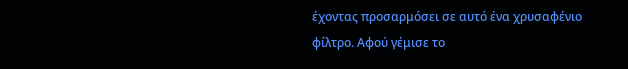έχοντας προσαρμόσει σε αυτό ένα χρυσαφένιο φίλτρο. Αφού γέμισε το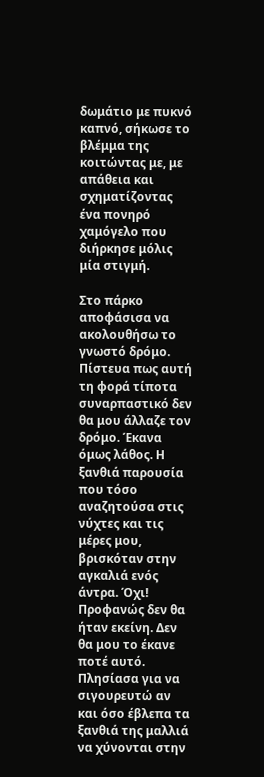δωμάτιο με πυκνό καπνό, σήκωσε το βλέμμα της κοιτώντας με, με απάθεια και σχηματίζοντας ένα πονηρό χαμόγελο που διήρκησε μόλις μία στιγμή.

Στο πάρκο αποφάσισα να ακολουθήσω το γνωστό δρόμο. Πίστευα πως αυτή τη φορά τίποτα συναρπαστικό δεν θα μου άλλαζε τον δρόμο. Έκανα όμως λάθος. Η ξανθιά παρουσία που τόσο αναζητούσα στις νύχτες και τις μέρες μου, βρισκόταν στην αγκαλιά ενός άντρα. Όχι! Προφανώς δεν θα ήταν εκείνη. Δεν θα μου το έκανε ποτέ αυτό. Πλησίασα για να σιγουρευτώ αν και όσο έβλεπα τα ξανθιά της μαλλιά να χύνονται στην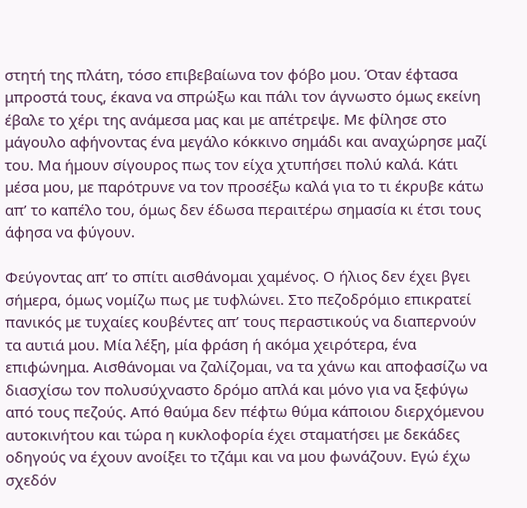στητή της πλάτη, τόσο επιβεβαίωνα τον φόβο μου. Όταν έφτασα μπροστά τους, έκανα να σπρώξω και πάλι τον άγνωστο όμως εκείνη έβαλε το χέρι της ανάμεσα μας και με απέτρεψε. Με φίλησε στο μάγουλο αφήνοντας ένα μεγάλο κόκκινο σημάδι και αναχώρησε μαζί του. Μα ήμουν σίγουρος πως τον είχα χτυπήσει πολύ καλά. Κάτι μέσα μου, με παρότρυνε να τον προσέξω καλά για το τι έκρυβε κάτω απ’ το καπέλο του, όμως δεν έδωσα περαιτέρω σημασία κι έτσι τους άφησα να φύγουν.

Φεύγοντας απ’ το σπίτι αισθάνομαι χαμένος. Ο ήλιος δεν έχει βγει σήμερα, όμως νομίζω πως με τυφλώνει. Στο πεζοδρόμιο επικρατεί πανικός με τυχαίες κουβέντες απ’ τους περαστικούς να διαπερνούν τα αυτιά μου. Μία λέξη, μία φράση ή ακόμα χειρότερα, ένα επιφώνημα. Αισθάνομαι να ζαλίζομαι, να τα χάνω και αποφασίζω να διασχίσω τον πολυσύχναστο δρόμο απλά και μόνο για να ξεφύγω από τους πεζούς. Από θαύμα δεν πέφτω θύμα κάποιου διερχόμενου αυτοκινήτου και τώρα η κυκλοφορία έχει σταματήσει με δεκάδες οδηγούς να έχουν ανοίξει το τζάμι και να μου φωνάζουν. Εγώ έχω σχεδόν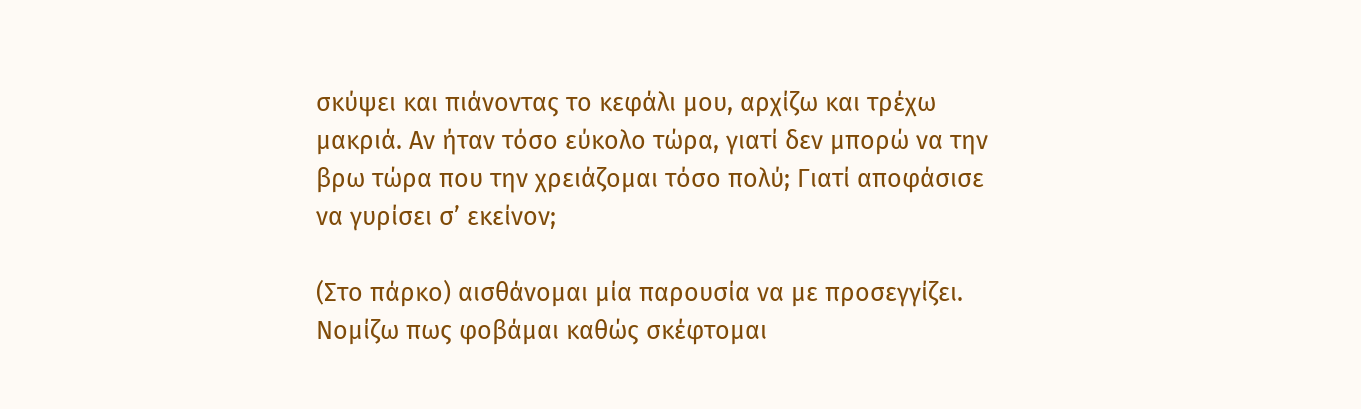σκύψει και πιάνοντας το κεφάλι μου, αρχίζω και τρέχω μακριά. Αν ήταν τόσο εύκολο τώρα, γιατί δεν μπορώ να την βρω τώρα που την χρειάζομαι τόσο πολύ; Γιατί αποφάσισε να γυρίσει σ’ εκείνον;

(Στο πάρκο) αισθάνομαι μία παρουσία να με προσεγγίζει. Νομίζω πως φοβάμαι καθώς σκέφτομαι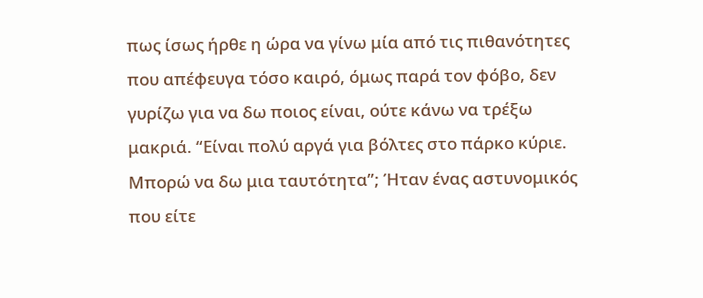πως ίσως ήρθε η ώρα να γίνω μία από τις πιθανότητες που απέφευγα τόσο καιρό, όμως παρά τον φόβο, δεν γυρίζω για να δω ποιος είναι, ούτε κάνω να τρέξω μακριά. “Είναι πολύ αργά για βόλτες στο πάρκο κύριε. Μπορώ να δω μια ταυτότητα”; Ήταν ένας αστυνομικός που είτε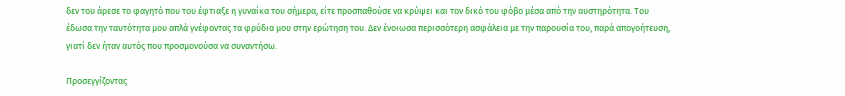δεν του άρεσε το φαγητό που του έφτιαξε η γυναίκα του σήμερα, είτε προσπαθούσε να κρύψει και τον δικό του φόβο μέσα από την αυστηρότητα. Του έδωσα την ταυτότητα μου απλά γνέφοντας τα φρύδια μου στην ερώτηση του. Δεν ένοιωσα περισσότερη ασφάλεια με την παρουσία του, παρά απογοήτευση, γιατί δεν ήταν αυτός που προσμονούσα να συναντήσω.

Προσεγγίζοντας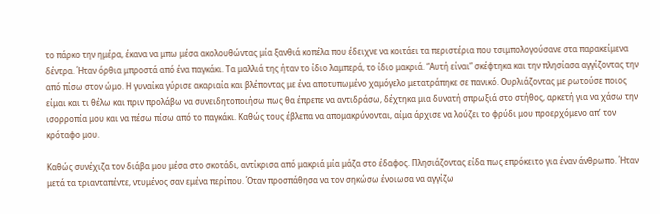το πάρκο την ημέρα, έκανα να μπω μέσα ακολουθώντας μία ξανθιά κοπέλα που έδειχνε να κοιτάει τα περιστέρια που τσιμπολογούσανε στα παρακείμενα δέντρα. Ήταν όρθια μπροστά από ένα παγκάκι. Τα μαλλιά της ήταν το ίδιο λαμπερά, το ίδιο μακριά. “Αυτή είναι” σκέφτηκα και την πλησίασα αγγίζοντας την από πίσω στον ώμο. Η γυναίκα γύρισε ακαριαία και βλέποντας με ένα αποτυπωμένο χαμόγελο μετατράπηκε σε πανικό. Ουρλιάζοντας με ρωτούσε ποιος είμαι και τι θέλω και πριν προλάβω να συνειδητοποιήσω πως θα έπρεπε να αντιδράσω, δέχτηκα μια δυνατή σπρωξιά στο στήθος, αρκετή για να χάσω την ισορροπία μου και να πέσω πίσω από το παγκάκι. Καθώς τους έβλεπα να απομακρύνονται, αίμα άρχισε να λούζει το φρύδι μου προερχόμενο απ’ τον κρόταφο μου.

Καθώς συνέχιζα τον διάβα μου μέσα στο σκοτάδι, αντίκρισα από μακριά μία μάζα στο έδαφος. Πλησιάζοντας είδα πως επρόκειτο για έναν άνθρωπο. Ήταν μετά τα τριανταπέντε, ντυμένος σαν εμένα περίπου. Όταν προσπάθησα να τον σηκώσω ένοιωσα να αγγίζω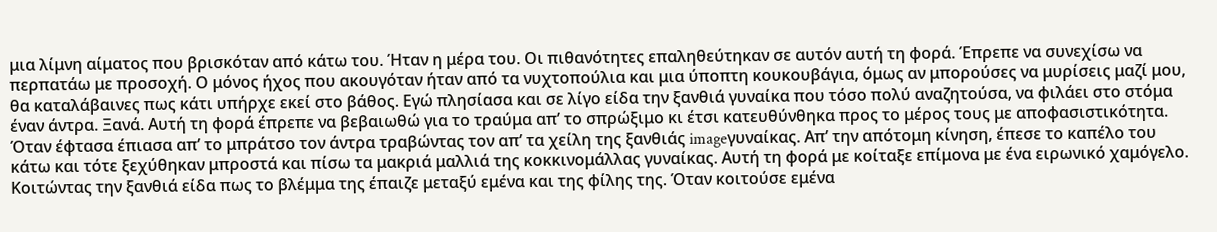μια λίμνη αίματος που βρισκόταν από κάτω του. Ήταν η μέρα του. Οι πιθανότητες επαληθεύτηκαν σε αυτόν αυτή τη φορά. Έπρεπε να συνεχίσω να περπατάω με προσοχή. Ο μόνος ήχος που ακουγόταν ήταν από τα νυχτοπούλια και μια ύποπτη κουκουβάγια, όμως αν μπορούσες να μυρίσεις μαζί μου, θα καταλάβαινες πως κάτι υπήρχε εκεί στο βάθος. Εγώ πλησίασα και σε λίγο είδα την ξανθιά γυναίκα που τόσο πολύ αναζητούσα, να φιλάει στο στόμα έναν άντρα. Ξανά. Αυτή τη φορά έπρεπε να βεβαιωθώ για το τραύμα απ’ το σπρώξιμο κι έτσι κατευθύνθηκα προς το μέρος τους με αποφασιστικότητα. Όταν έφτασα έπιασα απ’ το μπράτσο τον άντρα τραβώντας τον απ’ τα χείλη της ξανθιάς imageγυναίκας. Απ’ την απότομη κίνηση, έπεσε το καπέλο του κάτω και τότε ξεχύθηκαν μπροστά και πίσω τα μακριά μαλλιά της κοκκινομάλλας γυναίκας. Αυτή τη φορά με κοίταξε επίμονα με ένα ειρωνικό χαμόγελο. Κοιτώντας την ξανθιά είδα πως το βλέμμα της έπαιζε μεταξύ εμένα και της φίλης της. Όταν κοιτούσε εμένα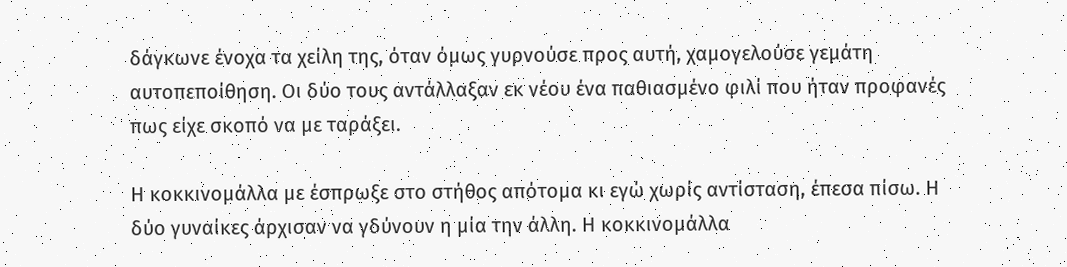δάγκωνε ένοχα τα χείλη της, όταν όμως γυρνούσε προς αυτή, χαμογελούσε γεμάτη αυτοπεποίθηση. Οι δύο τους αντάλλαξαν εκ νέου ένα παθιασμένο φιλί που ήταν προφανές πως είχε σκοπό να με ταράξει.

Η κοκκινομάλλα με έσπρωξε στο στήθος απότομα κι εγώ χωρίς αντίσταση, έπεσα πίσω. Η δύο γυναίκες άρχισαν να γδύνουν η μία την άλλη. Η κοκκινομάλλα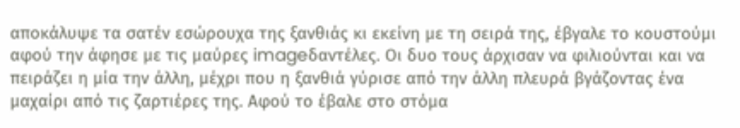αποκάλυψε τα σατέν εσώρουχα της ξανθιάς κι εκείνη με τη σειρά της, έβγαλε το κουστούμι αφού την άφησε με τις μαύρες imageδαντέλες. Οι δυο τους άρχισαν να φιλιούνται και να πειράζει η μία την άλλη, μέχρι που η ξανθιά γύρισε από την άλλη πλευρά βγάζοντας ένα μαχαίρι από τις ζαρτιέρες της. Αφού το έβαλε στο στόμα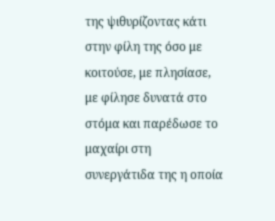της ψιθυρίζοντας κάτι στην φίλη της όσο με κοιτούσε, με πλησίασε, με φίλησε δυνατά στο στόμα και παρέδωσε το μαχαίρι στη συνεργάτιδα της η οποία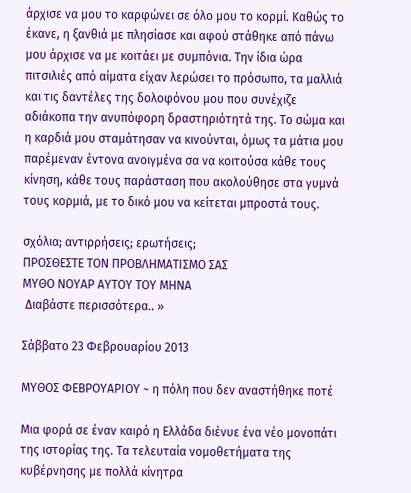άρχισε να μου το καρφώνει σε όλο μου το κορμί. Καθώς το έκανε, η ξανθιά με πλησίασε και αφού στάθηκε από πάνω μου άρχισε να με κοιτάει με συμπόνια. Την ίδια ώρα πιτσιλιές από αίματα είχαν λερώσει το πρόσωπο, τα μαλλιά και τις δαντέλες της δολοφόνου μου που συνέχιζε αδιάκοπα την ανυπόφορη δραστηριότητά της. Το σώμα και η καρδιά μου σταμάτησαν να κινούνται, όμως τα μάτια μου παρέμεναν έντονα ανοιγμένα σα να κοιτούσα κάθε τους κίνηση, κάθε τους παράσταση που ακολούθησε στα γυμνά τους κορμιά, με το δικό μου να κείτεται μπροστά τους.

σχόλια; αντιρρήσεις; ερωτήσεις;
ΠΡΟΣΘΕΣΤΕ ΤΟΝ ΠΡΟΒΛΗΜΑΤΙΣΜΟ ΣΑΣ
ΜΥΘΟ ΝΟΥΑΡ ΑΥΤΟΥ ΤΟΥ ΜΗΝΑ
 Διαβάστε περισσότερα.. »

Σάββατο 23 Φεβρουαρίου 2013

MYΘΟΣ ΦΕΒΡΟΥΑΡΙΟΥ ~ η πόλη που δεν αναστήθηκε ποτέ

Μια φορά σε έναν καιρό η Ελλάδα διένυε ένα νέο μονοπάτι της ιστορίας της. Τα τελευταία νομοθετήματα της κυβέρνησης με πολλά κίνητρα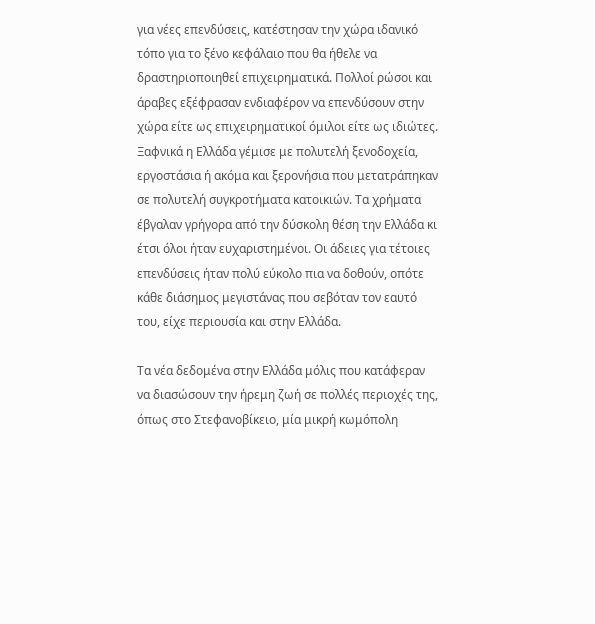για νέες επενδύσεις, κατέστησαν την χώρα ιδανικό τόπο για το ξένο κεφάλαιο που θα ήθελε να δραστηριοποιηθεί επιχειρηματικά. Πολλοί ρώσοι και άραβες εξέφρασαν ενδιαφέρον να επενδύσουν στην χώρα είτε ως επιχειρηματικοί όμιλοι είτε ως ιδιώτες. Ξαφνικά η Ελλάδα γέμισε με πολυτελή ξενοδοχεία, εργοστάσια ή ακόμα και ξερονήσια που μετατράπηκαν σε πολυτελή συγκροτήματα κατοικιών. Τα χρήματα έβγαλαν γρήγορα από την δύσκολη θέση την Ελλάδα κι έτσι όλοι ήταν ευχαριστημένοι. Οι άδειες για τέτοιες επενδύσεις ήταν πολύ εύκολο πια να δοθούν, οπότε κάθε διάσημος μεγιστάνας που σεβόταν τον εαυτό του, είχε περιουσία και στην Ελλάδα.

Τα νέα δεδομένα στην Ελλάδα μόλις που κατάφεραν να διασώσουν την ήρεμη ζωή σε πολλές περιοχές της, όπως στο Στεφανοβίκειο, μία μικρή κωμόπολη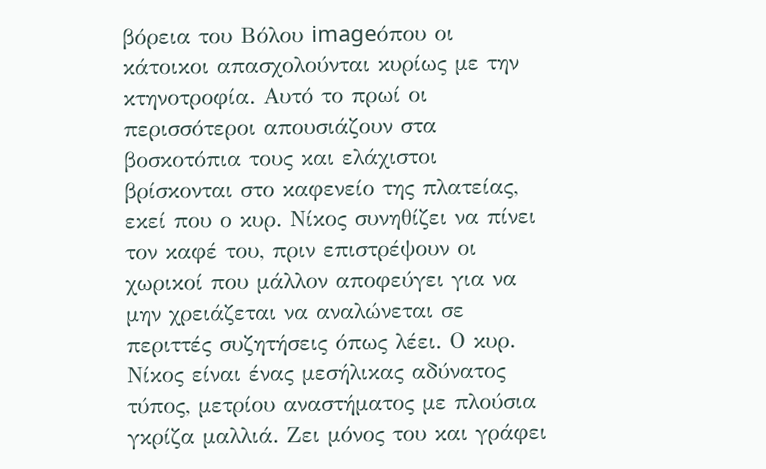βόρεια του Βόλου imageόπου οι κάτοικοι απασχολούνται κυρίως με την κτηνοτροφία. Αυτό το πρωί οι περισσότεροι απουσιάζουν στα βοσκοτόπια τους και ελάχιστοι βρίσκονται στο καφενείο της πλατείας, εκεί που ο κυρ. Νίκος συνηθίζει να πίνει τον καφέ του, πριν επιστρέψουν οι χωρικοί που μάλλον αποφεύγει για να μην χρειάζεται να αναλώνεται σε περιττές συζητήσεις όπως λέει. Ο κυρ. Νίκος είναι ένας μεσήλικας αδύνατος τύπος, μετρίου αναστήματος με πλούσια γκρίζα μαλλιά. Ζει μόνος του και γράφει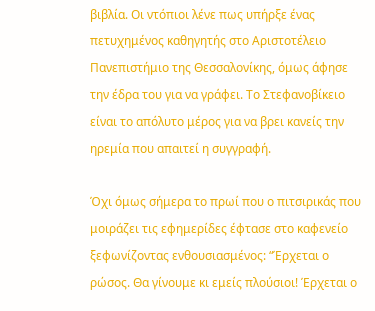βιβλία. Οι ντόπιοι λένε πως υπήρξε ένας πετυχημένος καθηγητής στο Αριστοτέλειο Πανεπιστήμιο της Θεσσαλονίκης, όμως άφησε την έδρα του για να γράφει. Το Στεφανοβίκειο είναι το απόλυτο μέρος για να βρει κανείς την ηρεμία που απαιτεί η συγγραφή.

Όχι όμως σήμερα το πρωί που ο πιτσιρικάς που μοιράζει τις εφημερίδες έφτασε στο καφενείο ξεφωνίζοντας ενθουσιασμένος: “Έρχεται ο ρώσος. Θα γίνουμε κι εμείς πλούσιοι! Έρχεται ο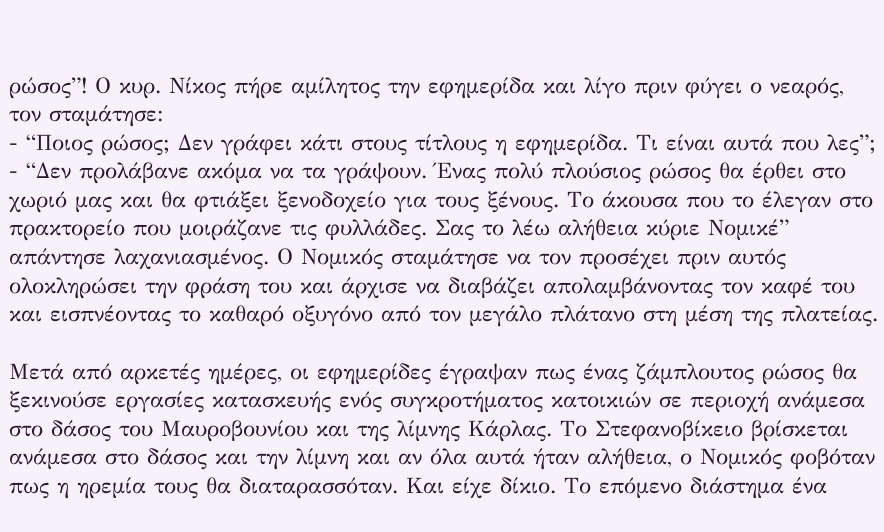ρώσος”! Ο κυρ. Νίκος πήρε αμίλητος την εφημερίδα και λίγο πριν φύγει ο νεαρός, τον σταμάτησε:
- “Ποιος ρώσος; Δεν γράφει κάτι στους τίτλους η εφημερίδα. Τι είναι αυτά που λες”;
- “Δεν προλάβανε ακόμα να τα γράψουν. Ένας πολύ πλούσιος ρώσος θα έρθει στο χωριό μας και θα φτιάξει ξενοδοχείο για τους ξένους. Το άκουσα που το έλεγαν στο πρακτορείο που μοιράζανε τις φυλλάδες. Σας το λέω αλήθεια κύριε Νομικέ” απάντησε λαχανιασμένος. Ο Νομικός σταμάτησε να τον προσέχει πριν αυτός ολοκληρώσει την φράση του και άρχισε να διαβάζει απολαμβάνοντας τον καφέ του και εισπνέοντας το καθαρό οξυγόνο από τον μεγάλο πλάτανο στη μέση της πλατείας.

Μετά από αρκετές ημέρες, οι εφημερίδες έγραψαν πως ένας ζάμπλουτος ρώσος θα ξεκινούσε εργασίες κατασκευής ενός συγκροτήματος κατοικιών σε περιοχή ανάμεσα στο δάσος του Μαυροβουνίου και της λίμνης Κάρλας. Το Στεφανοβίκειο βρίσκεται ανάμεσα στο δάσος και την λίμνη και αν όλα αυτά ήταν αλήθεια, ο Νομικός φοβόταν πως η ηρεμία τους θα διαταρασσόταν. Και είχε δίκιο. Το επόμενο διάστημα ένα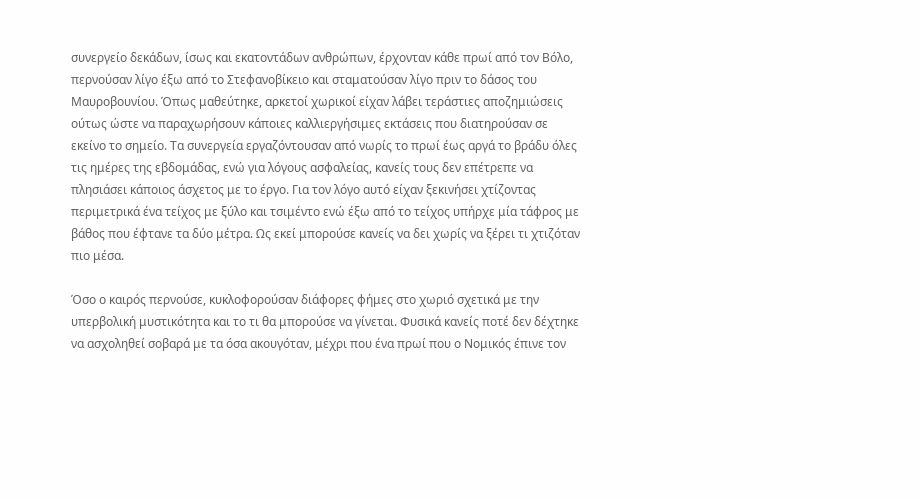συνεργείο δεκάδων, ίσως και εκατοντάδων ανθρώπων, έρχονταν κάθε πρωί από τον Βόλο, περνούσαν λίγο έξω από το Στεφανοβίκειο και σταματούσαν λίγο πριν το δάσος του Μαυροβουνίου. Όπως μαθεύτηκε, αρκετοί χωρικοί είχαν λάβει τεράστιες αποζημιώσεις ούτως ώστε να παραχωρήσουν κάποιες καλλιεργήσιμες εκτάσεις που διατηρούσαν σε εκείνο το σημείο. Τα συνεργεία εργαζόντουσαν από νωρίς το πρωί έως αργά το βράδυ όλες τις ημέρες της εβδομάδας, ενώ για λόγους ασφαλείας, κανείς τους δεν επέτρεπε να πλησιάσει κάποιος άσχετος με το έργο. Για τον λόγο αυτό είχαν ξεκινήσει χτίζοντας περιμετρικά ένα τείχος με ξύλο και τσιμέντο ενώ έξω από το τείχος υπήρχε μία τάφρος με βάθος που έφτανε τα δύο μέτρα. Ως εκεί μπορούσε κανείς να δει χωρίς να ξέρει τι χτιζόταν πιο μέσα.

Όσο ο καιρός περνούσε, κυκλοφορούσαν διάφορες φήμες στο χωριό σχετικά με την υπερβολική μυστικότητα και το τι θα μπορούσε να γίνεται. Φυσικά κανείς ποτέ δεν δέχτηκε να ασχοληθεί σοβαρά με τα όσα ακουγόταν, μέχρι που ένα πρωί που ο Νομικός έπινε τον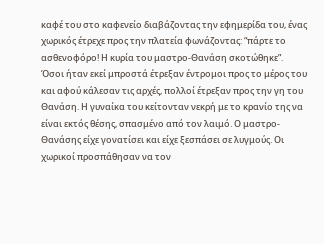καφέ του στο καφενείο διαβάζοντας την εφημερίδα του, ένας χωρικός έτρεχε προς την πλατεία φωνάζοντας: “πάρτε το ασθενοφόρο! Η κυρία του μαστρο-Θανάση σκοτώθηκε”. Όσοι ήταν εκεί μπροστά έτρεξαν έντρομοι προς το μέρος του και αφού κάλεσαν τις αρχές, πολλοί έτρεξαν προς την γη του Θανάση. Η γυναίκα του κείτονταν νεκρή με το κρανίο της να είναι εκτός θέσης, σπασμένο από τον λαιμό. Ο μαστρο-Θανάσης είχε γονατίσει και είχε ξεσπάσει σε λυγμούς. Οι χωρικοί προσπάθησαν να τον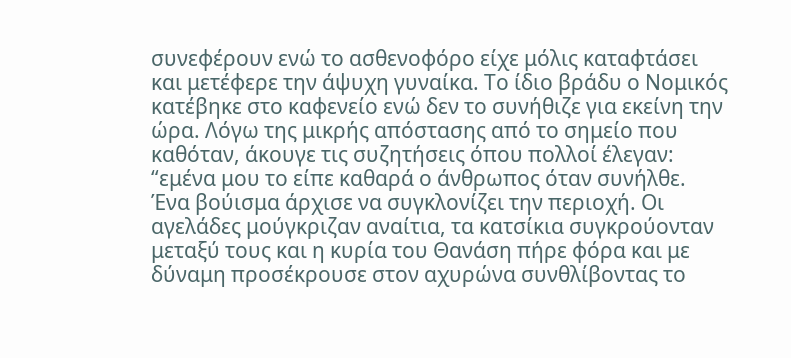συνεφέρουν ενώ το ασθενοφόρο είχε μόλις καταφτάσει και μετέφερε την άψυχη γυναίκα. Το ίδιο βράδυ ο Νομικός κατέβηκε στο καφενείο ενώ δεν το συνήθιζε για εκείνη την ώρα. Λόγω της μικρής απόστασης από το σημείο που καθόταν, άκουγε τις συζητήσεις όπου πολλοί έλεγαν: “εμένα μου το είπε καθαρά ο άνθρωπος όταν συνήλθε. Ένα βούισμα άρχισε να συγκλονίζει την περιοχή. Οι αγελάδες μούγκριζαν αναίτια, τα κατσίκια συγκρούονταν μεταξύ τους και η κυρία του Θανάση πήρε φόρα και με δύναμη προσέκρουσε στον αχυρώνα συνθλίβοντας το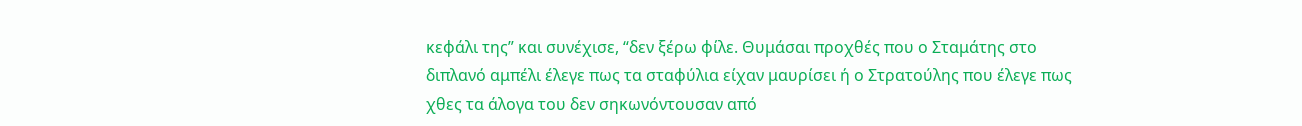κεφάλι της” και συνέχισε, “δεν ξέρω φίλε. Θυμάσαι προχθές που ο Σταμάτης στο διπλανό αμπέλι έλεγε πως τα σταφύλια είχαν μαυρίσει ή ο Στρατούλης που έλεγε πως χθες τα άλογα του δεν σηκωνόντουσαν από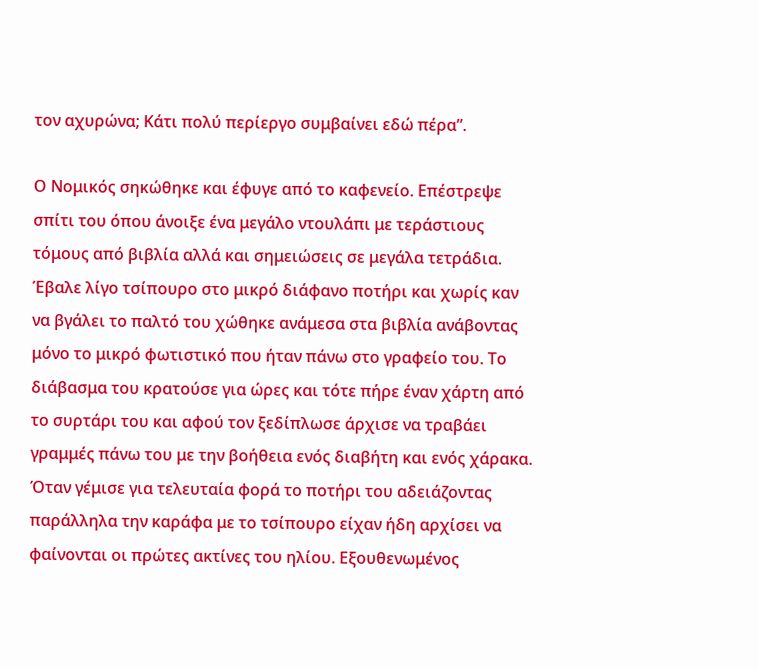τον αχυρώνα; Κάτι πολύ περίεργο συμβαίνει εδώ πέρα”.

Ο Νομικός σηκώθηκε και έφυγε από το καφενείο. Επέστρεψε σπίτι του όπου άνοιξε ένα μεγάλο ντουλάπι με τεράστιους τόμους από βιβλία αλλά και σημειώσεις σε μεγάλα τετράδια. Έβαλε λίγο τσίπουρο στο μικρό διάφανο ποτήρι και χωρίς καν να βγάλει το παλτό του χώθηκε ανάμεσα στα βιβλία ανάβοντας μόνο το μικρό φωτιστικό που ήταν πάνω στο γραφείο του. Το διάβασμα του κρατούσε για ώρες και τότε πήρε έναν χάρτη από το συρτάρι του και αφού τον ξεδίπλωσε άρχισε να τραβάει γραμμές πάνω του με την βοήθεια ενός διαβήτη και ενός χάρακα. Όταν γέμισε για τελευταία φορά το ποτήρι του αδειάζοντας παράλληλα την καράφα με το τσίπουρο είχαν ήδη αρχίσει να φαίνονται οι πρώτες ακτίνες του ηλίου. Εξουθενωμένος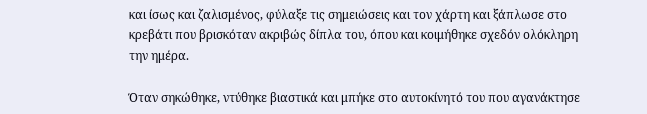και ίσως και ζαλισμένος, φύλαξε τις σημειώσεις και τον χάρτη και ξάπλωσε στο κρεβάτι που βρισκόταν ακριβώς δίπλα του, όπου και κοιμήθηκε σχεδόν ολόκληρη την ημέρα.

Όταν σηκώθηκε, ντύθηκε βιαστικά και μπήκε στο αυτοκίνητό του που αγανάκτησε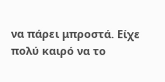να πάρει μπροστά. Είχε πολύ καιρό να το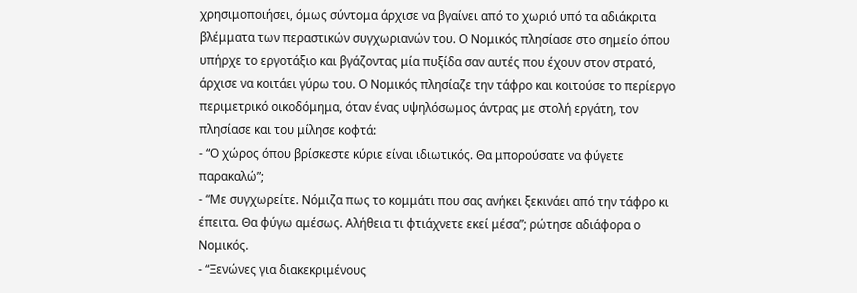χρησιμοποιήσει, όμως σύντομα άρχισε να βγαίνει από το χωριό υπό τα αδιάκριτα βλέμματα των περαστικών συγχωριανών του. Ο Νομικός πλησίασε στο σημείο όπου υπήρχε το εργοτάξιο και βγάζοντας μία πυξίδα σαν αυτές που έχουν στον στρατό, άρχισε να κοιτάει γύρω του. Ο Νομικός πλησίαζε την τάφρο και κοιτούσε το περίεργο περιμετρικό οικοδόμημα, όταν ένας υψηλόσωμος άντρας με στολή εργάτη, τον πλησίασε και του μίλησε κοφτά:
- “Ο χώρος όπου βρίσκεστε κύριε είναι ιδιωτικός. Θα μπορούσατε να φύγετε παρακαλώ”;
- “Με συγχωρείτε. Νόμιζα πως το κομμάτι που σας ανήκει ξεκινάει από την τάφρο κι έπειτα. Θα φύγω αμέσως. Αλήθεια τι φτιάχνετε εκεί μέσα”; ρώτησε αδιάφορα ο Νομικός.
- “Ξενώνες για διακεκριμένους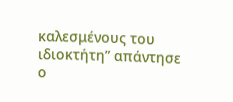καλεσμένους του ιδιοκτήτη” απάντησε ο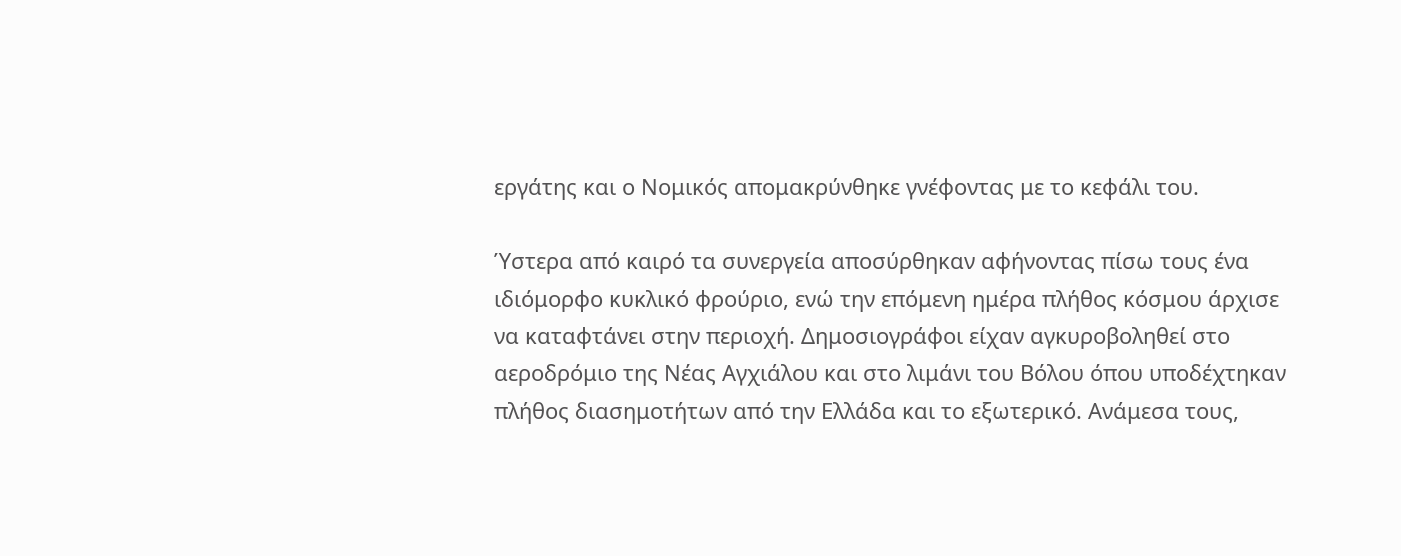εργάτης και ο Νομικός απομακρύνθηκε γνέφοντας με το κεφάλι του.

Ύστερα από καιρό τα συνεργεία αποσύρθηκαν αφήνοντας πίσω τους ένα ιδιόμορφο κυκλικό φρούριο, ενώ την επόμενη ημέρα πλήθος κόσμου άρχισε να καταφτάνει στην περιοχή. Δημοσιογράφοι είχαν αγκυροβοληθεί στο αεροδρόμιο της Νέας Αγχιάλου και στο λιμάνι του Βόλου όπου υποδέχτηκαν πλήθος διασημοτήτων από την Ελλάδα και το εξωτερικό. Ανάμεσα τους,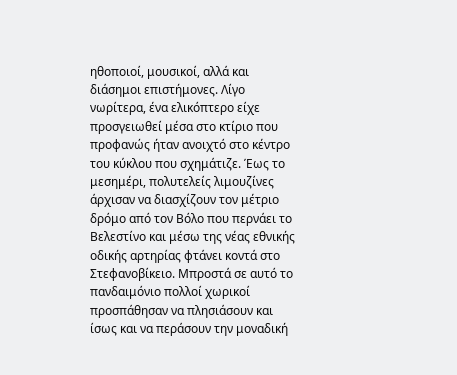ηθοποιοί, μουσικοί, αλλά και διάσημοι επιστήμονες. Λίγο νωρίτερα, ένα ελικόπτερο είχε προσγειωθεί μέσα στο κτίριο που προφανώς ήταν ανοιχτό στο κέντρο του κύκλου που σχημάτιζε. Έως το μεσημέρι, πολυτελείς λιμουζίνες άρχισαν να διασχίζουν τον μέτριο δρόμο από τον Βόλο που περνάει το Βελεστίνο και μέσω της νέας εθνικής οδικής αρτηρίας φτάνει κοντά στο Στεφανοβίκειο. Μπροστά σε αυτό το πανδαιμόνιο πολλοί χωρικοί προσπάθησαν να πλησιάσουν και ίσως και να περάσουν την μοναδική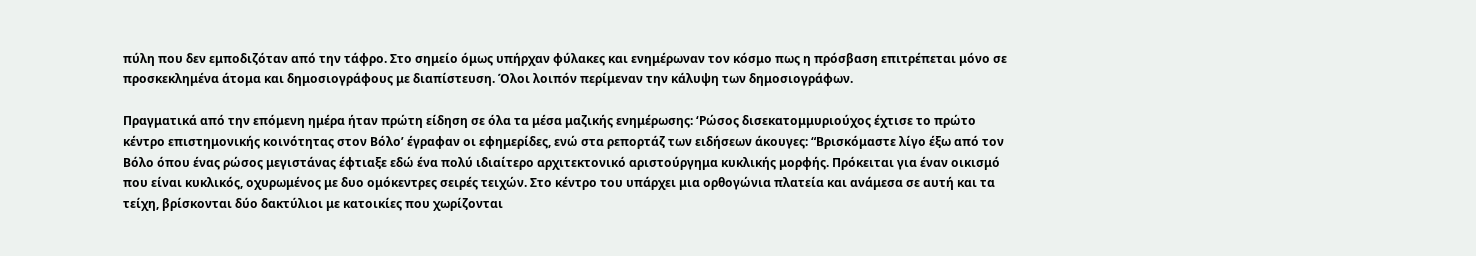πύλη που δεν εμποδιζόταν από την τάφρο. Στο σημείο όμως υπήρχαν φύλακες και ενημέρωναν τον κόσμο πως η πρόσβαση επιτρέπεται μόνο σε προσκεκλημένα άτομα και δημοσιογράφους με διαπίστευση. Όλοι λοιπόν περίμεναν την κάλυψη των δημοσιογράφων.

Πραγματικά από την επόμενη ημέρα ήταν πρώτη είδηση σε όλα τα μέσα μαζικής ενημέρωσης: ‘Ρώσος δισεκατομμυριούχος έχτισε το πρώτο κέντρο επιστημονικής κοινότητας στον Βόλο’ έγραφαν οι εφημερίδες, ενώ στα ρεπορτάζ των ειδήσεων άκουγες: “Βρισκόμαστε λίγο έξω από τον Βόλο όπου ένας ρώσος μεγιστάνας έφτιαξε εδώ ένα πολύ ιδιαίτερο αρχιτεκτονικό αριστούργημα κυκλικής μορφής. Πρόκειται για έναν οικισμό που είναι κυκλικός, οχυρωμένος με δυο ομόκεντρες σειρές τειχών. Στο κέντρο του υπάρχει μια ορθογώνια πλατεία και ανάμεσα σε αυτή και τα τείχη, βρίσκονται δύο δακτύλιοι με κατοικίες που χωρίζονται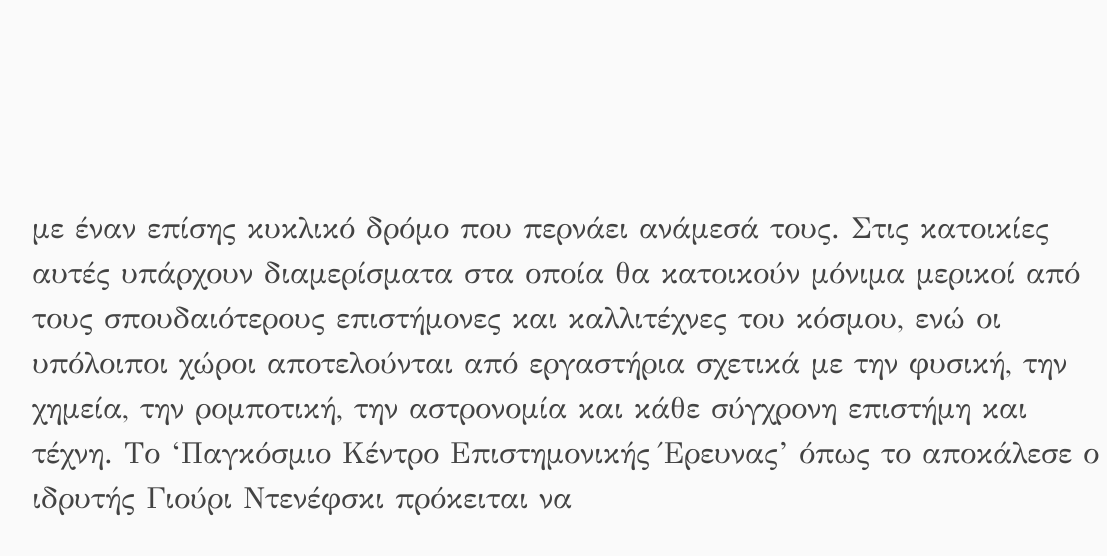με έναν επίσης κυκλικό δρόμο που περνάει ανάμεσά τους. Στις κατοικίες αυτές υπάρχουν διαμερίσματα στα οποία θα κατοικούν μόνιμα μερικοί από τους σπουδαιότερους επιστήμονες και καλλιτέχνες του κόσμου, ενώ οι υπόλοιποι χώροι αποτελούνται από εργαστήρια σχετικά με την φυσική, την χημεία, την ρομποτική, την αστρονομία και κάθε σύγχρονη επιστήμη και τέχνη. Το ‘Παγκόσμιο Κέντρο Επιστημονικής Έρευνας’ όπως το αποκάλεσε ο ιδρυτής Γιούρι Ντενέφσκι πρόκειται να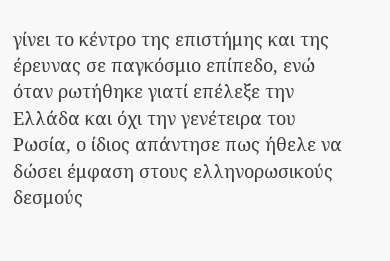γίνει το κέντρο της επιστήμης και της έρευνας σε παγκόσμιο επίπεδο, ενώ όταν ρωτήθηκε γιατί επέλεξε την Ελλάδα και όχι την γενέτειρα του Ρωσία, ο ίδιος απάντησε πως ήθελε να δώσει έμφαση στους ελληνορωσικούς δεσμούς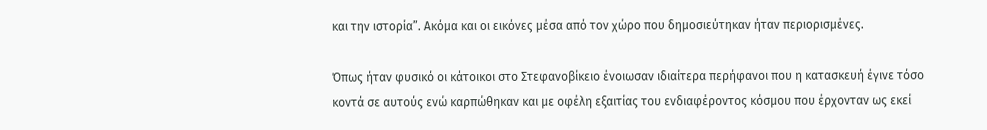και την ιστορία”. Ακόμα και οι εικόνες μέσα από τον χώρο που δημοσιεύτηκαν ήταν περιορισμένες.

Όπως ήταν φυσικό οι κάτοικοι στο Στεφανοβίκειο ένοιωσαν ιδιαίτερα περήφανοι που η κατασκευή έγινε τόσο κοντά σε αυτούς ενώ καρπώθηκαν και με οφέλη εξαιτίας του ενδιαφέροντος κόσμου που έρχονταν ως εκεί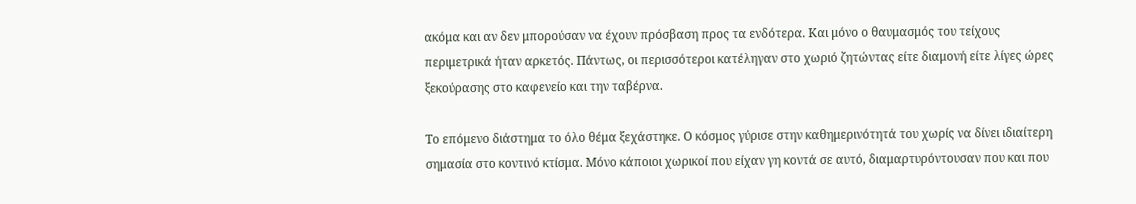ακόμα και αν δεν μπορούσαν να έχουν πρόσβαση προς τα ενδότερα. Και μόνο ο θαυμασμός του τείχους περιμετρικά ήταν αρκετός. Πάντως, οι περισσότεροι κατέληγαν στο χωριό ζητώντας είτε διαμονή είτε λίγες ώρες ξεκούρασης στο καφενείο και την ταβέρνα.

Το επόμενο διάστημα το όλο θέμα ξεχάστηκε. Ο κόσμος γύρισε στην καθημερινότητά του χωρίς να δίνει ιδιαίτερη σημασία στο κοντινό κτίσμα. Μόνο κάποιοι χωρικοί που είχαν γη κοντά σε αυτό, διαμαρτυρόντουσαν που και που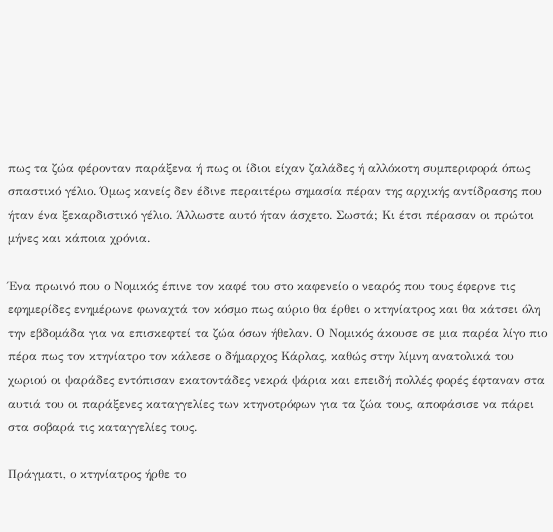πως τα ζώα φέρονταν παράξενα ή πως οι ίδιοι είχαν ζαλάδες ή αλλόκοτη συμπεριφορά όπως σπαστικό γέλιο. Όμως κανείς δεν έδινε περαιτέρω σημασία πέραν της αρχικής αντίδρασης που ήταν ένα ξεκαρδιστικό γέλιο. Άλλωστε αυτό ήταν άσχετο. Σωστά; Κι έτσι πέρασαν οι πρώτοι μήνες και κάποια χρόνια.

Ένα πρωινό που ο Νομικός έπινε τον καφέ του στο καφενείο ο νεαρός που τους έφερνε τις εφημερίδες ενημέρωνε φωναχτά τον κόσμο πως αύριο θα έρθει ο κτηνίατρος και θα κάτσει όλη την εβδομάδα για να επισκεφτεί τα ζώα όσων ήθελαν. Ο Νομικός άκουσε σε μια παρέα λίγο πιο πέρα πως τον κτηνίατρο τον κάλεσε ο δήμαρχος Κάρλας, καθώς στην λίμνη ανατολικά του χωριού οι ψαράδες εντόπισαν εκατοντάδες νεκρά ψάρια και επειδή πολλές φορές έφταναν στα αυτιά του οι παράξενες καταγγελίες των κτηνοτρόφων για τα ζώα τους, αποφάσισε να πάρει στα σοβαρά τις καταγγελίες τους.

Πράγματι, ο κτηνίατρος ήρθε το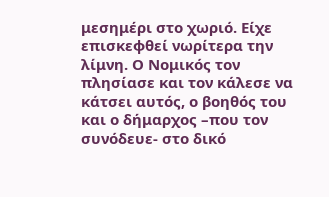μεσημέρι στο χωριό. Είχε επισκεφθεί νωρίτερα την λίμνη. Ο Νομικός τον πλησίασε και τον κάλεσε να κάτσει αυτός, ο βοηθός του και ο δήμαρχος –που τον συνόδευε- στο δικό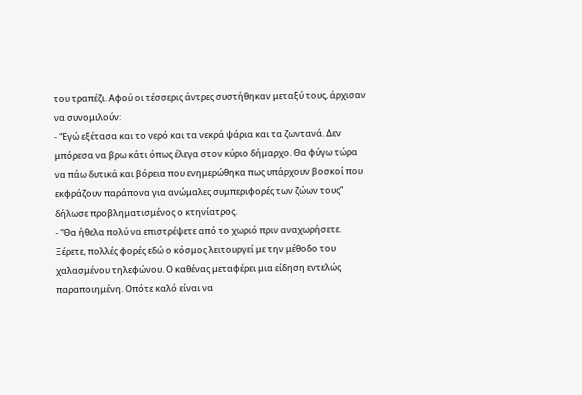του τραπέζι. Αφού οι τέσσερις άντρες συστήθηκαν μεταξύ τους, άρχισαν να συνομιλούν:
- “Εγώ εξέτασα και το νερό και τα νεκρά ψάρια και τα ζωντανά. Δεν μπόρεσα να βρω κάτι όπως έλεγα στον κύριο δήμαρχο. Θα φύγω τώρα να πάω δυτικά και βόρεια που ενημερώθηκα πως υπάρχουν βοσκοί που εκφράζουν παράπονα για ανώμαλες συμπεριφορές των ζώων τους” δήλωσε προβληματισμένος ο κτηνίατρος.
- “Θα ήθελα πολύ να επιστρέψετε από το χωριό πριν αναχωρήσετε. Ξέρετε, πολλές φορές εδώ ο κόσμος λειτουργεί με την μέθοδο του χαλασμένου τηλεφώνου. Ο καθένας μεταφέρει μια είδηση εντελώς παραποιημένη. Οπότε καλό είναι να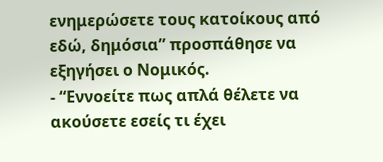ενημερώσετε τους κατοίκους από εδώ, δημόσια” προσπάθησε να εξηγήσει ο Νομικός.
- “Εννοείτε πως απλά θέλετε να ακούσετε εσείς τι έχει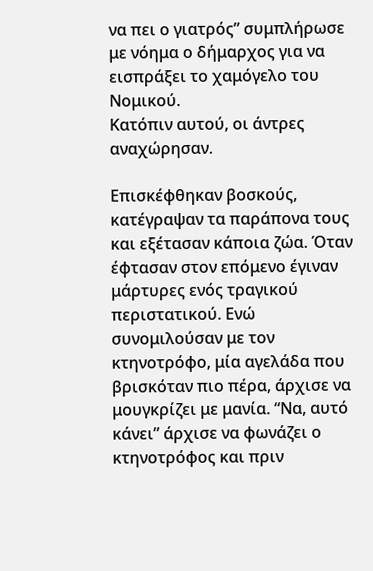να πει ο γιατρός” συμπλήρωσε με νόημα ο δήμαρχος για να εισπράξει το χαμόγελο του Νομικού.
Κατόπιν αυτού, οι άντρες αναχώρησαν.

Επισκέφθηκαν βοσκούς, κατέγραψαν τα παράπονα τους και εξέτασαν κάποια ζώα. Όταν έφτασαν στον επόμενο έγιναν μάρτυρες ενός τραγικού περιστατικού. Ενώ συνομιλούσαν με τον κτηνοτρόφο, μία αγελάδα που βρισκόταν πιο πέρα, άρχισε να μουγκρίζει με μανία. “Να, αυτό κάνει” άρχισε να φωνάζει ο κτηνοτρόφος και πριν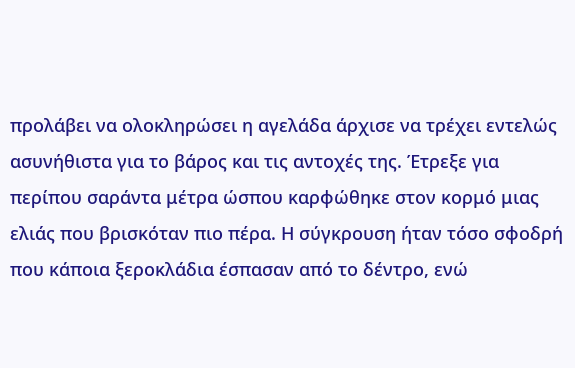προλάβει να ολοκληρώσει η αγελάδα άρχισε να τρέχει εντελώς ασυνήθιστα για το βάρος και τις αντοχές της. Έτρεξε για περίπου σαράντα μέτρα ώσπου καρφώθηκε στον κορμό μιας ελιάς που βρισκόταν πιο πέρα. Η σύγκρουση ήταν τόσο σφοδρή που κάποια ξεροκλάδια έσπασαν από το δέντρο, ενώ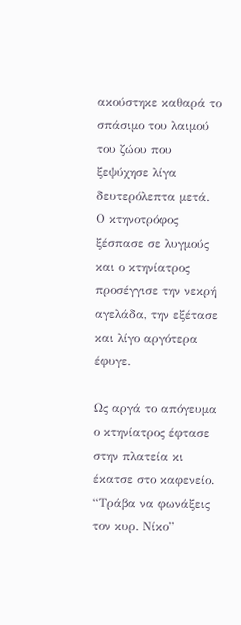ακούστηκε καθαρά το σπάσιμο του λαιμού του ζώου που ξεψύχησε λίγα δευτερόλεπτα μετά. Ο κτηνοτρόφος ξέσπασε σε λυγμούς και ο κτηνίατρος προσέγγισε την νεκρή αγελάδα, την εξέτασε και λίγο αργότερα έφυγε.

Ως αργά το απόγευμα ο κτηνίατρος έφτασε στην πλατεία κι έκατσε στο καφενείο. “Τράβα να φωνάξεις τον κυρ. Νίκο”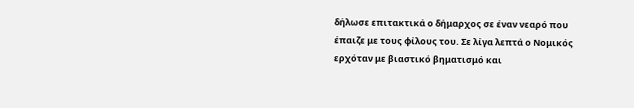δήλωσε επιτακτικά ο δήμαρχος σε έναν νεαρό που έπαιζε με τους φίλους του. Σε λίγα λεπτά ο Νομικός ερχόταν με βιαστικό βηματισμό και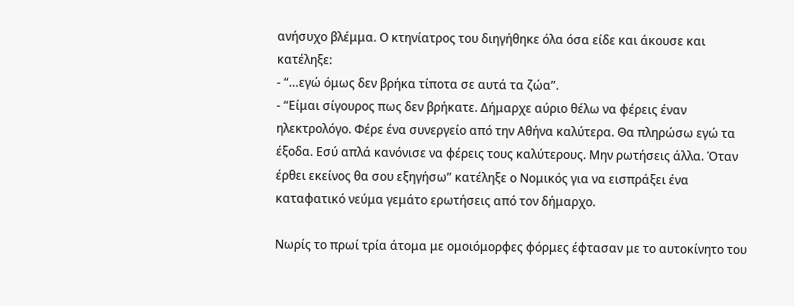ανήσυχο βλέμμα. Ο κτηνίατρος του διηγήθηκε όλα όσα είδε και άκουσε και κατέληξε:
- “…εγώ όμως δεν βρήκα τίποτα σε αυτά τα ζώα”.
- “Είμαι σίγουρος πως δεν βρήκατε. Δήμαρχε αύριο θέλω να φέρεις έναν ηλεκτρολόγο. Φέρε ένα συνεργείο από την Αθήνα καλύτερα. Θα πληρώσω εγώ τα έξοδα. Εσύ απλά κανόνισε να φέρεις τους καλύτερους. Μην ρωτήσεις άλλα. Όταν έρθει εκείνος θα σου εξηγήσω” κατέληξε ο Νομικός για να εισπράξει ένα καταφατικό νεύμα γεμάτο ερωτήσεις από τον δήμαρχο.

Νωρίς το πρωί τρία άτομα με ομοιόμορφες φόρμες έφτασαν με το αυτοκίνητο του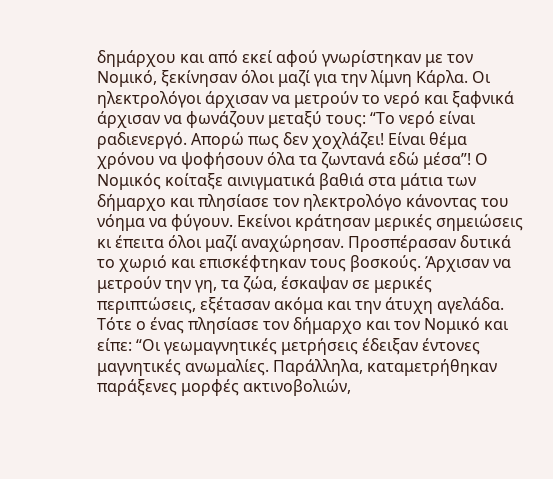δημάρχου και από εκεί αφού γνωρίστηκαν με τον Νομικό, ξεκίνησαν όλοι μαζί για την λίμνη Κάρλα. Οι ηλεκτρολόγοι άρχισαν να μετρούν το νερό και ξαφνικά άρχισαν να φωνάζουν μεταξύ τους: “Το νερό είναι ραδιενεργό. Απορώ πως δεν χοχλάζει! Είναι θέμα χρόνου να ψοφήσουν όλα τα ζωντανά εδώ μέσα”! Ο Νομικός κοίταξε αινιγματικά βαθιά στα μάτια των δήμαρχο και πλησίασε τον ηλεκτρολόγο κάνοντας του νόημα να φύγουν. Εκείνοι κράτησαν μερικές σημειώσεις κι έπειτα όλοι μαζί αναχώρησαν. Προσπέρασαν δυτικά το χωριό και επισκέφτηκαν τους βοσκούς. Άρχισαν να μετρούν την γη, τα ζώα, έσκαψαν σε μερικές περιπτώσεις, εξέτασαν ακόμα και την άτυχη αγελάδα. Τότε ο ένας πλησίασε τον δήμαρχο και τον Νομικό και είπε: “Οι γεωμαγνητικές μετρήσεις έδειξαν έντονες μαγνητικές ανωμαλίες. Παράλληλα, καταμετρήθηκαν παράξενες μορφές ακτινοβολιών,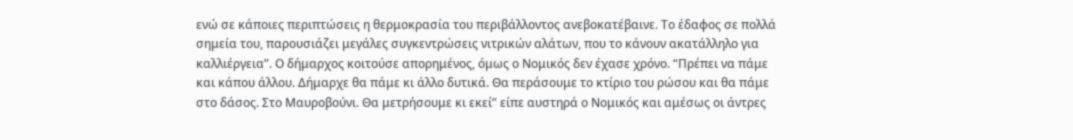ενώ σε κάποιες περιπτώσεις η θερμοκρασία του περιβάλλοντος ανεβοκατέβαινε. Το έδαφος σε πολλά σημεία του, παρουσιάζει μεγάλες συγκεντρώσεις νιτρικών αλάτων, που το κάνουν ακατάλληλο για καλλιέργεια”. Ο δήμαρχος κοιτούσε απορημένος, όμως ο Νομικός δεν έχασε χρόνο. “Πρέπει να πάμε και κάπου άλλου. Δήμαρχε θα πάμε κι άλλο δυτικά. Θα περάσουμε το κτίριο του ρώσου και θα πάμε στο δάσος. Στο Μαυροβούνι. Θα μετρήσουμε κι εκεί” είπε αυστηρά ο Νομικός και αμέσως οι άντρες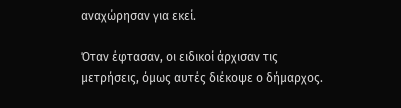αναχώρησαν για εκεί.

Όταν έφτασαν, οι ειδικοί άρχισαν τις μετρήσεις, όμως αυτές διέκοψε ο δήμαρχος.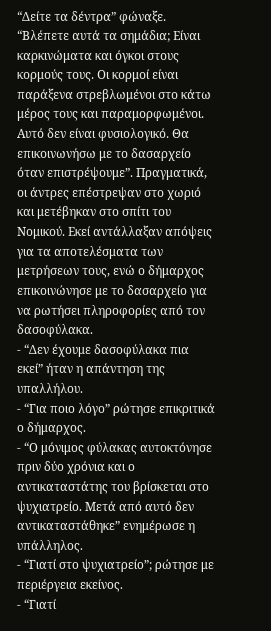“Δείτε τα δέντρα” φώναξε. “Βλέπετε αυτά τα σημάδια; Είναι καρκινώματα και όγκοι στους κορμούς τους. Οι κορμοί είναι παράξενα στρεβλωμένοι στο κάτω μέρος τους και παραμορφωμένοι. Αυτό δεν είναι φυσιολογικό. Θα επικοινωνήσω με το δασαρχείο όταν επιστρέψουμε”. Πραγματικά, οι άντρες επέστρεψαν στο χωριό και μετέβηκαν στο σπίτι του Νομικού. Εκεί αντάλλαξαν απόψεις για τα αποτελέσματα των μετρήσεων τους, ενώ ο δήμαρχος επικοινώνησε με το δασαρχείο για να ρωτήσει πληροφορίες από τον δασοφύλακα.
- “Δεν έχουμε δασοφύλακα πια εκεί” ήταν η απάντηση της υπαλλήλου.
- “Για ποιο λόγο” ρώτησε επικριτικά ο δήμαρχος.
- “Ο μόνιμος φύλακας αυτοκτόνησε πριν δύο χρόνια και ο αντικαταστάτης του βρίσκεται στο ψυχιατρείο. Μετά από αυτό δεν αντικαταστάθηκε” ενημέρωσε η υπάλληλος.
- “Γιατί στο ψυχιατρείο”; ρώτησε με περιέργεια εκείνος.
- “Γιατί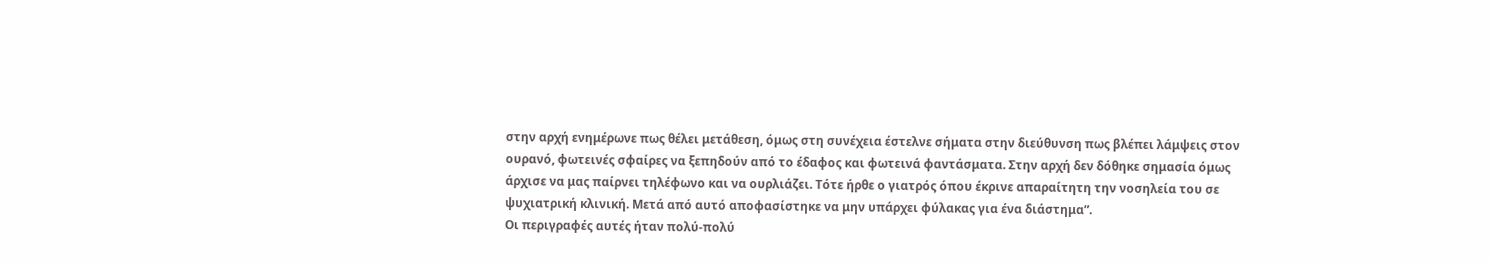στην αρχή ενημέρωνε πως θέλει μετάθεση, όμως στη συνέχεια έστελνε σήματα στην διεύθυνση πως βλέπει λάμψεις στον ουρανό, φωτεινές σφαίρες να ξεπηδούν από το έδαφος και φωτεινά φαντάσματα. Στην αρχή δεν δόθηκε σημασία όμως άρχισε να μας παίρνει τηλέφωνο και να ουρλιάζει. Τότε ήρθε ο γιατρός όπου έκρινε απαραίτητη την νοσηλεία του σε ψυχιατρική κλινική. Μετά από αυτό αποφασίστηκε να μην υπάρχει φύλακας για ένα διάστημα”.
Οι περιγραφές αυτές ήταν πολύ-πολύ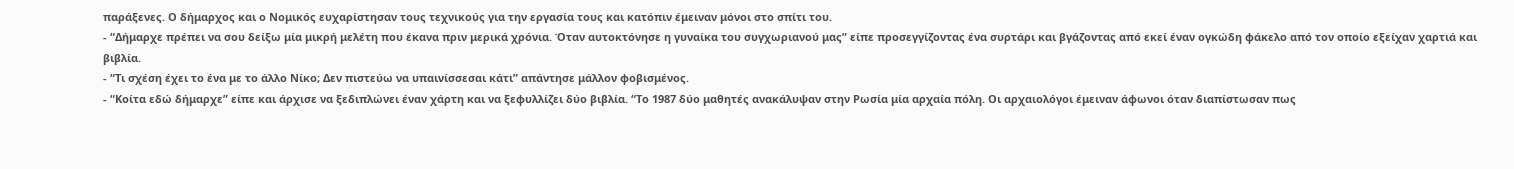παράξενες. Ο δήμαρχος και ο Νομικός ευχαρίστησαν τους τεχνικούς για την εργασία τους και κατόπιν έμειναν μόνοι στο σπίτι του.
- “Δήμαρχε πρέπει να σου δείξω μία μικρή μελέτη που έκανα πριν μερικά χρόνια. Όταν αυτοκτόνησε η γυναίκα του συγχωριανού μας” είπε προσεγγίζοντας ένα συρτάρι και βγάζοντας από εκεί έναν ογκώδη φάκελο από τον οποίο εξείχαν χαρτιά και βιβλία.
- “Τι σχέση έχει το ένα με το άλλο Νίκο; Δεν πιστεύω να υπαινίσσεσαι κάτι” απάντησε μάλλον φοβισμένος.
- “Κοίτα εδώ δήμαρχε” είπε και άρχισε να ξεδιπλώνει έναν χάρτη και να ξεφυλλίζει δύο βιβλία. “Το 1987 δύο μαθητές ανακάλυψαν στην Ρωσία μία αρχαία πόλη. Οι αρχαιολόγοι έμειναν άφωνοι όταν διαπίστωσαν πως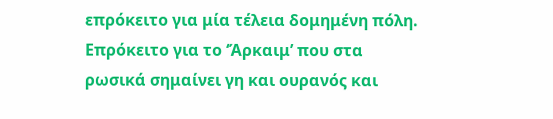επρόκειτο για μία τέλεια δομημένη πόλη. Επρόκειτο για το ‘Άρκαιμ’ που στα ρωσικά σημαίνει γη και ουρανός και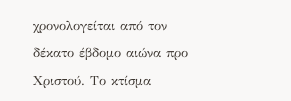χρονολογείται από τον δέκατο έβδομο αιώνα προ Χριστού. Το κτίσμα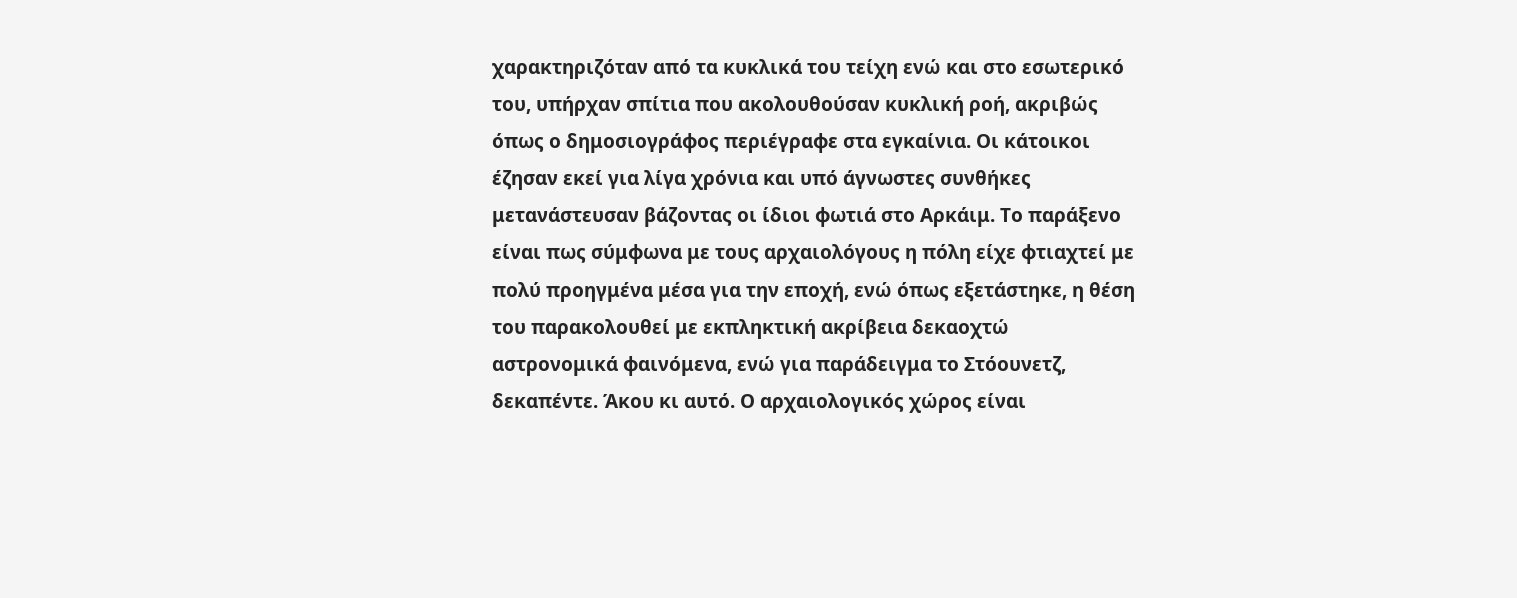χαρακτηριζόταν από τα κυκλικά του τείχη ενώ και στο εσωτερικό του, υπήρχαν σπίτια που ακολουθούσαν κυκλική ροή, ακριβώς όπως ο δημοσιογράφος περιέγραφε στα εγκαίνια. Οι κάτοικοι έζησαν εκεί για λίγα χρόνια και υπό άγνωστες συνθήκες μετανάστευσαν βάζοντας οι ίδιοι φωτιά στο Αρκάιμ. Το παράξενο είναι πως σύμφωνα με τους αρχαιολόγους η πόλη είχε φτιαχτεί με πολύ προηγμένα μέσα για την εποχή, ενώ όπως εξετάστηκε, η θέση του παρακολουθεί με εκπληκτική ακρίβεια δεκαοχτώ αστρονομικά φαινόμενα, ενώ για παράδειγμα το Στόουνετζ, δεκαπέντε. Άκου κι αυτό. Ο αρχαιολογικός χώρος είναι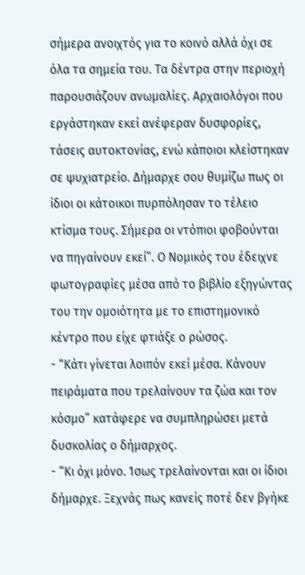σήμερα ανοιχτός για το κοινό αλλά όχι σε όλα τα σημεία του. Τα δέντρα στην περιοχή παρουσιάζουν ανωμαλίες. Αρχαιολόγοι που εργάστηκαν εκεί ανέφεραν δυσφορίες, τάσεις αυτοκτονίας, ενώ κάποιοι κλείστηκαν σε ψυχιατρείο. Δήμαρχε σου θυμίζω πως οι ίδιοι οι κάτοικοι πυρπόλησαν το τέλειο κτίσμα τους. Σήμερα οι ντόπιοι φοβούνται να πηγαίνουν εκεί”. Ο Νομικός του έδειχνε φωτογραφίες μέσα από το βιβλίο εξηγώντας του την ομοιότητα με το επιστημονικό κέντρο που είχε φτιάξε ο ρώσος.
- “Κάτι γίνεται λοιπόν εκεί μέσα. Κάνουν πειράματα που τρελαίνουν τα ζώα και τον κόσμο” κατάφερε να συμπληρώσει μετά δυσκολίας ο δήμαρχος.
- “Κι όχι μόνο. Ίσως τρελαίνονται και οι ίδιοι δήμαρχε. Ξεχνάς πως κανείς ποτέ δεν βγήκε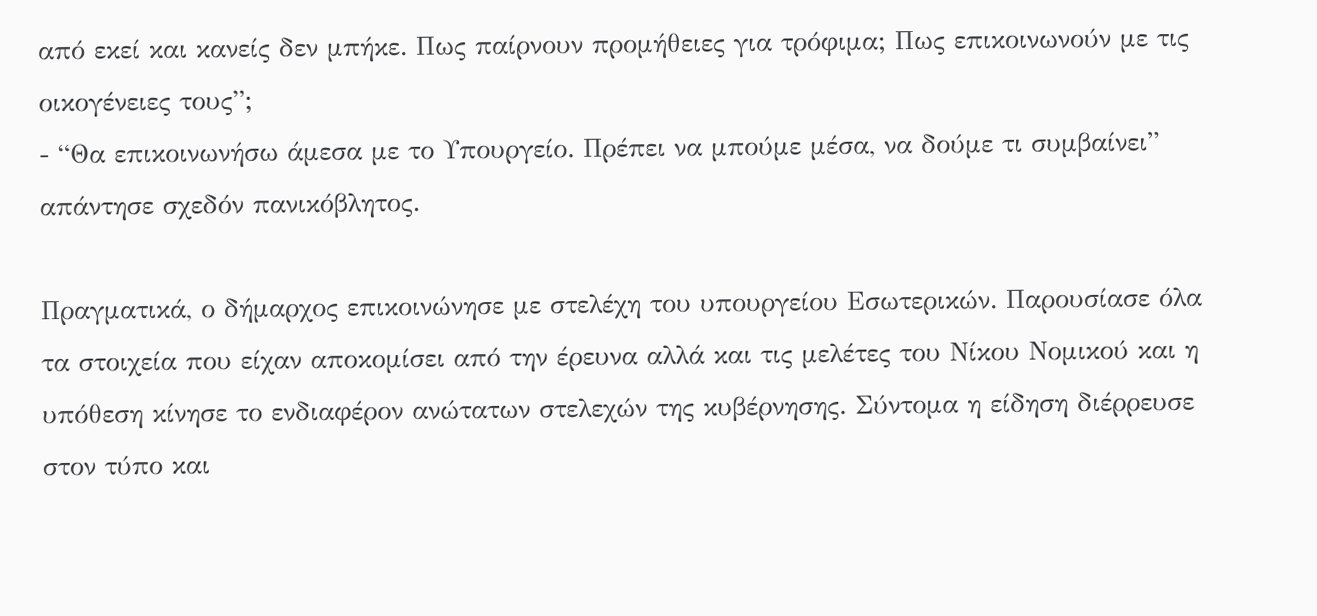από εκεί και κανείς δεν μπήκε. Πως παίρνουν προμήθειες για τρόφιμα; Πως επικοινωνούν με τις οικογένειες τους”;
- “Θα επικοινωνήσω άμεσα με το Υπουργείο. Πρέπει να μπούμε μέσα, να δούμε τι συμβαίνει” απάντησε σχεδόν πανικόβλητος.

Πραγματικά, ο δήμαρχος επικοινώνησε με στελέχη του υπουργείου Εσωτερικών. Παρουσίασε όλα τα στοιχεία που είχαν αποκομίσει από την έρευνα αλλά και τις μελέτες του Νίκου Νομικού και η υπόθεση κίνησε το ενδιαφέρον ανώτατων στελεχών της κυβέρνησης. Σύντομα η είδηση διέρρευσε στον τύπο και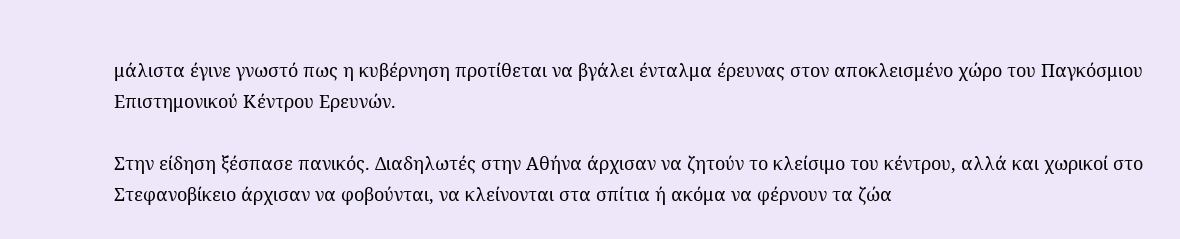μάλιστα έγινε γνωστό πως η κυβέρνηση προτίθεται να βγάλει ένταλμα έρευνας στον αποκλεισμένο χώρο του Παγκόσμιου Επιστημονικού Κέντρου Ερευνών.

Στην είδηση ξέσπασε πανικός. Διαδηλωτές στην Αθήνα άρχισαν να ζητούν το κλείσιμο του κέντρου, αλλά και χωρικοί στο Στεφανοβίκειο άρχισαν να φοβούνται, να κλείνονται στα σπίτια ή ακόμα να φέρνουν τα ζώα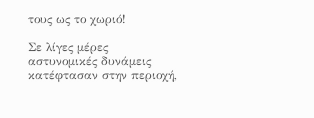τους ως το χωριό!

Σε λίγες μέρες αστυνομικές δυνάμεις κατέφτασαν στην περιοχή,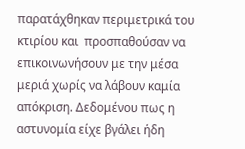παρατάχθηκαν περιμετρικά του κτιρίου και  προσπαθούσαν να επικοινωνήσουν με την μέσα μεριά χωρίς να λάβουν καμία απόκριση. Δεδομένου πως η αστυνομία είχε βγάλει ήδη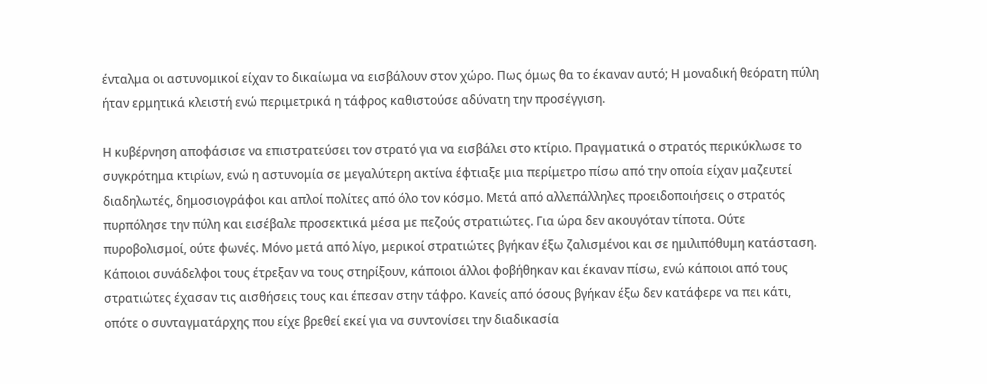ένταλμα οι αστυνομικοί είχαν το δικαίωμα να εισβάλουν στον χώρο. Πως όμως θα το έκαναν αυτό; Η μοναδική θεόρατη πύλη ήταν ερμητικά κλειστή ενώ περιμετρικά η τάφρος καθιστούσε αδύνατη την προσέγγιση.

Η κυβέρνηση αποφάσισε να επιστρατεύσει τον στρατό για να εισβάλει στο κτίριο. Πραγματικά ο στρατός περικύκλωσε το συγκρότημα κτιρίων, ενώ η αστυνομία σε μεγαλύτερη ακτίνα έφτιαξε μια περίμετρο πίσω από την οποία είχαν μαζευτεί διαδηλωτές, δημοσιογράφοι και απλοί πολίτες από όλο τον κόσμο. Μετά από αλλεπάλληλες προειδοποιήσεις ο στρατός πυρπόλησε την πύλη και εισέβαλε προσεκτικά μέσα με πεζούς στρατιώτες. Για ώρα δεν ακουγόταν τίποτα. Ούτε πυροβολισμοί, ούτε φωνές. Μόνο μετά από λίγο, μερικοί στρατιώτες βγήκαν έξω ζαλισμένοι και σε ημιλιπόθυμη κατάσταση. Κάποιοι συνάδελφοι τους έτρεξαν να τους στηρίξουν, κάποιοι άλλοι φοβήθηκαν και έκαναν πίσω, ενώ κάποιοι από τους στρατιώτες έχασαν τις αισθήσεις τους και έπεσαν στην τάφρο. Κανείς από όσους βγήκαν έξω δεν κατάφερε να πει κάτι, οπότε ο συνταγματάρχης που είχε βρεθεί εκεί για να συντονίσει την διαδικασία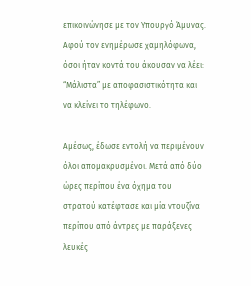επικοινώνησε με τον Υπουργό Άμυνας. Αφού τον ενημέρωσε χαμηλόφωνα, όσοι ήταν κοντά του άκουσαν να λέει: “Μάλιστα” με αποφασιστικότητα και να κλείνει το τηλέφωνο.

Αμέσως, έδωσε εντολή να περιμένουν όλοι απομακρυσμένοι. Μετά από δύο ώρες περίπου ένα όχημα του στρατού κατέφτασε και μία ντουζίνα περίπου από άντρες με παράξενες λευκές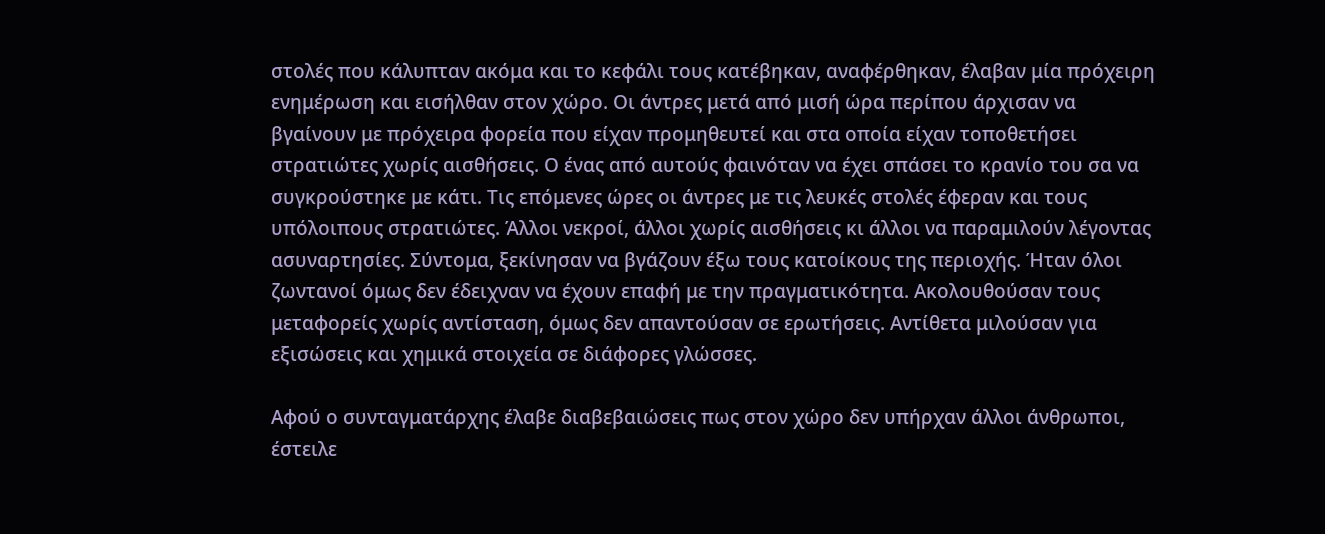στολές που κάλυπταν ακόμα και το κεφάλι τους κατέβηκαν, αναφέρθηκαν, έλαβαν μία πρόχειρη ενημέρωση και εισήλθαν στον χώρο. Οι άντρες μετά από μισή ώρα περίπου άρχισαν να βγαίνουν με πρόχειρα φορεία που είχαν προμηθευτεί και στα οποία είχαν τοποθετήσει στρατιώτες χωρίς αισθήσεις. Ο ένας από αυτούς φαινόταν να έχει σπάσει το κρανίο του σα να συγκρούστηκε με κάτι. Τις επόμενες ώρες οι άντρες με τις λευκές στολές έφεραν και τους υπόλοιπους στρατιώτες. Άλλοι νεκροί, άλλοι χωρίς αισθήσεις κι άλλοι να παραμιλούν λέγοντας ασυναρτησίες. Σύντομα, ξεκίνησαν να βγάζουν έξω τους κατοίκους της περιοχής. Ήταν όλοι ζωντανοί όμως δεν έδειχναν να έχουν επαφή με την πραγματικότητα. Ακολουθούσαν τους μεταφορείς χωρίς αντίσταση, όμως δεν απαντούσαν σε ερωτήσεις. Αντίθετα μιλούσαν για εξισώσεις και χημικά στοιχεία σε διάφορες γλώσσες.

Αφού ο συνταγματάρχης έλαβε διαβεβαιώσεις πως στον χώρο δεν υπήρχαν άλλοι άνθρωποι, έστειλε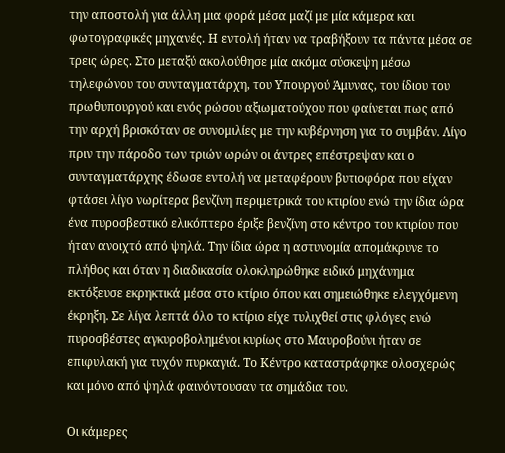την αποστολή για άλλη μια φορά μέσα μαζί με μία κάμερα και φωτογραφικές μηχανές. Η εντολή ήταν να τραβήξουν τα πάντα μέσα σε τρεις ώρες. Στο μεταξύ ακολούθησε μία ακόμα σύσκεψη μέσω τηλεφώνου του συνταγματάρχη, του Υπουργού Άμυνας, του ίδιου του πρωθυπουργού και ενός ρώσου αξιωματούχου που φαίνεται πως από την αρχή βρισκόταν σε συνομιλίες με την κυβέρνηση για το συμβάν. Λίγο πριν την πάροδο των τριών ωρών οι άντρες επέστρεψαν και ο συνταγματάρχης έδωσε εντολή να μεταφέρουν βυτιοφόρα που είχαν φτάσει λίγο νωρίτερα βενζίνη περιμετρικά του κτιρίου ενώ την ίδια ώρα ένα πυροσβεστικό ελικόπτερο έριξε βενζίνη στο κέντρο του κτιρίου που ήταν ανοιχτό από ψηλά. Την ίδια ώρα η αστυνομία απομάκρυνε το πλήθος και όταν η διαδικασία ολοκληρώθηκε ειδικό μηχάνημα εκτόξευσε εκρηκτικά μέσα στο κτίριο όπου και σημειώθηκε ελεγχόμενη έκρηξη. Σε λίγα λεπτά όλο το κτίριο είχε τυλιχθεί στις φλόγες ενώ πυροσβέστες αγκυροβολημένοι κυρίως στο Μαυροβούνι ήταν σε επιφυλακή για τυχόν πυρκαγιά. Το Κέντρο καταστράφηκε ολοσχερώς και μόνο από ψηλά φαινόντουσαν τα σημάδια του.

Οι κάμερες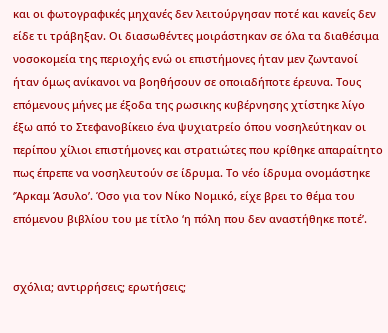και οι φωτογραφικές μηχανές δεν λειτούργησαν ποτέ και κανείς δεν είδε τι τράβηξαν. Οι διασωθέντες μοιράστηκαν σε όλα τα διαθέσιμα νοσοκομεία της περιοχής ενώ οι επιστήμονες ήταν μεν ζωντανοί ήταν όμως ανίκανοι να βοηθήσουν σε οποιαδήποτε έρευνα. Τους επόμενους μήνες με έξοδα της ρωσικης κυβέρνησης χτίστηκε λίγο έξω από το Στεφανοβίκειο ένα ψυχιατρείο όπου νοσηλεύτηκαν οι περίπου χίλιοι επιστήμονες και στρατιώτες που κρίθηκε απαραίτητο πως έπρεπε να νοσηλευτούν σε ίδρυμα. Το νέο ίδρυμα ονομάστηκε ‘Άρκαμ Άσυλο’. Όσο για τον Νίκο Νομικό, είχε βρει το θέμα του επόμενου βιβλίου του με τίτλο ‘η πόλη που δεν αναστήθηκε ποτέ’.


σχόλια; αντιρρήσεις; ερωτήσεις;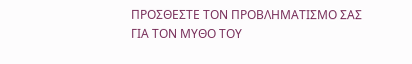ΠΡΟΣΘΕΣΤΕ ΤΟΝ ΠΡΟΒΛΗΜΑΤΙΣΜΟ ΣΑΣ
ΓΙΑ ΤΟΝ ΜΥΘΟ ΤΟΥ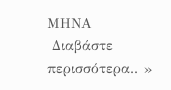ΜΗΝΑ
 Διαβάστε περισσότερα.. »